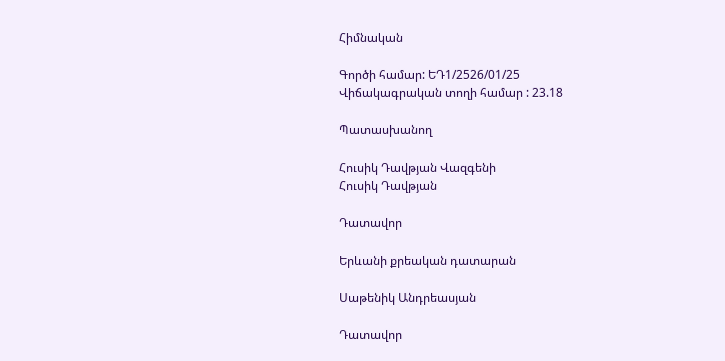Հիմնական

Գործի համար: ԵԴ1/2526/01/25
Վիճակագրական տողի համար : 23.18

Պատասխանող

Հուսիկ Դավթյան Վազգենի
Հուսիկ Դավթյան

Դատավոր

Երևանի քրեական դատարան

Սաթենիկ Անդրեասյան

Դատավոր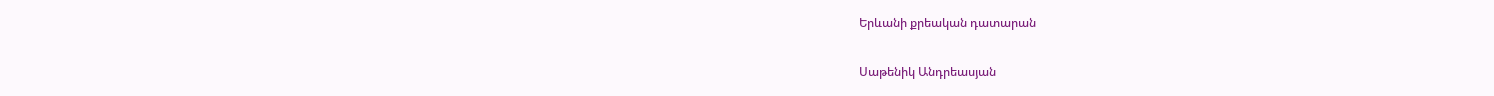Երևանի քրեական դատարան

Սաթենիկ Անդրեասյան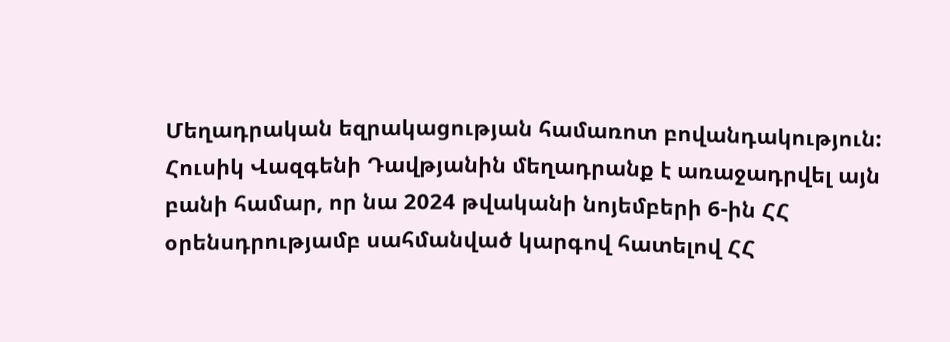Մեղադրական եզրակացության համառոտ բովանդակություն: Հուսիկ Վազգենի Դավթյանին մեղադրանք է առաջադրվել այն բանի համար, որ նա 2024 թվականի նոյեմբերի 6-ին ՀՀ օրենսդրությամբ սահմանված կարգով հատելով ՀՀ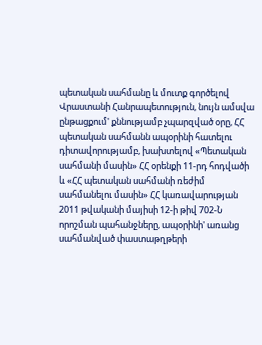պետական սահմանը և մուտք գործելով Վրաստանի Հանրապետություն, նույն ամսվա ընթացքում' քննությամբ չպարզված օրը, ՀՀ պետական սահմանն ապօրինի հատելու դիտավորությամբ, խախտելով «Պետական սահմանի մասին» ՀՀ օրենքի 11-րդ հոդվածի և «ՀՀ պետական սահմանի ռեժիմ սահմանելու մասին» ՀՀ կառավարության 2011 թվականի մայիսի 12-ի թիվ 702-Ն որոշման պահանջները, ապօրինի' առանց սահմանված փաստաթղթերի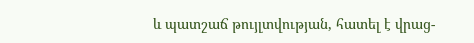և պատշաճ թույլտվության, հատել է վրաց-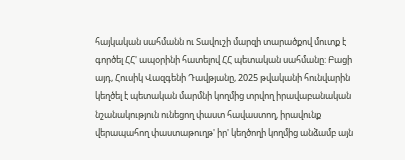հայկական սահմանն ու Տավուշի մարզի տարածքով մուտք է գործել ՀՀ' ապօրինի հատելով ՀՀ պետական սահմանը: Բացի այդ, Հուսիկ Վազգենի Դավթյանը, 2025 թվականի հունվարին կեղծել է պետական մարմնի կողմից տրվող իրավաբանական նշանակություն ունեցող փաստ հավաստող, իրավունք վերապահող փաստաթուղթ' իր' կեղծողի կողմից անձամբ այն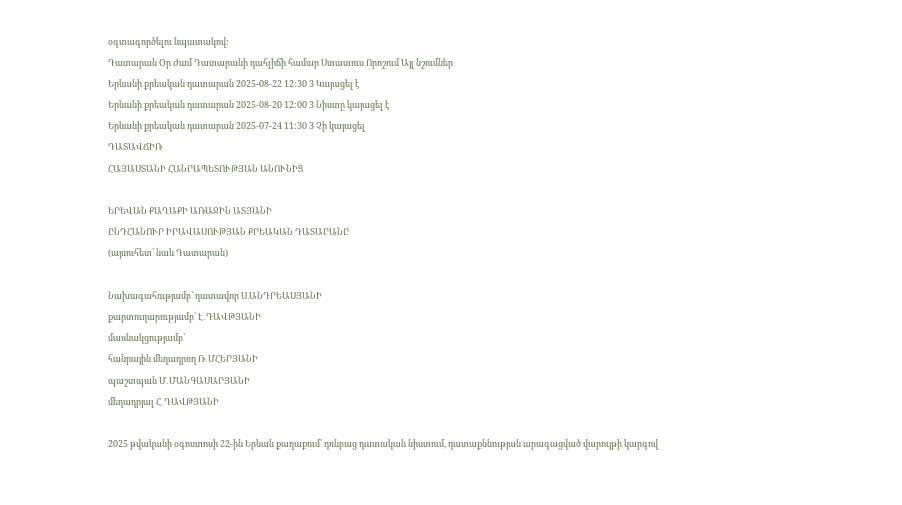օգտագործելու նպատակով:
Դատարան Օր Ժամ Դատարանի դահլիճի համար Ստատուս Որոշում Այլ նշումներ
Երևանի քրեական դատարան 2025-08-22 12:30 3 Կայացել է
Երևանի քրեական դատարան 2025-08-20 12:00 3 Նիստը կայացել է
Երևանի քրեական դատարան 2025-07-24 11:30 3 Չի կայացել
ԴԱՏԱՎՃԻՌ
ՀԱՅԱՍՏԱՆԻ ՀԱՆՐԱՊԵՏՈՒԹՅԱՆ ԱՆՈՒՆԻՑ

ԵՐԵՎԱՆ ՔԱՂԱՔԻ ԱՌԱՋԻՆ ԱՏՅԱՆԻ
ԸՆԴՀԱՆՈՒՐ ԻՐԱՎԱՍՈՒԹՅԱՆ ՔՐԵԱԿԱՆ ԴԱՏԱՐԱՆԸ
(այսուհետ՝ նաև Դատարան)

Նախագահությամբ՝ դատավոր Ս.ԱՆԴՐԵԱՍՅԱՆԻ
քարտուղարությամբ՝ Է․ԴԱՎԹՅԱՆԻ
մասնակցությամբ՝
հանրային մեղադրող Ռ․ՄՀԵՐՅԱՆԻ
պաշտպան Մ․ՄԱՆԳԱՍԱՐՅԱՆԻ
մեղադրյալ Հ․ԴԱՎԹՅԱՆԻ

2025 թվականի օգոստոսի 22-ին Երևան քաղաքում՝ դռնբաց դատական նիստում, դատաքննության արագացված վարույթի կարգով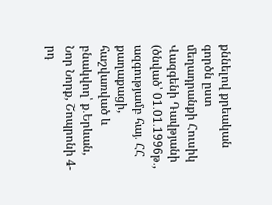քննելով քրեական գործն ըստ մեղադրանքի Հուսիկ Վազգենի Դավթյանի (ծնված՝ 01․01․1996թ․, ազգությամբ հայ․ ՀՀ քաղաքացի, հաշվառված և բնակվող՝ ք․Երևան, Նոր Նորք, Շոպրոնի 4-րդ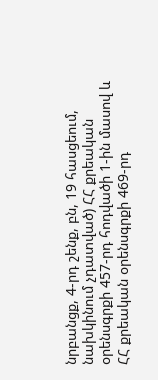նրբանցք, 4-րդ շենք, բն, 19 հասցեում, նախկինում չդատված) ՀՀ քրեական օրենսգրքի 457-րդ հոդվածի 1-ին մասով և ՀՀ քրեական օրենսգրքի 469-րդ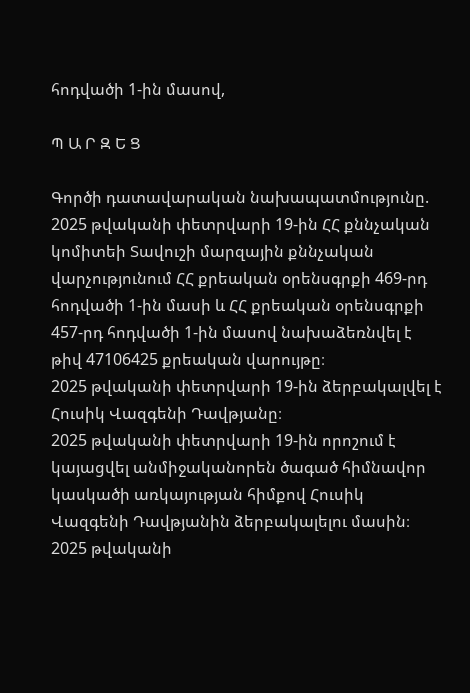հոդվածի 1-ին մասով,

Պ Ա Ր Զ Ե Ց

Գործի դատավարական նախապատմությունը.
2025 թվականի փետրվարի 19-ին ՀՀ քննչական կոմիտեի Տավուշի մարզային քննչական վարչությունում ՀՀ քրեական օրենսգրքի 469-րդ հոդվածի 1-ին մասի և ՀՀ քրեական օրենսգրքի 457-րդ հոդվածի 1-ին մասով նախաձեռնվել է թիվ 47106425 քրեական վարույթը։
2025 թվականի փետրվարի 19-ին ձերբակալվել է Հուսիկ Վազգենի Դավթյանը։
2025 թվականի փետրվարի 19-ին որոշում է կայացվել անմիջականորեն ծագած հիմնավոր կասկածի առկայության հիմքով Հուսիկ Վազգենի Դավթյանին ձերբակալելու մասին։
2025 թվականի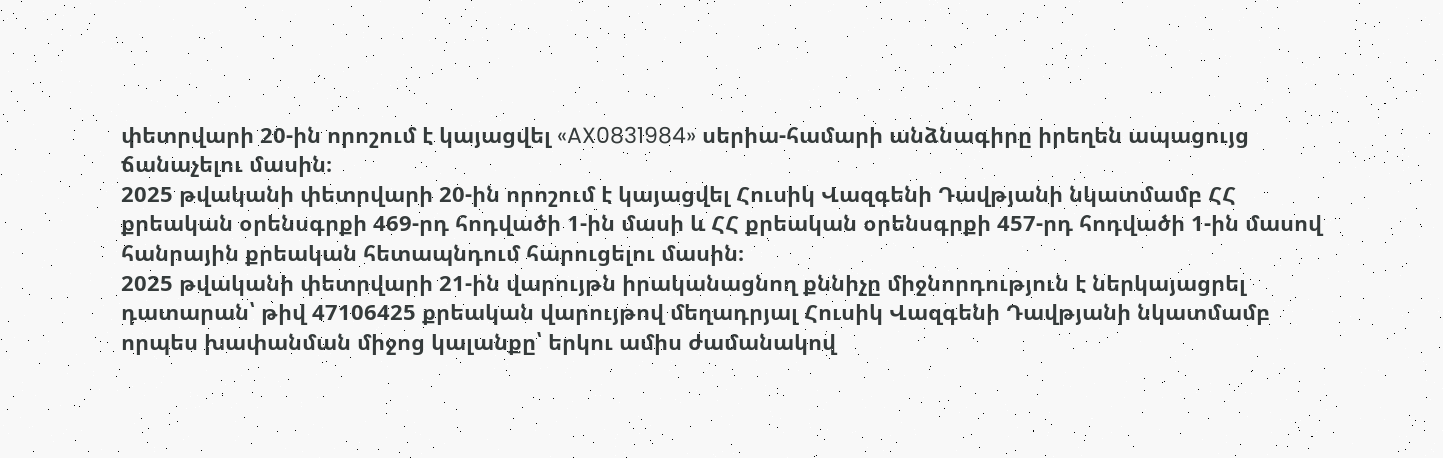փետրվարի 20-ին որոշում է կայացվել «AX0831984» սերիա-համարի անձնագիրը իրեղեն ապացույց ճանաչելու մասին։
2025 թվականի փետրվարի 20-ին որոշում է կայացվել Հուսիկ Վազգենի Դավթյանի նկատմամբ ՀՀ քրեական օրենսգրքի 469-րդ հոդվածի 1-ին մասի և ՀՀ քրեական օրենսգրքի 457-րդ հոդվածի 1-ին մասով հանրային քրեական հետապնդում հարուցելու մասին։
2025 թվականի փետրվարի 21-ին վարույթն իրականացնող քննիչը միջնորդություն է ներկայացրել դատարան՝ թիվ 47106425 քրեական վարույթով մեղադրյալ Հուսիկ Վազգենի Դավթյանի նկատմամբ որպես խափանման միջոց կալանքը՝ երկու ամիս ժամանակով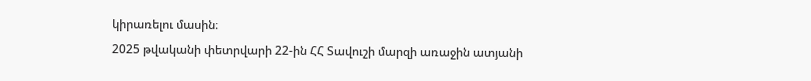կիրառելու մասին։
2025 թվականի փետրվարի 22-ին ՀՀ Տավուշի մարզի առաջին ատյանի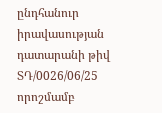ընդհանուր իրավասության դատարանի թիվ ՏԴ/0026/06/25 որոշմամբ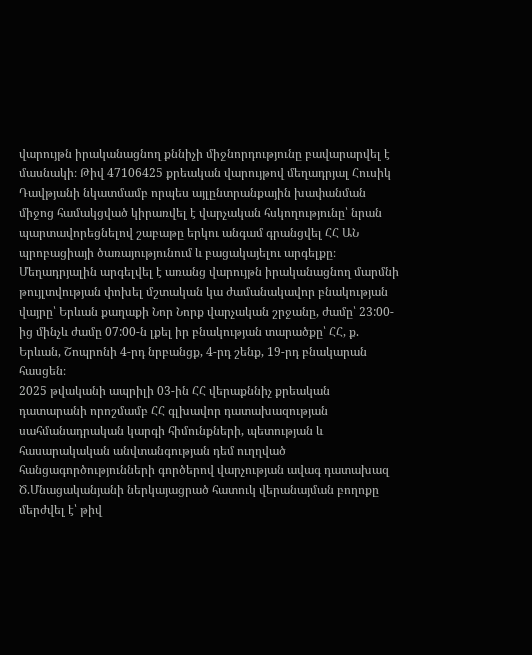վարույթն իրականացնող քննիչի միջնորդությունը բավարարվել է մասնակի։ Թիվ 47106425 քրեական վարույթով մեղադրյալ Հուսիկ Դավթյանի նկատմամբ որպես այլընտրանքային խափանման միջոց համակցված կիրառվել է վարչական հսկողությունը՝ նրան պարտավորեցնելով շաբաթը երկու անգամ գրանցվել ՀՀ ԱՆ պրոբացիայի ծառայությունում և բացակայելու արգելքը։ Մեղադրյալին արգելվել է առանց վարույթն իրականացնող մարմնի թույլտվության փոխել մշտական կա ժամանակավոր բնակության վայրը՝ Երևան քաղաքի Նոր Նորք վարչական շրջանը, ժամը՝ 23:00-ից մինչև ժամը 07:00-ն լքել իր բնակության տարածքը՝ ՀՀ, ք. Երևան, Շոպրոնի 4-րդ նրբանցք, 4-րդ շենք, 19-րդ բնակարան հասցեն։
2025 թվականի ապրիլի 03-ին ՀՀ վերաքննիչ քրեական դատարանի որոշմամբ ՀՀ գլխավոր դատախազության սահմանադրական կարգի հիմունքների, պետության և հասարակական անվտանգության դեմ ուղղված հանցագործությունների գործերով վարչության ավագ դատախազ Ծ.Մնացականյանի ներկայացրած հատուկ վերանայման բողոքը մերժվել է՝ թիվ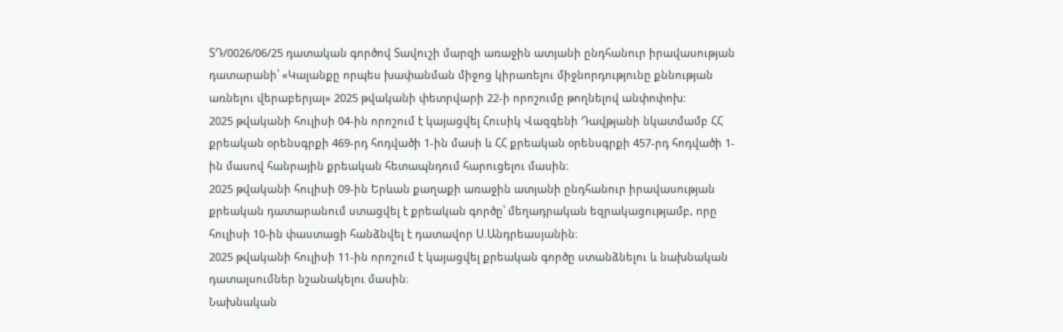ՏԴ/0026/06/25 դատական գործով Տավուշի մարզի առաջին ատյանի ընդհանուր իրավասության դատարանի՝ «Կալանքը որպես խափանման միջոց կիրառելու միջնորդությունը քննության առնելու վերաբերյալ» 2025 թվականի փետրվարի 22-ի որոշումը թողնելով անփոփոխ:
2025 թվականի հուլիսի 04-ին որոշում է կայացվել Հուսիկ Վազգենի Դավթյանի նկատմամբ ՀՀ քրեական օրենսգրքի 469-րդ հոդվածի 1-ին մասի և ՀՀ քրեական օրենսգրքի 457-րդ հոդվածի 1-ին մասով հանրային քրեական հետապնդում հարուցելու մասին։
2025 թվականի հուլիսի 09-ին Երևան քաղաքի առաջին ատյանի ընդհանուր իրավասության քրեական դատարանում ստացվել է քրեական գործը՝ մեղադրական եզրակացությամբ, որը հուլիսի 10-ին փաստացի հանձնվել է դատավոր Ս.Անդրեասյանին։
2025 թվականի հուլիսի 11-ին որոշում է կայացվել քրեական գործը ստանձնելու և նախնական դատալսումներ նշանակելու մասին։
Նախնական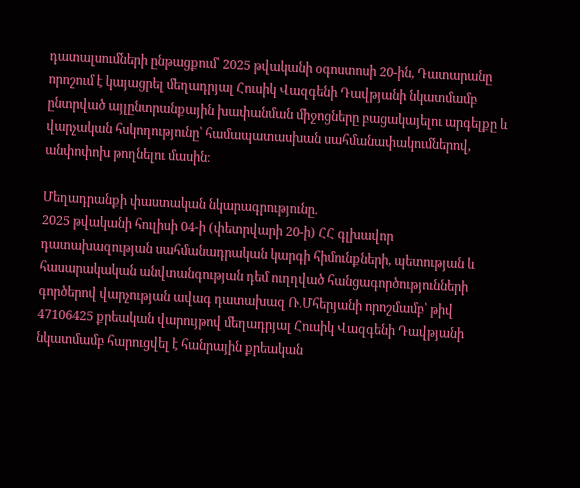դատալսումների ընթացքում՝ 2025 թվականի օգոստոսի 20-ին, Դատարանը որոշում է կայացրել մեղադրյալ Հուսիկ Վազգենի Դավթյանի նկատմամբ ընտրված այլընտրանքային խափանման միջոցները բացակայելու արգելքը և վարչական հսկողությունը՝ համապատասխան սահմանափակումներով, անփոփոխ թողնելու մասին։

Մեղադրանքի փաստական նկարագրությունը.
2025 թվականի հուլիսի 04-ի (փետրվարի 20-ի) ՀՀ գլխավոր դատախազության սահմանադրական կարգի հիմունքների, պետության և հասարակական անվտանգության դեմ ուղղված հանցագործությունների գործերով վարչության ավագ դատախազ Ռ․Մհերյանի որոշմամբ՝ թիվ 47106425 քրեական վարույթով մեղադրյալ Հուսիկ Վազգենի Դավթյանի նկատմամբ հարուցվել է հանրային քրեական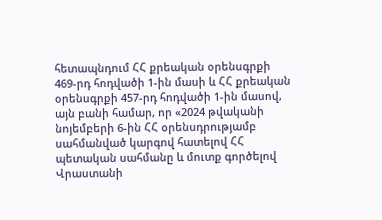հետապնդում ՀՀ քրեական օրենսգրքի 469-րդ հոդվածի 1-ին մասի և ՀՀ քրեական օրենսգրքի 457-րդ հոդվածի 1-ին մասով, այն բանի համար, որ «2024 թվականի նոյեմբերի 6-ին ՀՀ օրենսդրությամբ սահմանված կարգով հատելով ՀՀ պետական սահմանը և մուտք գործելով Վրաստանի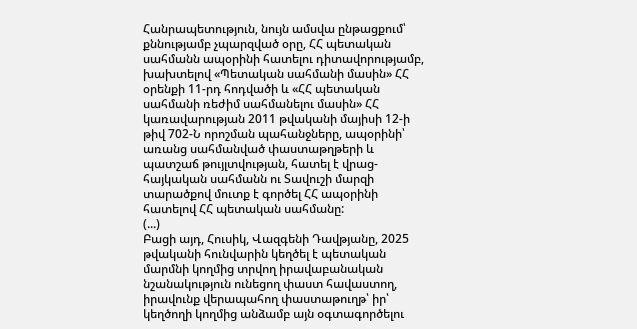Հանրապետություն, նույն ամսվա ընթացքում՝ քննությամբ չպարզված օրը, ՀՀ պետական սահմանն ապօրինի հատելու դիտավորությամբ, խախտելով «Պետական սահմանի մասին» ՀՀ օրենքի 11-րդ հոդվածի և «ՀՀ պետական սահմանի ռեժիմ սահմանելու մասին» ՀՀ կառավարության 2011 թվականի մայիսի 12-ի թիվ 702-Ն որոշման պահանջները, ապօրինի՝ առանց սահմանված փաստաթղթերի և պատշաճ թույլտվության, հատել է վրաց-հայկական սահմանն ու Տավուշի մարզի տարածքով մուտք է գործել ՀՀ ապօրինի հատելով ՀՀ պետական սահմանը:
(...)
Բացի այդ, Հուսիկ, Վազգենի Դավթյանը, 2025 թվականի հունվարին կեղծել է պետական մարմնի կողմից տրվող իրավաբանական նշանակություն ունեցող փաստ հավաստող, իրավունք վերապահող փաստաթուղթ՝ իր՝ կեղծողի կողմից անձամբ այն օգտագործելու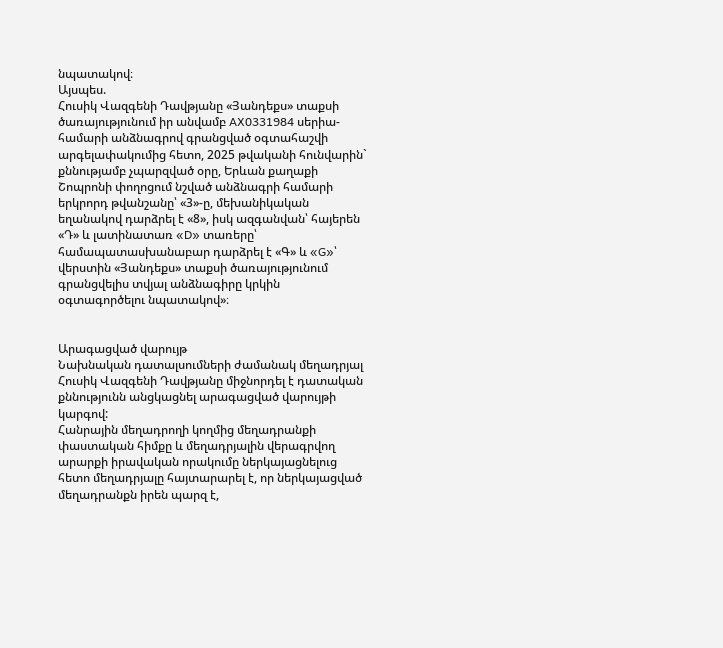նպատակով։
Այսպես.
Հուսիկ Վազգենի Դավթյանը «Յանդեքս» տաքսի ծառայությունում իր անվամբ AX0331984 սերիա-համարի անձնագրով գրանցված օգտահաշվի արգելափակումից հետո, 2025 թվականի հունվարին` քննությամբ չպարզված օրը, Երևան քաղաքի Շոպրոնի փողոցում նշված անձնագրի համարի երկրորդ թվանշանը՝ «3»-ը, մեխանիկական եղանակով դարձրել է «8», իսկ ազգանվան՝ հայերեն «Դ» և լատինատառ «D» տառերը՝ համապատասխանաբար դարձրել է «Գ» և «G»՝ վերստին «Յանդեքս» տաքսի ծառայությունում գրանցվելիս տվյալ անձնագիրը կրկին օգտագործելու նպատակով»։


Արագացված վարույթ
Նախնական դատալսումների ժամանակ մեղադրյալ Հուսիկ Վազգենի Դավթյանը միջնորդել է դատական քննությունն անցկացնել արագացված վարույթի կարգով:
Հանրային մեղադրողի կողմից մեղադրանքի փաստական հիմքը և մեղադրյալին վերագրվող արարքի իրավական որակումը ներկայացնելուց հետո մեղադրյալը հայտարարել է, որ ներկայացված մեղադրանքն իրեն պարզ է,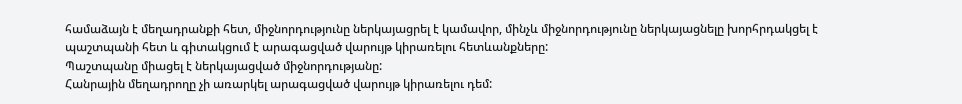համաձայն է մեղադրանքի հետ, միջնորդությունը ներկայացրել է կամավոր, մինչև միջնորդությունը ներկայացնելը խորհրդակցել է պաշտպանի հետ և գիտակցում է արագացված վարույթ կիրառելու հետևանքները:
Պաշտպանը միացել է ներկայացված միջնորդությանը:
Հանրային մեղադրողը չի առարկել արագացված վարույթ կիրառելու դեմ: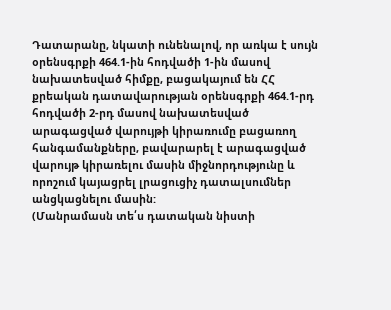Դատարանը, նկատի ունենալով, որ առկա է սույն օրենսգրքի 464.1-ին հոդվածի 1-ին մասով նախատեսված հիմքը, բացակայում են ՀՀ քրեական դատավարության օրենսգրքի 464.1-րդ հոդվածի 2-րդ մասով նախատեսված արագացված վարույթի կիրառումը բացառող հանգամանքները, բավարարել է արագացված վարույթ կիրառելու մասին միջնորդությունը և որոշում կայացրել լրացուցիչ դատալսումներ անցկացնելու մասին:
(Մանրամասն տե՛ս դատական նիստի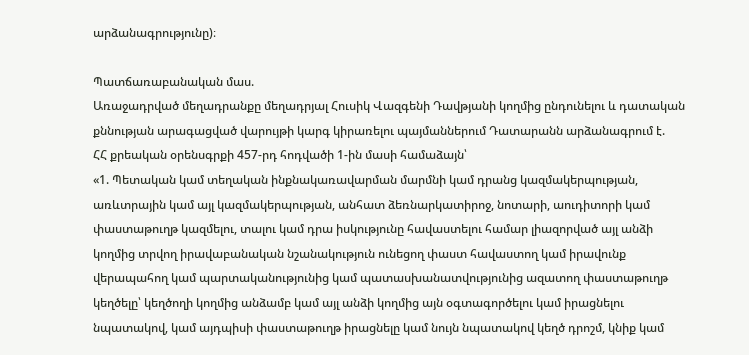արձանագրությունը)։

Պատճառաբանական մաս.
Առաջադրված մեղադրանքը մեղադրյալ Հուսիկ Վազգենի Դավթյանի կողմից ընդունելու և դատական քննության արագացված վարույթի կարգ կիրառելու պայմաններում Դատարանն արձանագրում է.
ՀՀ քրեական օրենսգրքի 457-րդ հոդվածի 1-ին մասի համաձայն՝
«1. Պետական կամ տեղական ինքնակառավարման մարմնի կամ դրանց կազմակերպության, առևտրային կամ այլ կազմակերպության, անհատ ձեռնարկատիրոջ, նոտարի, աուդիտորի կամ փաստաթուղթ կազմելու, տալու կամ դրա իսկությունը հավաստելու համար լիազորված այլ անձի կողմից տրվող իրավաբանական նշանակություն ունեցող փաստ հավաստող կամ իրավունք վերապահող կամ պարտականությունից կամ պատասխանատվությունից ազատող փաստաթուղթ կեղծելը՝ կեղծողի կողմից անձամբ կամ այլ անձի կողմից այն օգտագործելու կամ իրացնելու նպատակով, կամ այդպիսի փաստաթուղթ իրացնելը կամ նույն նպատակով կեղծ դրոշմ, կնիք կամ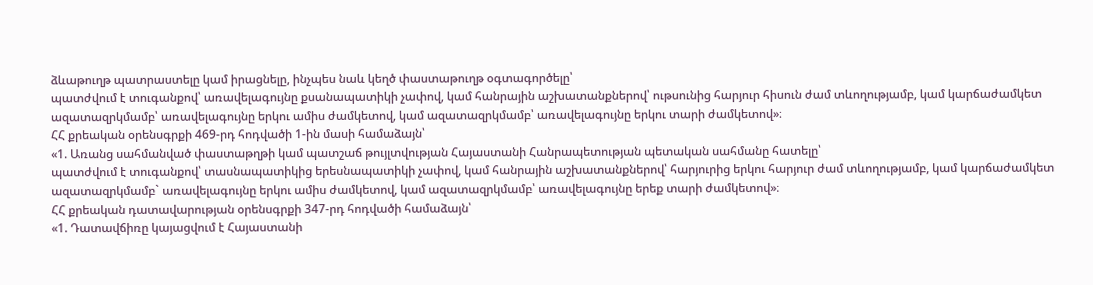ձևաթուղթ պատրաստելը կամ իրացնելը, ինչպես նաև կեղծ փաստաթուղթ օգտագործելը՝
պատժվում է տուգանքով՝ առավելագույնը քսանապատիկի չափով, կամ հանրային աշխատանքներով՝ ութսունից հարյուր հիսուն ժամ տևողությամբ, կամ կարճաժամկետ ազատազրկմամբ՝ առավելագույնը երկու ամիս ժամկետով, կամ ազատազրկմամբ՝ առավելագույնը երկու տարի ժամկետով»։
ՀՀ քրեական օրենսգրքի 469-րդ հոդվածի 1-ին մասի համաձայն՝
«1. Առանց սահմանված փաստաթղթի կամ պատշաճ թույլտվության Հայաստանի Հանրապետության պետական սահմանը հատելը՝
պատժվում է տուգանքով՝ տասնապատիկից երեսնապատիկի չափով, կամ հանրային աշխատանքներով՝ հարյուրից երկու հարյուր ժամ տևողությամբ, կամ կարճաժամկետ ազատազրկմամբ` առավելագույնը երկու ամիս ժամկետով, կամ ազատազրկմամբ՝ առավելագույնը երեք տարի ժամկետով»։
ՀՀ քրեական դատավարության օրենսգրքի 347-րդ հոդվածի համաձայն՝
«1. Դատավճիռը կայացվում է Հայաստանի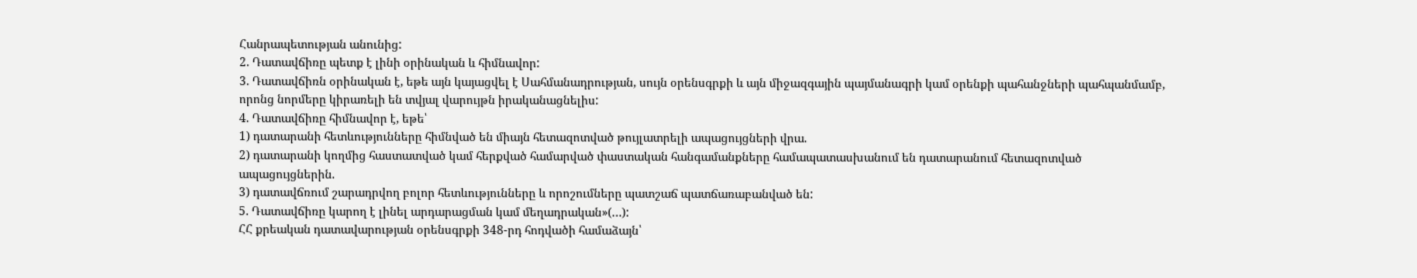Հանրապետության անունից:
2. Դատավճիռը պետք է լինի օրինական և հիմնավոր:
3. Դատավճիռն օրինական է, եթե այն կայացվել է Սահմանադրության, սույն օրենսգրքի և այն միջազգային պայմանագրի կամ օրենքի պահանջների պահպանմամբ, որոնց նորմերը կիրառելի են տվյալ վարույթն իրականացնելիս:
4. Դատավճիռը հիմնավոր է, եթե՝
1) դատարանի հետևությունները հիմնված են միայն հետազոտված թույլատրելի ապացույցների վրա.
2) դատարանի կողմից հաստատված կամ հերքված համարված փաստական հանգամանքները համապատասխանում են դատարանում հետազոտված ապացույցներին.
3) դատավճռում շարադրվող բոլոր հետևությունները և որոշումները պատշաճ պատճառաբանված են:
5. Դատավճիռը կարող է լինել արդարացման կամ մեղադրական»(…):
ՀՀ քրեական դատավարության օրենսգրքի 348-րդ հոդվածի համաձայն՝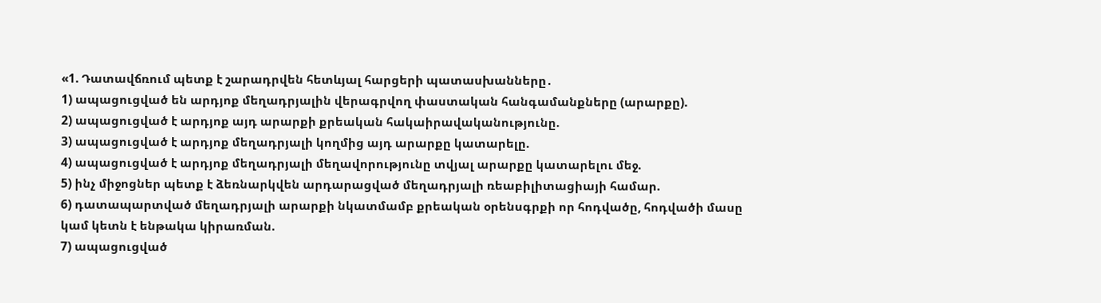«1. Դատավճռում պետք է շարադրվեն հետևյալ հարցերի պատասխանները․
1) ապացուցված են արդյոք մեղադրյալին վերագրվող փաստական հանգամանքները (արարքը).
2) ապացուցված է արդյոք այդ արարքի քրեական հակաիրավականությունը.
3) ապացուցված է արդյոք մեղադրյալի կողմից այդ արարքը կատարելը.
4) ապացուցված է արդյոք մեղադրյալի մեղավորությունը տվյալ արարքը կատարելու մեջ.
5) ինչ միջոցներ պետք է ձեռնարկվեն արդարացված մեղադրյալի ռեաբիլիտացիայի համար.
6) դատապարտված մեղադրյալի արարքի նկատմամբ քրեական օրենսգրքի որ հոդվածը, հոդվածի մասը կամ կետն է ենթակա կիրառման.
7) ապացուցված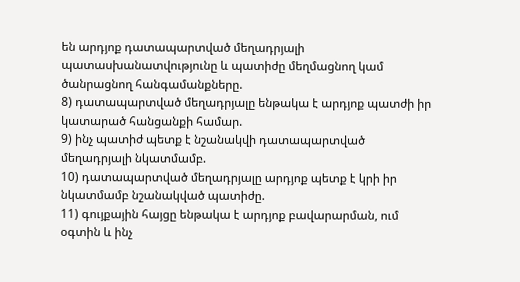են արդյոք դատապարտված մեղադրյալի պատասխանատվությունը և պատիժը մեղմացնող կամ ծանրացնող հանգամանքները.
8) դատապարտված մեղադրյալը ենթակա է արդյոք պատժի իր կատարած հանցանքի համար.
9) ինչ պատիժ պետք է նշանակվի դատապարտված մեղադրյալի նկատմամբ.
10) դատապարտված մեղադրյալը արդյոք պետք է կրի իր նկատմամբ նշանակված պատիժը.
11) գույքային հայցը ենթակա է արդյոք բավարարման, ում օգտին և ինչ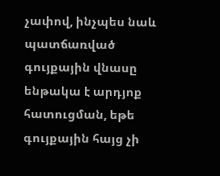չափով, ինչպես նաև պատճառված գույքային վնասը ենթակա է արդյոք հատուցման, եթե գույքային հայց չի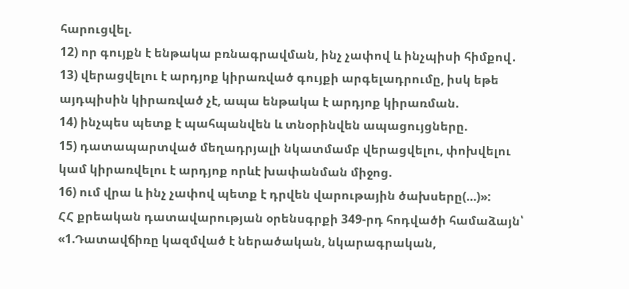հարուցվել.
12) որ գույքն է ենթակա բռնագրավման, ինչ չափով և ինչպիսի հիմքով․
13) վերացվելու է արդյոք կիրառված գույքի արգելադրումը, իսկ եթե այդպիսին կիրառված չէ, ապա ենթակա է արդյոք կիրառման.
14) ինչպես պետք է պահպանվեն և տնօրինվեն ապացույցները.
15) դատապարտված մեղադրյալի նկատմամբ վերացվելու, փոխվելու կամ կիրառվելու է արդյոք որևէ խափանման միջոց.
16) ում վրա և ինչ չափով պետք է դրվեն վարութային ծախսերը(…)»:
ՀՀ քրեական դատավարության օրենսգրքի 349-րդ հոդվածի համաձայն՝
«1.Դատավճիռը կազմված է ներածական, նկարագրական,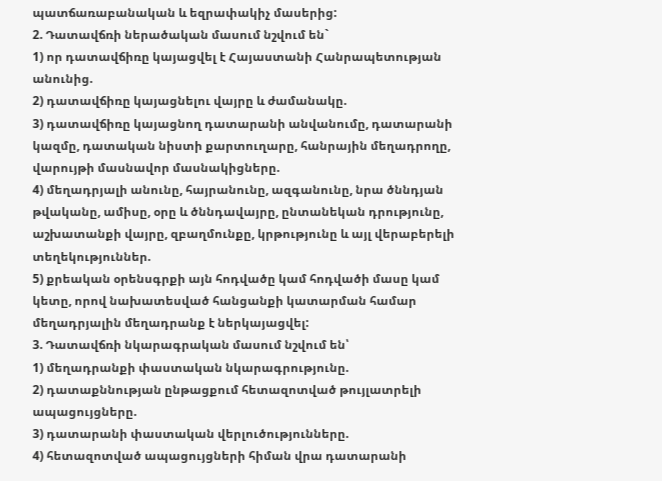պատճառաբանական և եզրափակիչ մասերից:
2. Դատավճռի ներածական մասում նշվում են`
1) որ դատավճիռը կայացվել է Հայաստանի Հանրապետության անունից.
2) դատավճիռը կայացնելու վայրը և ժամանակը.
3) դատավճիռը կայացնող դատարանի անվանումը, դատարանի կազմը, դատական նիստի քարտուղարը, հանրային մեղադրողը, վարույթի մասնավոր մասնակիցները.
4) մեղադրյալի անունը, հայրանունը, ազգանունը, նրա ծննդյան թվականը, ամիսը, օրը և ծննդավայրը, ընտանեկան դրությունը, աշխատանքի վայրը, զբաղմունքը, կրթությունը և այլ վերաբերելի տեղեկություններ.
5) քրեական օրենսգրքի այն հոդվածը կամ հոդվածի մասը կամ կետը, որով նախատեսված հանցանքի կատարման համար մեղադրյալին մեղադրանք է ներկայացվել:
3. Դատավճռի նկարագրական մասում նշվում են՝
1) մեղադրանքի փաստական նկարագրությունը.
2) դատաքննության ընթացքում հետազոտված թույլատրելի ապացույցները.
3) դատարանի փաստական վերլուծությունները.
4) հետազոտված ապացույցների հիման վրա դատարանի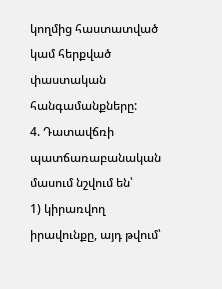կողմից հաստատված կամ հերքված փաստական հանգամանքները:
4. Դատավճռի պատճառաբանական մասում նշվում են՝
1) կիրառվող իրավունքը, այդ թվում՝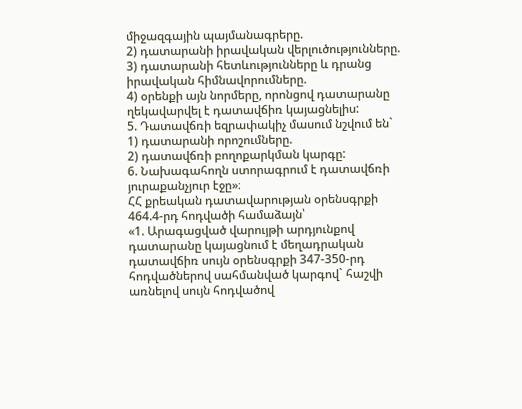միջազգային պայմանագրերը.
2) դատարանի իրավական վերլուծությունները.
3) դատարանի հետևությունները և դրանց իրավական հիմնավորումները.
4) օրենքի այն նորմերը, որոնցով դատարանը ղեկավարվել է դատավճիռ կայացնելիս:
5. Դատավճռի եզրափակիչ մասում նշվում են`
1) դատարանի որոշումները.
2) դատավճռի բողոքարկման կարգը:
6. Նախագահողն ստորագրում է դատավճռի յուրաքանչյուր էջը»։
ՀՀ քրեական դատավարության օրենսգրքի 464.4-րդ հոդվածի համաձայն՝
«1. Արագացված վարույթի արդյունքով դատարանը կայացնում է մեղադրական դատավճիռ սույն օրենսգրքի 347-350-րդ հոդվածներով սահմանված կարգով` հաշվի առնելով սույն հոդվածով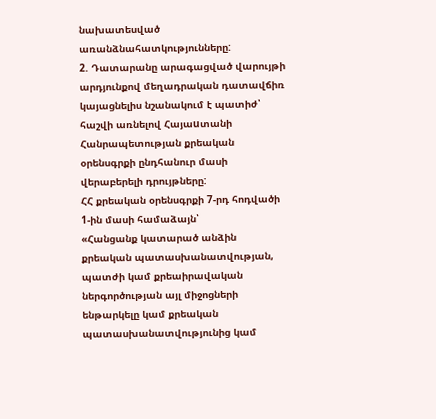նախատեսված առանձնահատկությունները:
2. Դատարանը արագացված վարույթի արդյունքով մեղադրական դատավճիռ կայացնելիս նշանակում է պատիժ՝ հաշվի առնելով Հայաuտանի Հանրապետության քրեական օրենսգրքի ընդհանուր մասի վերաբերելի դրույթները:
ՀՀ քրեական օրենսգրքի 7-րդ հոդվածի 1-ին մասի համաձայն՝
«Հանցանք կատարած անձին քրեական պատասխանատվության, պատժի կամ քրեաիրավական ներգործության այլ միջոցների ենթարկելը կամ քրեական պատասխանատվությունից կամ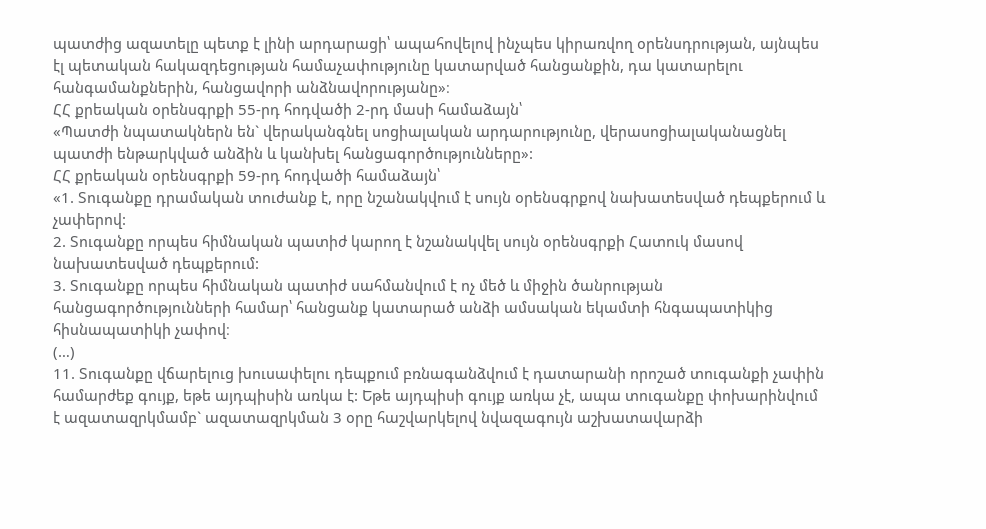պատժից ազատելը պետք է լինի արդարացի՝ ապահովելով ինչպես կիրառվող օրենսդրության, այնպես էլ պետական հակազդեցության համաչափությունը կատարված հանցանքին, դա կատարելու հանգամանքներին, հանցավորի անձնավորությանը»։
ՀՀ քրեական օրենսգրքի 55-րդ հոդվածի 2-րդ մասի համաձայն՝
«Պատժի նպատակներն են` վերականգնել սոցիալական արդարությունը, վերասոցիալականացնել պատժի ենթարկված անձին և կանխել հանցագործությունները»:
ՀՀ քրեական օրենսգրքի 59-րդ հոդվածի համաձայն՝
«1. Տուգանքը դրամական տուժանք է, որը նշանակվում է սույն օրենսգրքով նախատեսված դեպքերում և չափերով:
2. Տուգանքը որպես հիմնական պատիժ կարող է նշանակվել սույն օրենսգրքի Հատուկ մասով նախատեսված դեպքերում:
3. Տուգանքը որպես հիմնական պատիժ սահմանվում է ոչ մեծ և միջին ծանրության հանցագործությունների համար՝ հանցանք կատարած անձի ամսական եկամտի հնգապատիկից հիսնապատիկի չափով։
(…)
11. Տուգանքը վճարելուց խուսափելու դեպքում բռնագանձվում է դատարանի որոշած տուգանքի չափին համարժեք գույք, եթե այդպիսին առկա է: Եթե այդպիսի գույք առկա չէ, ապա տուգանքը փոխարինվում է ազատազրկմամբ` ազատազրկման 3 օրը հաշվարկելով նվազագույն աշխատավարձի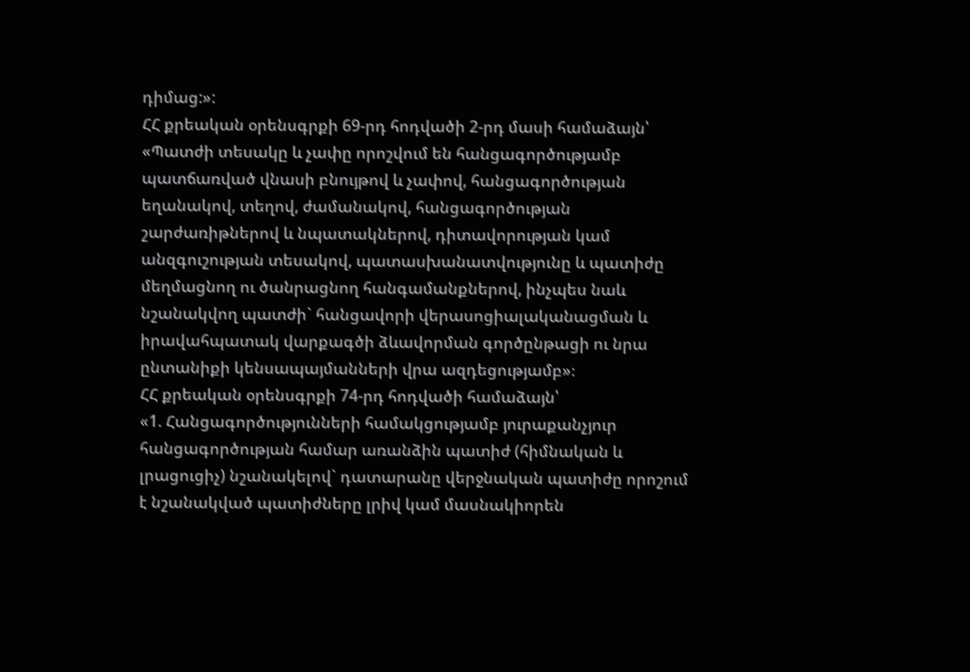դիմաց:»:
ՀՀ քրեական օրենսգրքի 69-րդ հոդվածի 2-րդ մասի համաձայն՝
«Պատժի տեսակը և չափը որոշվում են հանցագործությամբ պատճառված վնասի բնույթով և չափով, հանցագործության եղանակով, տեղով, ժամանակով, հանցագործության շարժառիթներով և նպատակներով, դիտավորության կամ անզգուշության տեսակով, պատասխանատվությունը և պատիժը մեղմացնող ու ծանրացնող հանգամանքներով, ինչպես նաև նշանակվող պատժի` հանցավորի վերասոցիալականացման և իրավահպատակ վարքագծի ձևավորման գործընթացի ու նրա ընտանիքի կենսապայմանների վրա ազդեցությամբ»։
ՀՀ քրեական օրենսգրքի 74-րդ հոդվածի համաձայն՝
«1. Հանցագործությունների համակցությամբ յուրաքանչյուր հանցագործության համար առանձին պատիժ (հիմնական և լրացուցիչ) նշանակելով` դատարանը վերջնական պատիժը որոշում է նշանակված պատիժները լրիվ կամ մասնակիորեն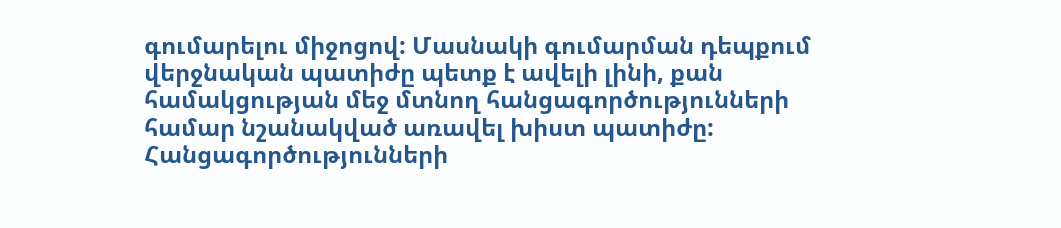գումարելու միջոցով: Մասնակի գումարման դեպքում վերջնական պատիժը պետք է ավելի լինի, քան համակցության մեջ մտնող հանցագործությունների համար նշանակված առավել խիստ պատիժը: Հանցագործությունների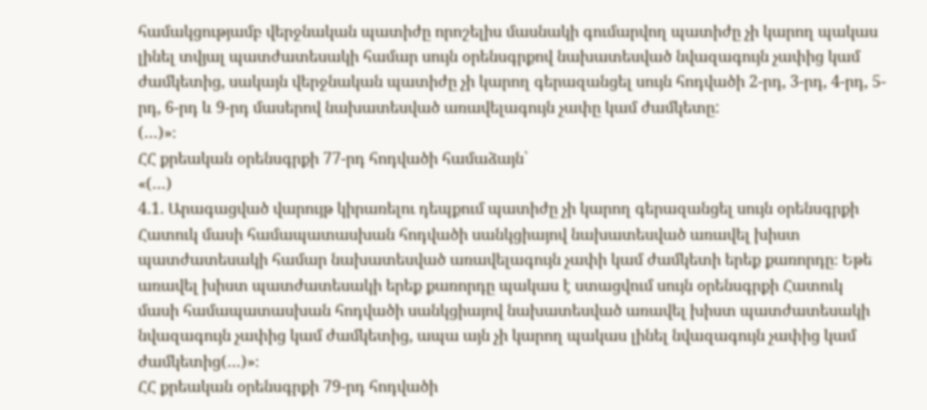համակցությամբ վերջնական պատիժը որոշելիս մասնակի գումարվող պատիժը չի կարող պակաս լինել տվյալ պատժատեսակի համար սույն օրենսգրքով նախատեսված նվազագույն չափից կամ ժամկետից, սակայն վերջնական պատիժը չի կարող գերազանցել սույն հոդվածի 2-րդ, 3-րդ, 4-րդ, 5-րդ, 6-րդ և 9-րդ մասերով նախատեսված առավելագույն չափը կամ ժամկետը:
(…)»։
ՀՀ քրեական օրենսգրքի 77-րդ հոդվածի համաձայն՝
«(…)
4.1. Արագացված վարույթ կիրառելու դեպքում պատիժը չի կարող գերազանցել սույն օրենսգրքի Հատուկ մասի համապատասխան հոդվածի սանկցիայով նախատեսված առավել խիստ պատժատեսակի համար նախատեսված առավելագույն չափի կամ ժամկետի երեք քառորդը։ Եթե առավել խիստ պատժատեսակի երեք քառորդը պակաս է ստացվում սույն օրենսգրքի Հատուկ մասի համապատասխան հոդվածի սանկցիայով նախատեսված առավել խիստ պատժատեսակի նվազագույն չափից կամ ժամկետից, ապա այն չի կարող պակաս լինել նվազագույն չափից կամ ժամկետից(…)»։
ՀՀ քրեական օրենսգրքի 79-րդ հոդվածի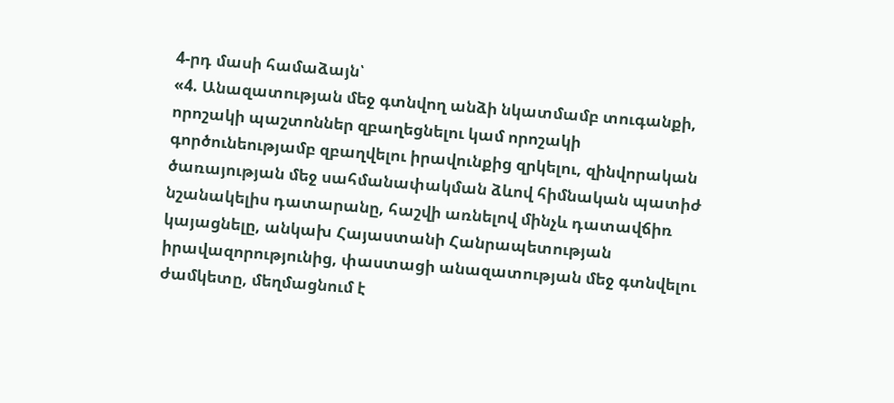4-րդ մասի համաձայն՝
«4. Անազատության մեջ գտնվող անձի նկատմամբ տուգանքի, որոշակի պաշտոններ զբաղեցնելու կամ որոշակի գործունեությամբ զբաղվելու իրավունքից զրկելու, զինվորական ծառայության մեջ սահմանափակման ձևով հիմնական պատիժ նշանակելիս դատարանը, հաշվի առնելով մինչև դատավճիռ կայացնելը, անկախ Հայաստանի Հանրապետության իրավազորությունից, փաստացի անազատության մեջ գտնվելու ժամկետը, մեղմացնում է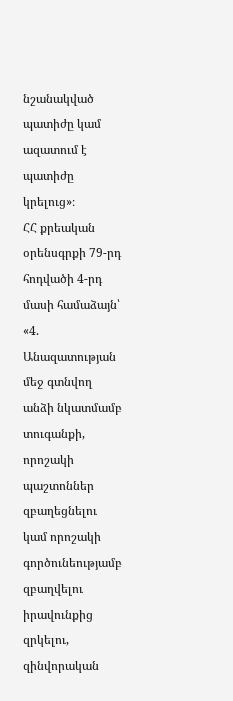նշանակված պատիժը կամ ազատում է պատիժը կրելուց»։
ՀՀ քրեական օրենսգրքի 79-րդ հոդվածի 4-րդ մասի համաձայն՝
«4. Անազատության մեջ գտնվող անձի նկատմամբ տուգանքի, որոշակի պաշտոններ զբաղեցնելու կամ որոշակի գործունեությամբ զբաղվելու իրավունքից զրկելու, զինվորական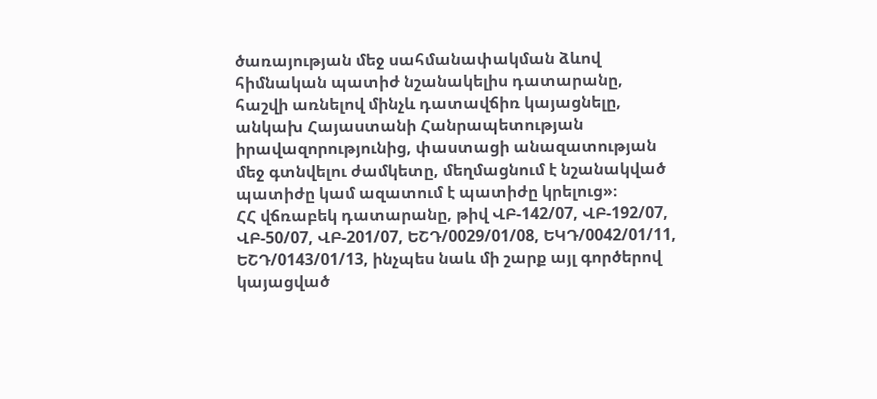ծառայության մեջ սահմանափակման ձևով հիմնական պատիժ նշանակելիս դատարանը, հաշվի առնելով մինչև դատավճիռ կայացնելը, անկախ Հայաստանի Հանրապետության իրավազորությունից, փաստացի անազատության մեջ գտնվելու ժամկետը, մեղմացնում է նշանակված պատիժը կամ ազատում է պատիժը կրելուց»։
ՀՀ վճռաբեկ դատարանը, թիվ ՎԲ-142/07, ՎԲ-192/07, ՎԲ-50/07, ՎԲ-201/07, ԵՇԴ/0029/01/08, ԵԿԴ/0042/01/11, ԵՇԴ/0143/01/13, ինչպես նաև մի շարք այլ գործերով կայացված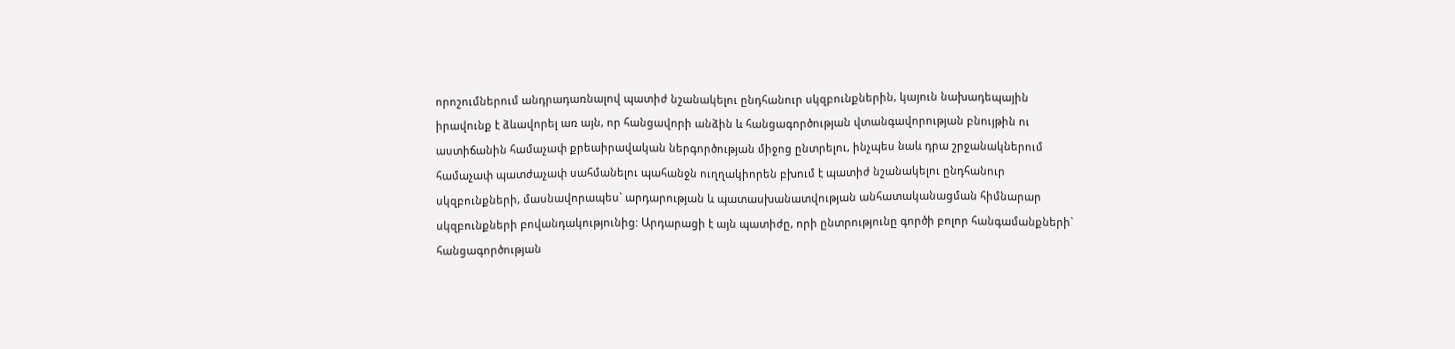որոշումներում անդրադառնալով պատիժ նշանակելու ընդհանուր սկզբունքներին, կայուն նախադեպային իրավունք է ձևավորել առ այն, որ հանցավորի անձին և հանցագործության վտանգավորության բնույթին ու աստիճանին համաչափ քրեաիրավական ներգործության միջոց ընտրելու, ինչպես նաև դրա շրջանակներում համաչափ պատժաչափ սահմանելու պահանջն ուղղակիորեն բխում է պատիժ նշանակելու ընդհանուր սկզբունքների, մասնավորապես` արդարության և պատասխանատվության անհատականացման հիմնարար սկզբունքների բովանդակությունից: Արդարացի է այն պատիժը, որի ընտրությունը գործի բոլոր հանգամանքների` հանցագործության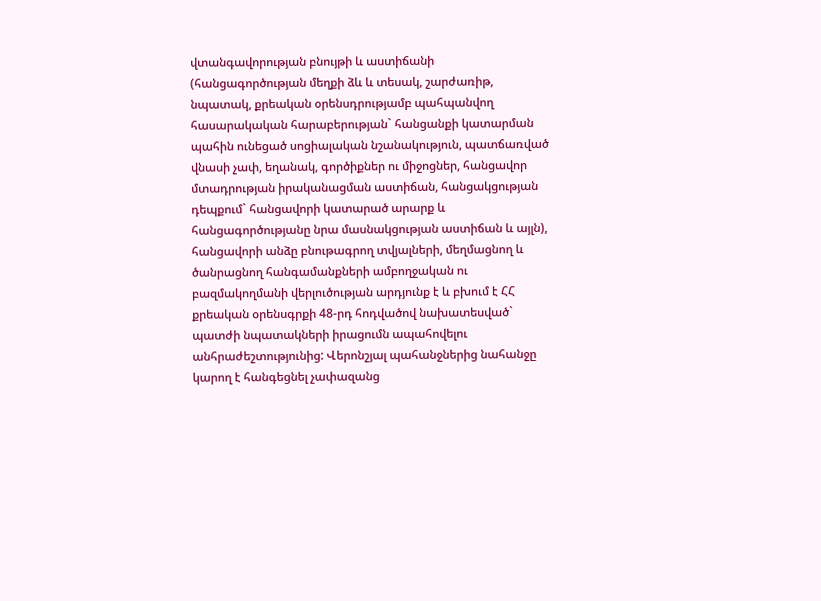վտանգավորության բնույթի և աստիճանի (հանցագործության մեղքի ձև և տեսակ, շարժառիթ, նպատակ, քրեական օրենսդրությամբ պահպանվող հասարակական հարաբերության` հանցանքի կատարման պահին ունեցած սոցիալական նշանակություն, պատճառված վնասի չափ, եղանակ, գործիքներ ու միջոցներ, հանցավոր մտադրության իրականացման աստիճան, հանցակցության դեպքում` հանցավորի կատարած արարք և հանցագործությանը նրա մասնակցության աստիճան և այլն), հանցավորի անձը բնութագրող տվյալների, մեղմացնող և ծանրացնող հանգամանքների ամբողջական ու բազմակողմանի վերլուծության արդյունք է և բխում է ՀՀ քրեական օրենսգրքի 48-րդ հոդվածով նախատեսված` պատժի նպատակների իրացումն ապահովելու անհրաժեշտությունից: Վերոնշյալ պահանջներից նահանջը կարող է հանգեցնել չափազանց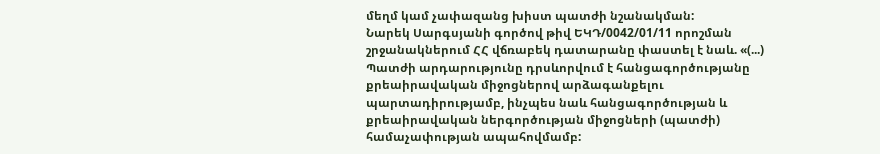մեղմ կամ չափազանց խիստ պատժի նշանակման:
Նարեկ Սարգսյանի գործով թիվ ԵԿԴ/0042/01/11 որոշման շրջանակներում ՀՀ վճռաբեկ դատարանը փաստել է նաև. «(...) Պատժի արդարությունը դրսևորվում է հանցագործությանը քրեաիրավական միջոցներով արձագանքելու պարտադիրությամբ, ինչպես նաև հանցագործության և քրեաիրավական ներգործության միջոցների (պատժի) համաչափության ապահովմամբ: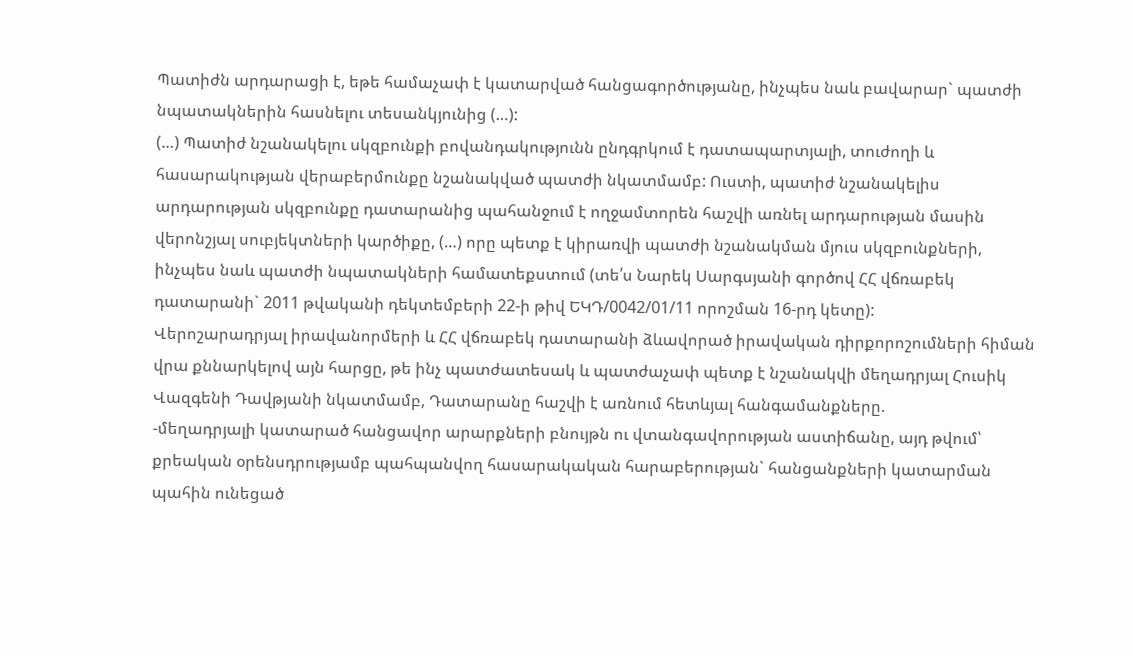Պատիժն արդարացի է, եթե համաչափ է կատարված հանցագործությանը, ինչպես նաև բավարար` պատժի նպատակներին հասնելու տեսանկյունից (…):
(…) Պատիժ նշանակելու սկզբունքի բովանդակությունն ընդգրկում է դատապարտյալի, տուժողի և հասարակության վերաբերմունքը նշանակված պատժի նկատմամբ: Ուստի, պատիժ նշանակելիս արդարության սկզբունքը դատարանից պահանջում է ողջամտորեն հաշվի առնել արդարության մասին վերոնշյալ սուբյեկտների կարծիքը, (…) որը պետք է կիրառվի պատժի նշանակման մյուս սկզբունքների, ինչպես նաև պատժի նպատակների համատեքստում (տե՛ս Նարեկ Սարգսյանի գործով ՀՀ վճռաբեկ դատարանի` 2011 թվականի դեկտեմբերի 22-ի թիվ ԵԿԴ/0042/01/11 որոշման 16-րդ կետը):
Վերոշարադրյալ իրավանորմերի և ՀՀ վճռաբեկ դատարանի ձևավորած իրավական դիրքորոշումների հիման վրա քննարկելով այն հարցը, թե ինչ պատժատեսակ և պատժաչափ պետք է նշանակվի մեղադրյալ Հուսիկ Վազգենի Դավթյանի նկատմամբ, Դատարանը հաշվի է առնում հետևյալ հանգամանքները.
-մեղադրյալի կատարած հանցավոր արարքների բնույթն ու վտանգավորության աստիճանը, այդ թվում՝ քրեական օրենսդրությամբ պահպանվող հասարակական հարաբերության` հանցանքների կատարման պահին ունեցած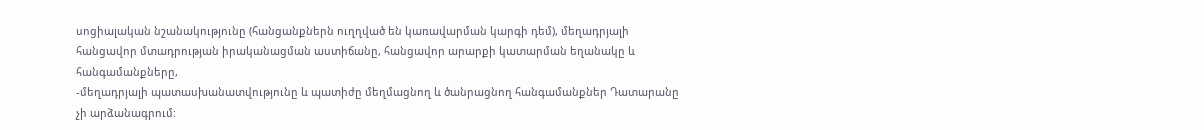սոցիալական նշանակությունը (հանցանքներն ուղղված են կառավարման կարգի դեմ), մեղադրյալի հանցավոր մտադրության իրականացման աստիճանը, հանցավոր արարքի կատարման եղանակը և հանգամանքները,
-մեղադրյալի պատասխանատվությունը և պատիժը մեղմացնող և ծանրացնող հանգամանքներ Դատարանը չի արձանագրում: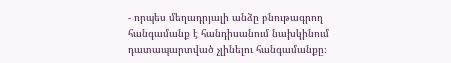- որպես մեղադրյալի անձը բնութագրող հանգամանք է հանդիսանում նախկինում դատապարտված չլինելու հանգամանքը։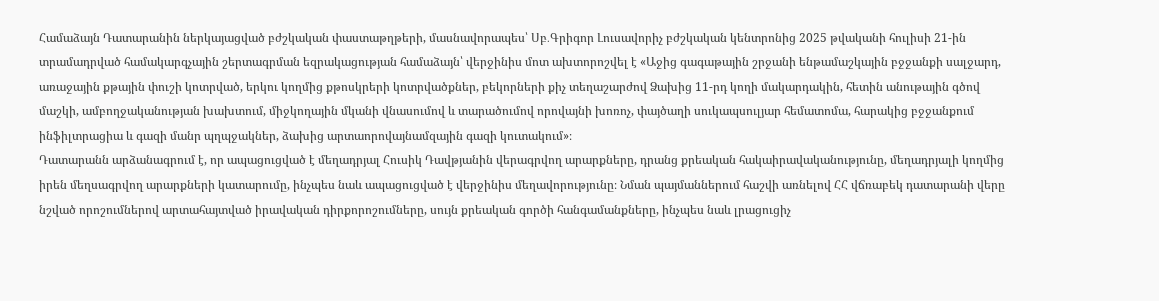Համաձայն Դատարանին ներկայացված բժշկական փաստաթղթերի, մասնավորապես՝ Սբ․Գրիգոր Լուսավորիչ բժշկական կենտրոնից 2025 թվականի հուլիսի 21-ին տրամադրված համակարգչային շերտագրման եզրակացության համաձայն՝ վերջինիս մոտ ախտորոշվել է «Աջից գագաթային շրջանի ենթամաշկային բջջանքի սալջարդ, առաջային քթային փուշի կոտրված, երկու կողմից քթոսկրերի կոտրվածքներ, բեկորների քիչ տեղաշարժով Ձախից 11-րդ կողի մակարդակին, հետին անութային գծով մաշկի, ամբողջականության խախտում, միջկողային մկանի վնասումով և տարածումով որովայնի խոռոչ, փայծաղի սուկապսուլյար հեմատոմա, հարակից բջջանքում ինֆիլտրացիա և գազի մանր պղպջակներ, ձախից արտաորովայնամզային գազի կուտակում»։
Դատարանն արձանագրում է, որ ապացուցված է մեղադրյալ Հուսիկ Դավթյանին վերագրվող արարքները, դրանց քրեական հակաիրավականությունը, մեղադրյալի կողմից իրեն մեղսագրվող արարքների կատարումը, ինչպես նաև ապացուցված է վերջինիս մեղավորությունը։ Նման պայմաններում հաշվի առնելով ՀՀ վճռաբեկ դատարանի վերը նշված որոշումներով արտահայտված իրավական դիրքորոշումները, սույն քրեական գործի հանգամանքները, ինչպես նաև լրացուցիչ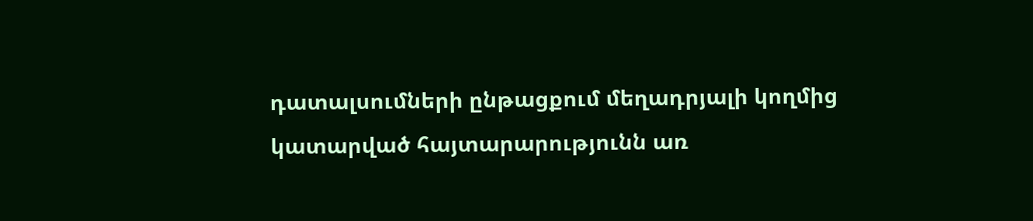դատալսումների ընթացքում մեղադրյալի կողմից կատարված հայտարարությունն առ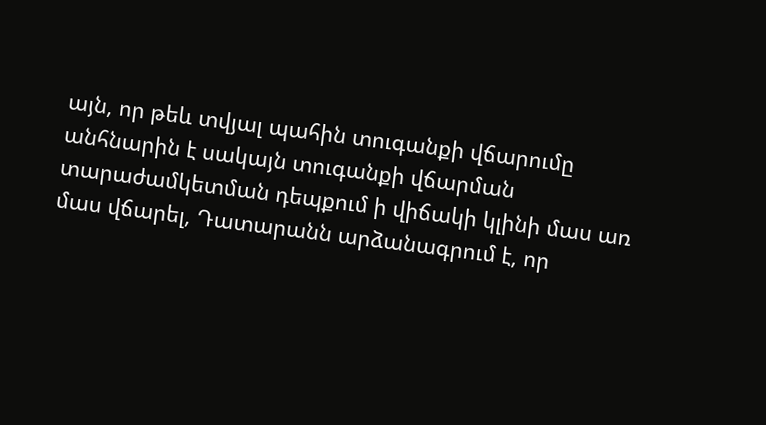այն, որ թեև տվյալ պահին տուգանքի վճարումը անհնարին է սակայն տուգանքի վճարման տարաժամկետման դեպքում ի վիճակի կլինի մաս առ մաս վճարել, Դատարանն արձանագրում է, որ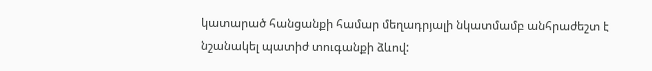կատարած հանցանքի համար մեղադրյալի նկատմամբ անհրաժեշտ է նշանակել պատիժ տուգանքի ձևով: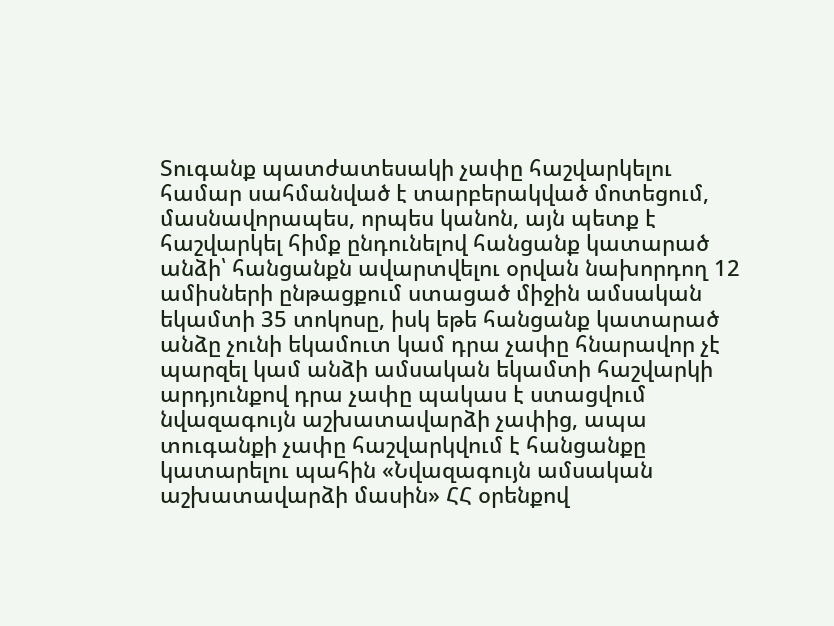Տուգանք պատժատեսակի չափը հաշվարկելու համար սահմանված է տարբերակված մոտեցում, մասնավորապես, որպես կանոն, այն պետք է հաշվարկել հիմք ընդունելով հանցանք կատարած անձի՝ հանցանքն ավարտվելու օրվան նախորդող 12 ամիսների ընթացքում ստացած միջին ամսական եկամտի 35 տոկոսը, իսկ եթե հանցանք կատարած անձը չունի եկամուտ կամ դրա չափը հնարավոր չէ պարզել կամ անձի ամսական եկամտի հաշվարկի արդյունքով դրա չափը պակաս է ստացվում նվազագույն աշխատավարձի չափից, ապա տուգանքի չափը հաշվարկվում է հանցանքը կատարելու պահին «Նվազագույն ամսական աշխատավարձի մասին» ՀՀ օրենքով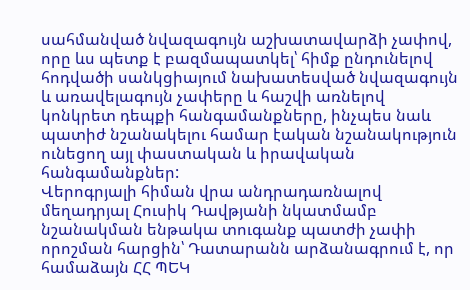սահմանված նվազագույն աշխատավարձի չափով, որը ևս պետք է բազմապատկել՝ հիմք ընդունելով հոդվածի սանկցիայում նախատեսված նվազագույն և առավելագույն չափերը և հաշվի առնելով կոնկրետ դեպքի հանգամանքները, ինչպես նաև պատիժ նշանակելու համար էական նշանակություն ունեցող այլ փաստական և իրավական հանգամանքներ:
Վերոգրյալի հիման վրա անդրադառնալով մեղադրյալ Հուսիկ Դավթյանի նկատմամբ նշանակման ենթակա տուգանք պատժի չափի որոշման հարցին՝ Դատարանն արձանագրում է, որ համաձայն ՀՀ ՊԵԿ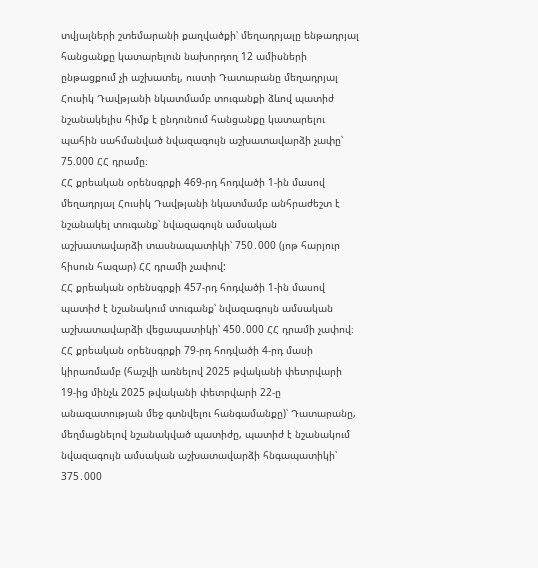տվյալների շտեմարանի քաղվածքի՝ մեղադրյալը ենթադրյալ հանցանքը կատարելուն նախորդող 12 ամիսների ընթացքում չի աշխատել, ուստի Դատարանը մեղադրյալ Հուսիկ Դավթյանի նկատմամբ տուգանքի ձևով պատիժ նշանակելիս հիմք է ընդունում հանցանքը կատարելու պահին սահմանված նվազագույն աշխատավարձի չափը՝ 75.000 ՀՀ դրամը։
ՀՀ քրեական օրենսգրքի 469-րդ հոդվածի 1-ին մասով մեղադրյալ Հուսիկ Դավթյանի նկատմամբ անհրաժեշտ է նշանակել տուգանք՝ նվազագույն ամսական աշխատավարձի տասնապատիկի՝ 750․000 (յոթ հարյուր հիսուն հազար) ՀՀ դրամի չափով:
ՀՀ քրեական օրենսգրքի 457-րդ հոդվածի 1-ին մասով պատիժ է նշանակում տուգանք՝ նվազագույն ամսական աշխատավարձի վեցապատիկի՝ 450․000 ՀՀ դրամի չափով։
ՀՀ քրեական օրենսգրքի 79-րդ հոդվածի 4-րդ մասի կիրառմամբ (հաշվի առնելով 2025 թվականի փետրվարի 19-ից մինչև 2025 թվականի փետրվարի 22-ը անազատության մեջ գտնվելու հանգամանքը)՝ Դատարանը, մեղմացնելով նշանակված պատիժը, պատիժ է նշանակում նվազագույն ամսական աշխատավարձի հնգապատիկի՝ 375․000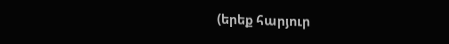(երեք հարյուր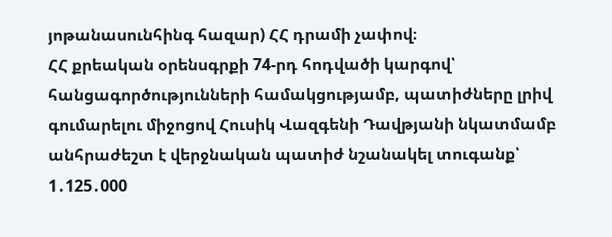յոթանասունհինգ հազար) ՀՀ դրամի չափով։
ՀՀ քրեական օրենսգրքի 74-րդ հոդվածի կարգով՝ հանցագործությունների համակցությամբ, պատիժները լրիվ գումարելու միջոցով Հուսիկ Վազգենի Դավթյանի նկատմամբ անհրաժեշտ է վերջնական պատիժ նշանակել տուգանք՝ 1․125․000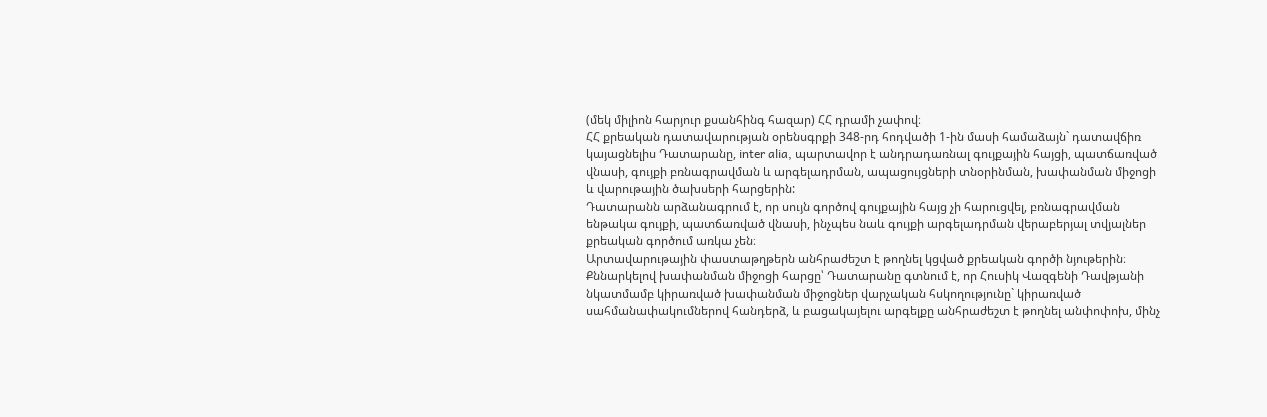(մեկ միլիոն հարյուր քսանհինգ հազար) ՀՀ դրամի չափով։
ՀՀ քրեական դատավարության օրենսգրքի 348-րդ հոդվածի 1-ին մասի համաձայն` դատավճիռ կայացնելիս Դատարանը, inter alia, պարտավոր է անդրադառնալ գույքային հայցի, պատճառված վնասի, գույքի բռնագրավման և արգելադրման, ապացույցների տնօրինման, խափանման միջոցի և վարութային ծախսերի հարցերին:
Դատարանն արձանագրում է, որ սույն գործով գույքային հայց չի հարուցվել, բռնագրավման ենթակա գույքի, պատճառված վնասի, ինչպես նաև գույքի արգելադրման վերաբերյալ տվյալներ քրեական գործում առկա չեն։
Արտավարութային փաստաթղթերն անհրաժեշտ է թողնել կցված քրեական գործի նյութերին։
Քննարկելով խափանման միջոցի հարցը՝ Դատարանը գտնում է, որ Հուսիկ Վազգենի Դավթյանի նկատմամբ կիրառված խափանման միջոցներ վարչական հսկողությունը` կիրառված սահմանափակումներով հանդերձ, և բացակայելու արգելքը անհրաժեշտ է թողնել անփոփոխ, մինչ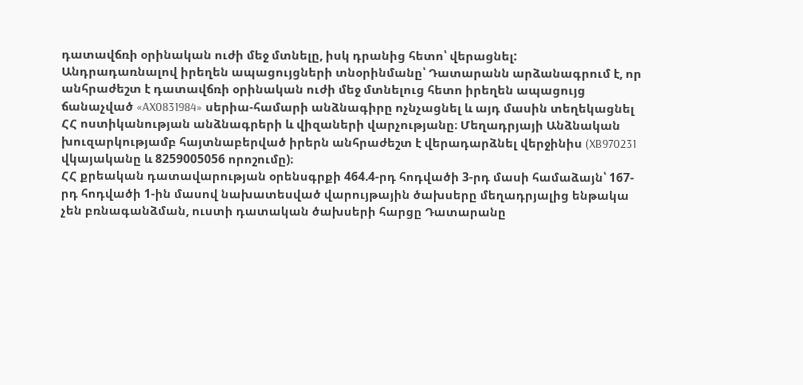դատավճռի օրինական ուժի մեջ մտնելը, իսկ դրանից հետո՝ վերացնել:
Անդրադառնալով իրեղեն ապացույցների տնօրինմանը՝ Դատարանն արձանագրում է, որ անհրաժեշտ է դատավճռի օրինական ուժի մեջ մտնելուց հետո իրեղեն ապացույց ճանաչված «AX0831984» սերիա-համարի անձնագիրը ոչնչացնել և այդ մասին տեղեկացնել ՀՀ ոստիկանության անձնագրերի և վիզաների վարչությանը։ Մեղադրյայի Անձնական խուզարկությամբ հայտնաբերված իրերն անհրաժեշտ է վերադարձնել վերջինիս (XB970231 վկայականը և 8259005056 որոշումը)։
ՀՀ քրեական դատավարության օրենսգրքի 464.4-րդ հոդվածի 3-րդ մասի համաձայն՝ 167-րդ հոդվածի 1-ին մասով նախատեսված վարույթային ծախսերը մեղադրյալից ենթակա չեն բռնագանձման, ուստի դատական ծախսերի հարցը Դատարանը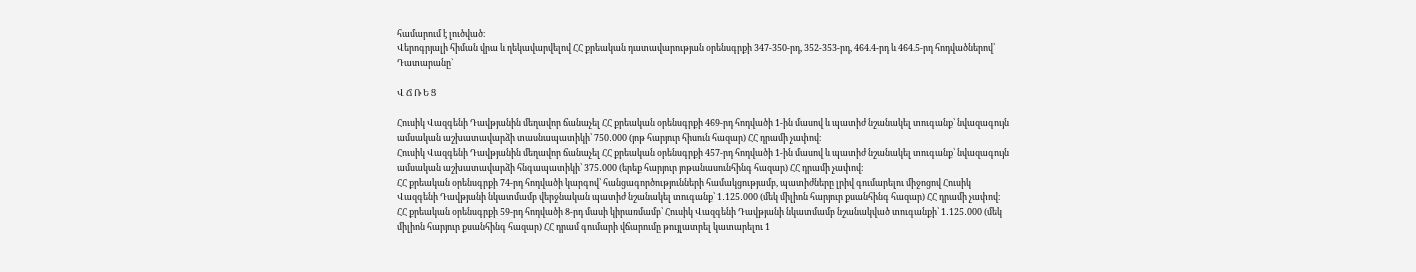համարում է լուծված։
Վերոգրյալի հիման վրա և ղեկավարվելով ՀՀ քրեական դատավարության օրենսգրքի 347-350-րդ, 352-353-րդ, 464.4-րդ և 464.5-րդ հոդվածներով՝ Դատարանը`

Վ Ճ Ռ Ե Ց

Հուսիկ Վազգենի Դավթյանին մեղավոր ճանաչել ՀՀ քրեական օրենսգրքի 469-րդ հոդվածի 1-ին մասով և պատիժ նշանակել տուգանք՝ նվազագույն ամսական աշխատավարձի տասնապատիկի՝ 750․000 (յոթ հարյուր հիսուն հազար) ՀՀ դրամի չափով։
Հուսիկ Վազգենի Դավթյանին մեղավոր ճանաչել ՀՀ քրեական օրենսգրքի 457-րդ հոդվածի 1-ին մասով և պատիժ նշանակել տուգանք՝ նվազագույն ամսական աշխատավարձի հնգապատիկի՝ 375․000 (երեք հարյուր յոթանասունհինգ հազար) ՀՀ դրամի չափով։
ՀՀ քրեական օրենսգրքի 74-րդ հոդվածի կարգով՝ հանցագործությունների համակցությամբ, պատիժները լրիվ գումարելու միջոցով Հուսիկ Վազգենի Դավթյանի նկատմամբ վերջնական պատիժ նշանակել տուգանք՝ 1․125․000 (մեկ միլիոն հարյուր քսանհինգ հազար) ՀՀ դրամի չափով։
ՀՀ քրեական օրենսգրքի 59-րդ հոդվածի 8-րդ մասի կիրառմամբ՝ Հուսիկ Վազգենի Դավթյանի նկատմամբ նշանակված տուգանքի՝ 1․125․000 (մեկ միլիոն հարյուր քսանհինգ հազար) ՀՀ դրամ գումարի վճարումը թույլատրել կատարելու 1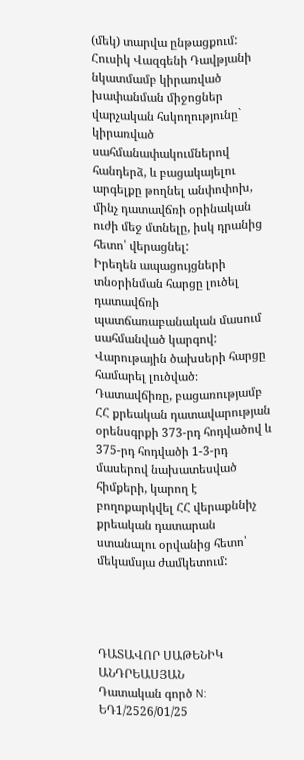(մեկ) տարվա ընթացքում:
Հուսիկ Վազգենի Դավթյանի նկատմամբ կիրառված խափանման միջոցներ վարչական հսկողությունը` կիրառված սահմանափակումներով հանդերձ, և բացակայելու արգելքը թողնել անփոփոխ, մինչ դատավճռի օրինական ուժի մեջ մտնելը, իսկ դրանից հետո՝ վերացնել:
Իրեղեն ապացույցների տնօրինման հարցը լուծել դատավճռի պատճառաբանական մասում սահմանված կարգով:
Վարութային ծախսերի հարցը համարել լուծված։
Դատավճիռը, բացառությամբ ՀՀ քրեական դատավարության օրենսգրքի 373-րդ հոդվածով և 375-րդ հոդվածի 1-3-րդ մասերով նախատեսված հիմքերի, կարող է բողոքարկվել ՀՀ վերաքննիչ քրեական դատարան ստանալու օրվանից հետո՝ մեկամսյա ժամկետում:




ԴԱՏԱՎՈՐ ՍԱԹԵՆԻԿ ԱՆԴՐԵԱՍՅԱՆ
Դատական գործ N: ԵԴ1/2526/01/25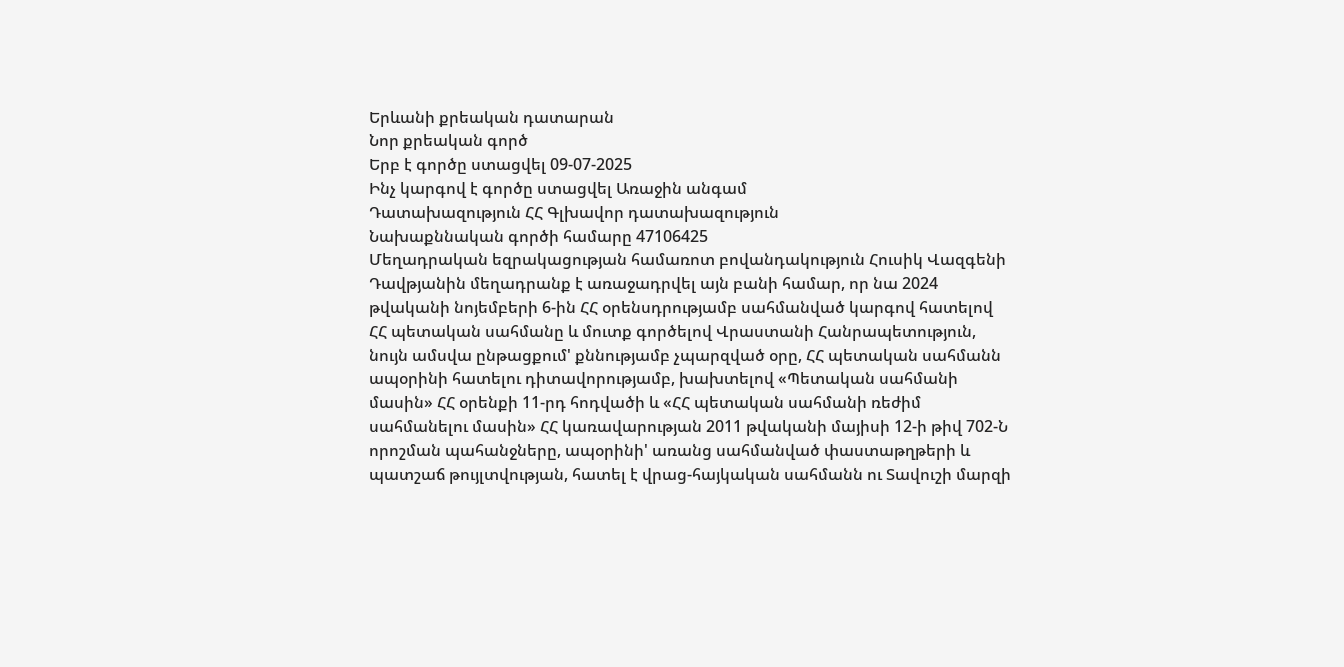Երևանի քրեական դատարան
Նոր քրեական գործ
Երբ է գործը ստացվել 09-07-2025
Ինչ կարգով է գործը ստացվել Առաջին անգամ
Դատախազություն ՀՀ Գլխավոր դատախազություն
Նախաքննական գործի համարը 47106425
Մեղադրական եզրակացության համառոտ բովանդակություն Հուսիկ Վազգենի Դավթյանին մեղադրանք է առաջադրվել այն բանի համար, որ նա 2024 թվականի նոյեմբերի 6-ին ՀՀ օրենսդրությամբ սահմանված կարգով հատելով ՀՀ պետական սահմանը և մուտք գործելով Վրաստանի Հանրապետություն, նույն ամսվա ընթացքում' քննությամբ չպարզված օրը, ՀՀ պետական սահմանն ապօրինի հատելու դիտավորությամբ, խախտելով «Պետական սահմանի մասին» ՀՀ օրենքի 11-րդ հոդվածի և «ՀՀ պետական սահմանի ռեժիմ սահմանելու մասին» ՀՀ կառավարության 2011 թվականի մայիսի 12-ի թիվ 702-Ն որոշման պահանջները, ապօրինի' առանց սահմանված փաստաթղթերի և պատշաճ թույլտվության, հատել է վրաց-հայկական սահմանն ու Տավուշի մարզի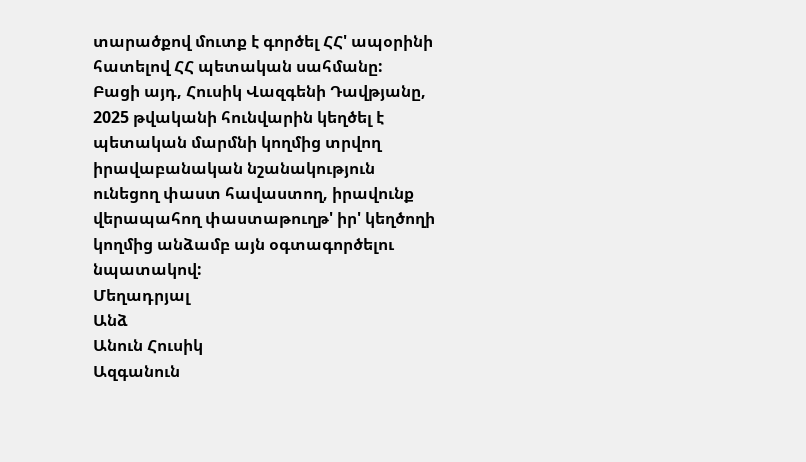տարածքով մուտք է գործել ՀՀ' ապօրինի հատելով ՀՀ պետական սահմանը:
Բացի այդ, Հուսիկ Վազգենի Դավթյանը, 2025 թվականի հունվարին կեղծել է պետական մարմնի կողմից տրվող իրավաբանական նշանակություն ունեցող փաստ հավաստող, իրավունք վերապահող փաստաթուղթ' իր' կեղծողի կողմից անձամբ այն օգտագործելու նպատակով:
Մեղադրյալ
Անձ
Անուն Հուսիկ
Ազգանուն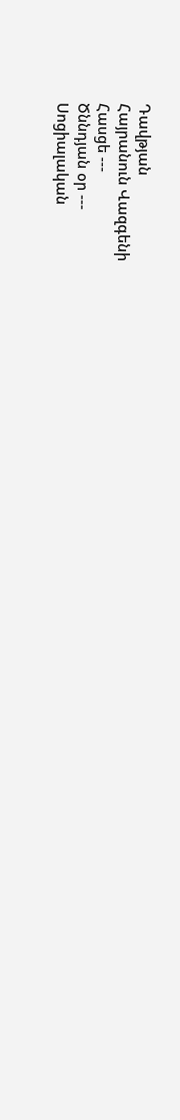Դավթյան
Հայրանուն Վազգենի
Հասցե ---
Ծննդյան օր ---
Սոցիալական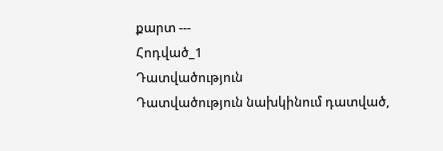քարտ ---
Հոդված_1
Դատվածություն
Դատվածություն նախկինում դատված,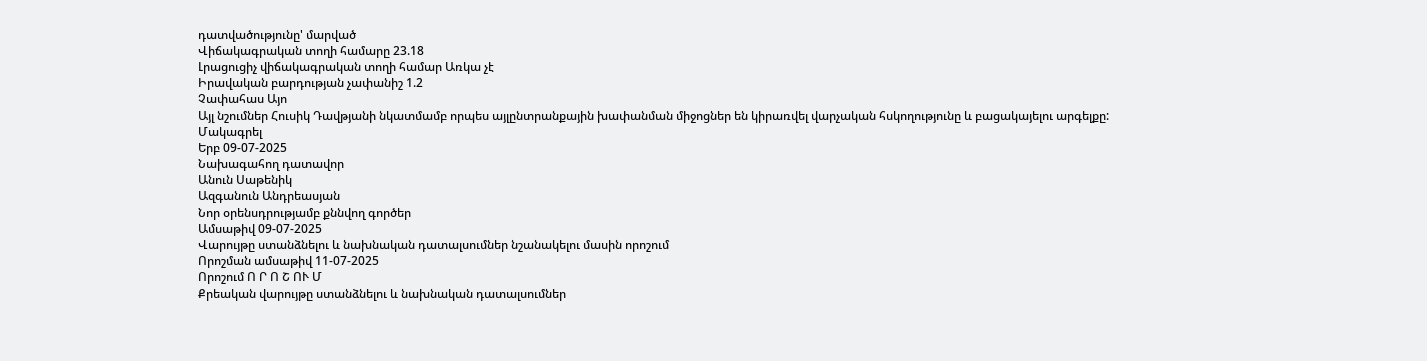դատվածությունը' մարված
Վիճակագրական տողի համարը 23.18
Լրացուցիչ վիճակագրական տողի համար Առկա չէ
Իրավական բարդության չափանիշ 1.2
Չափահաս Այո
Այլ նշումներ Հուսիկ Դավթյանի նկատմամբ որպես այլընտրանքային խափանման միջոցներ են կիրառվել վարչական հսկողությունը և բացակայելու արգելքը:
Մակագրել
Երբ 09-07-2025
Նախագահող դատավոր
Անուն Սաթենիկ
Ազգանուն Անդրեասյան
Նոր օրենսդրությամբ քննվող գործեր
Ամսաթիվ 09-07-2025
Վարույթը ստանձնելու և նախնական դատալսումներ նշանակելու մասին որոշում
Որոշման ամսաթիվ 11-07-2025
Որոշում Ո Ր Ո Շ ՈՒ Մ
Քրեական վարույթը ստանձնելու և նախնական դատալսումներ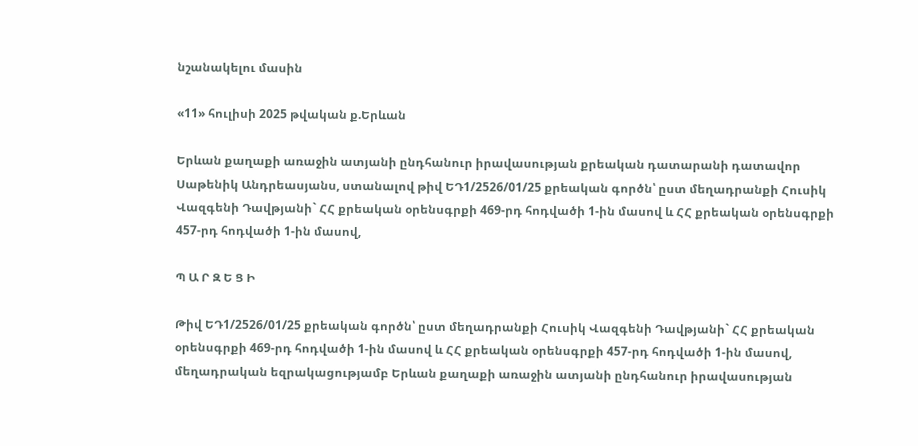նշանակելու մասին

«11» հուլիսի 2025 թվական ք.Երևան

Երևան քաղաքի առաջին ատյանի ընդհանուր իրավասության քրեական դատարանի դատավոր Սաթենիկ Անդրեասյանս, ստանալով թիվ ԵԴ1/2526/01/25 քրեական գործն՝ ըստ մեղադրանքի Հուսիկ Վազգենի Դավթյանի` ՀՀ քրեական օրենսգրքի 469-րդ հոդվածի 1-ին մասով և ՀՀ քրեական օրենսգրքի 457-րդ հոդվածի 1-ին մասով,

Պ Ա Ր Զ Ե Ց Ի

Թիվ ԵԴ1/2526/01/25 քրեական գործն՝ ըստ մեղադրանքի Հուսիկ Վազգենի Դավթյանի` ՀՀ քրեական օրենսգրքի 469-րդ հոդվածի 1-ին մասով և ՀՀ քրեական օրենսգրքի 457-րդ հոդվածի 1-ին մասով, մեղադրական եզրակացությամբ Երևան քաղաքի առաջին ատյանի ընդհանուր իրավասության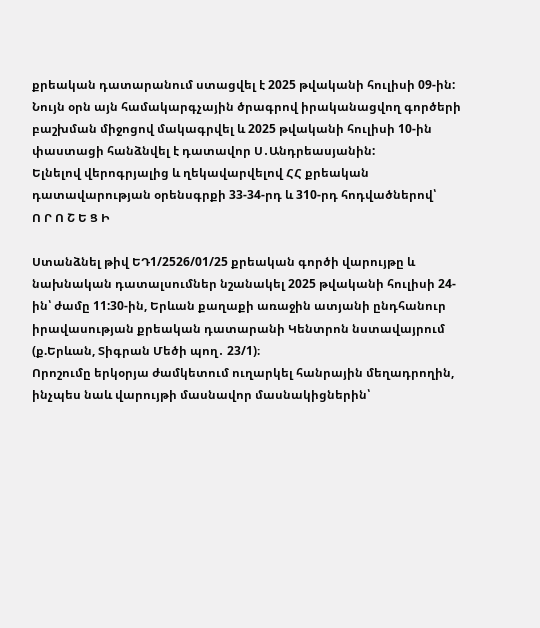քրեական դատարանում ստացվել է 2025 թվականի հուլիսի 09-ին:
Նույն օրն այն համակարգչային ծրագրով իրականացվող գործերի բաշխման միջոցով մակագրվել և 2025 թվականի հուլիսի 10-ին փաստացի հանձնվել է դատավոր Ս․Անդրեասյանին:
Ելնելով վերոգրյալից և ղեկավարվելով ՀՀ քրեական դատավարության օրենսգրքի 33-34-րդ և 310-րդ հոդվածներով՝
Ո Ր Ո Շ Ե Ց Ի

Ստանձնել թիվ ԵԴ1/2526/01/25 քրեական գործի վարույթը և նախնական դատալսումներ նշանակել 2025 թվականի հուլիսի 24-ին՝ ժամը 11:30-ին, Երևան քաղաքի առաջին ատյանի ընդհանուր իրավասության քրեական դատարանի Կենտրոն նստավայրում (ք.Երևան, Տիգրան Մեծի պող․ 23/1)։
Որոշումը երկօրյա ժամկետում ուղարկել հանրային մեղադրողին, ինչպես նաև վարույթի մասնավոր մասնակիցներին՝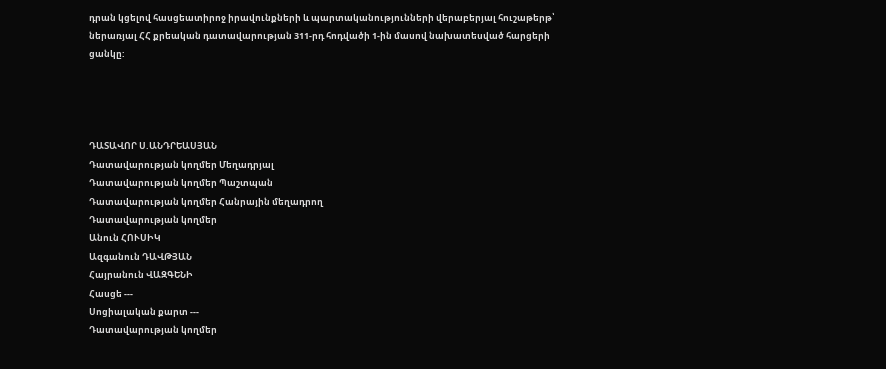դրան կցելով հասցեատիրոջ իրավունքների և պարտականությունների վերաբերյալ հուշաթերթ՝ ներառյալ ՀՀ քրեական դատավարության 311-րդ հոդվածի 1-ին մասով նախատեսված հարցերի ցանկը:




ԴԱՏԱՎՈՐ Ս.ԱՆԴՐԵԱՍՅԱՆ
Դատավարության կողմեր Մեղադրյալ
Դատավարության կողմեր Պաշտպան
Դատավարության կողմեր Հանրային մեղադրող
Դատավարության կողմեր
Անուն ՀՈՒՍԻԿ
Ազգանուն ԴԱՎԹՅԱՆ
Հայրանուն ՎԱԶԳԵՆԻ
Հասցե ---
Սոցիալական քարտ ---
Դատավարության կողմեր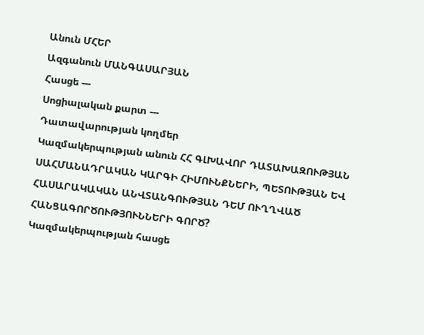Անուն ՄՀԵՐ
Ազգանուն ՄԱՆԳԱՍԱՐՅԱՆ
Հասցե ---
Սոցիալական քարտ ---
Դատավարության կողմեր
Կազմակերպության անուն ՀՀ ԳԼԽԱՎՈՐ ԴԱՏԱԽԱԶՈՒԹՅԱՆ ՍԱՀՄԱՆԱԴՐԱԿԱՆ ԿԱՐԳԻ ՀԻՄՈՒՆՔՆԵՐԻ, ՊԵՏՈՒԹՅԱՆ ԵՎ ՀԱՍԱՐԱԿԱԿԱՆ ԱՆՎՏԱՆԳՈՒԹՅԱՆ ԴԵՄ ՈՒՂՂՎԱԾ ՀԱՆՑԱԳՈՐԾՈՒԹՅՈՒՆՆԵՐԻ ԳՈՐԾ?
Կազմակերպության հասցե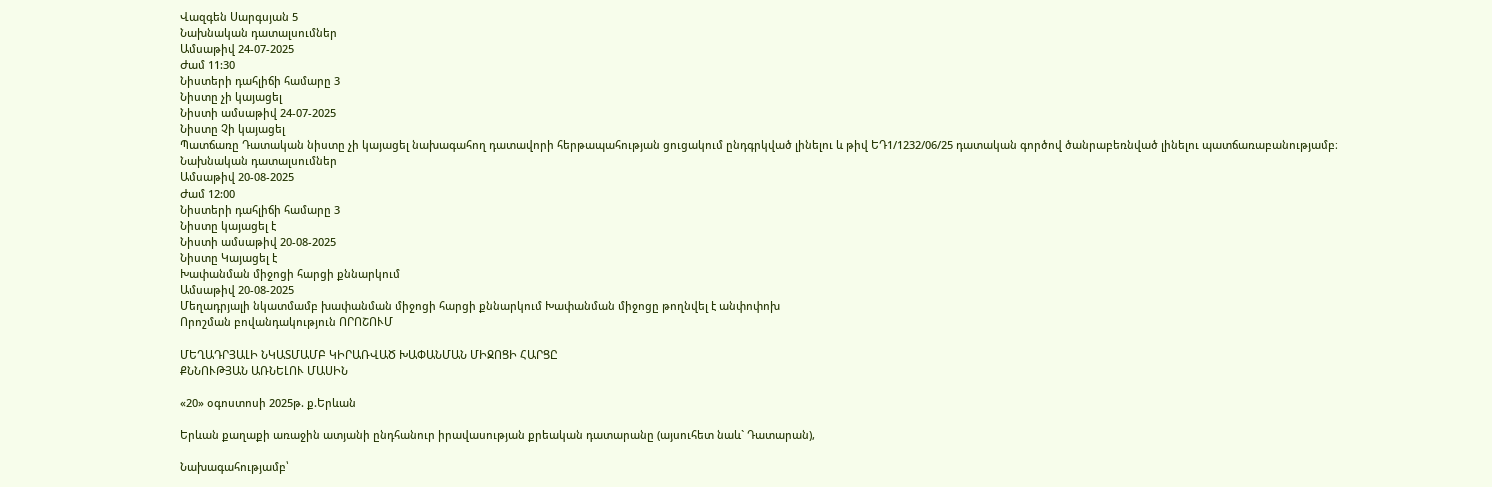Վազգեն Սարգսյան 5
Նախնական դատալսումներ
Ամսաթիվ 24-07-2025
Ժամ 11:30
Նիստերի դահլիճի համարը 3
Նիստը չի կայացել
Նիստի ամսաթիվ 24-07-2025
Նիստը Չի կայացել
Պատճառը Դատական նիստը չի կայացել նախագահող դատավորի հերթապահության ցուցակում ընդգրկված լինելու և թիվ ԵԴ1/1232/06/25 դատական գործով ծանրաբեռնված լինելու պատճառաբանությամբ։
Նախնական դատալսումներ
Ամսաթիվ 20-08-2025
Ժամ 12:00
Նիստերի դահլիճի համարը 3
Նիստը կայացել է
Նիստի ամսաթիվ 20-08-2025
Նիստը Կայացել է
Խափանման միջոցի հարցի քննարկում
Ամսաթիվ 20-08-2025
Մեղադրյալի նկատմամբ խափանման միջոցի հարցի քննարկում Խափանման միջոցը թողնվել է անփոփոխ
Որոշման բովանդակություն ՈՐՈՇՈՒՄ

ՄԵՂԱԴՐՅԱԼԻ ՆԿԱՏՄԱՄԲ ԿԻՐԱՌՎԱԾ ԽԱՓԱՆՄԱՆ ՄԻՋՈՑԻ ՀԱՐՑԸ
ՔՆՆՈՒԹՅԱՆ ԱՌՆԵԼՈՒ ՄԱՍԻՆ

«20» օգոստոսի 2025թ. ք.Երևան

Երևան քաղաքի առաջին ատյանի ընդհանուր իրավասության քրեական դատարանը (այսուհետ նաև` Դատարան),

Նախագահությամբ՝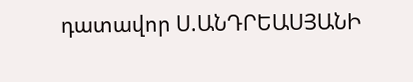դատավոր Ս.ԱՆԴՐԵԱՍՅԱՆԻ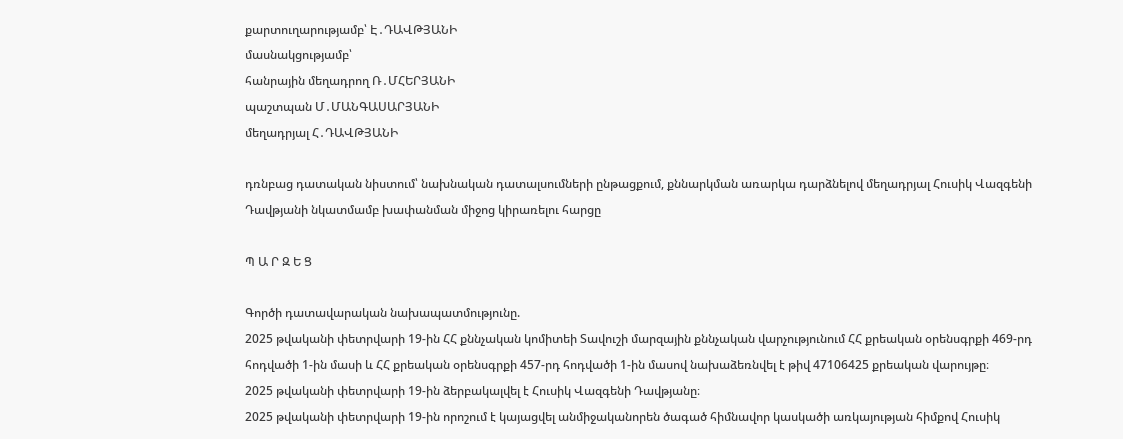քարտուղարությամբ՝ Է․ԴԱՎԹՅԱՆԻ
մասնակցությամբ՝
հանրային մեղադրող Ռ․ՄՀԵՐՅԱՆԻ
պաշտպան Մ․ՄԱՆԳԱՍԱՐՅԱՆԻ
մեղադրյալ Հ․ԴԱՎԹՅԱՆԻ

դռնբաց դատական նիստում՝ նախնական դատալսումների ընթացքում, քննարկման առարկա դարձնելով մեղադրյալ Հուսիկ Վազգենի Դավթյանի նկատմամբ խափանման միջոց կիրառելու հարցը

Պ Ա Ր Զ Ե Ց

Գործի դատավարական նախապատմությունը.
2025 թվականի փետրվարի 19-ին ՀՀ քննչական կոմիտեի Տավուշի մարզային քննչական վարչությունում ՀՀ քրեական օրենսգրքի 469-րդ հոդվածի 1-ին մասի և ՀՀ քրեական օրենսգրքի 457-րդ հոդվածի 1-ին մասով նախաձեռնվել է թիվ 47106425 քրեական վարույթը։
2025 թվականի փետրվարի 19-ին ձերբակալվել է Հուսիկ Վազգենի Դավթյանը։
2025 թվականի փետրվարի 19-ին որոշում է կայացվել անմիջականորեն ծագած հիմնավոր կասկածի առկայության հիմքով Հուսիկ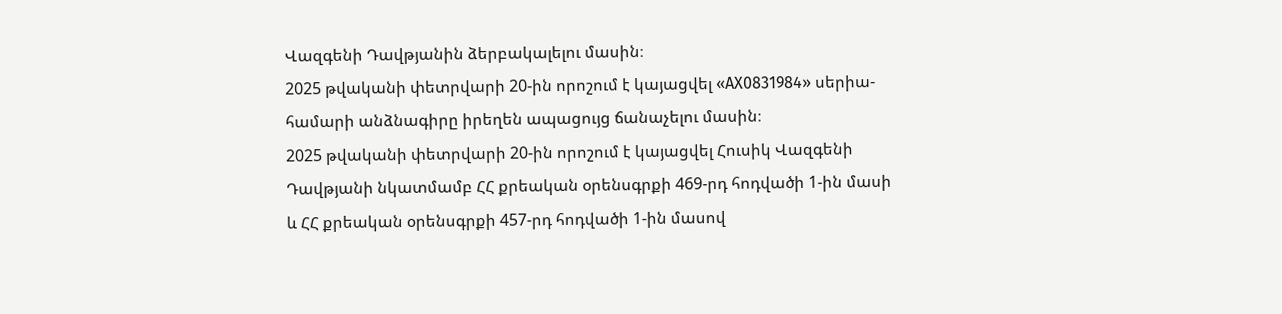Վազգենի Դավթյանին ձերբակալելու մասին։
2025 թվականի փետրվարի 20-ին որոշում է կայացվել «AX0831984» սերիա-համարի անձնագիրը իրեղեն ապացույց ճանաչելու մասին։
2025 թվականի փետրվարի 20-ին որոշում է կայացվել Հուսիկ Վազգենի Դավթյանի նկատմամբ ՀՀ քրեական օրենսգրքի 469-րդ հոդվածի 1-ին մասի և ՀՀ քրեական օրենսգրքի 457-րդ հոդվածի 1-ին մասով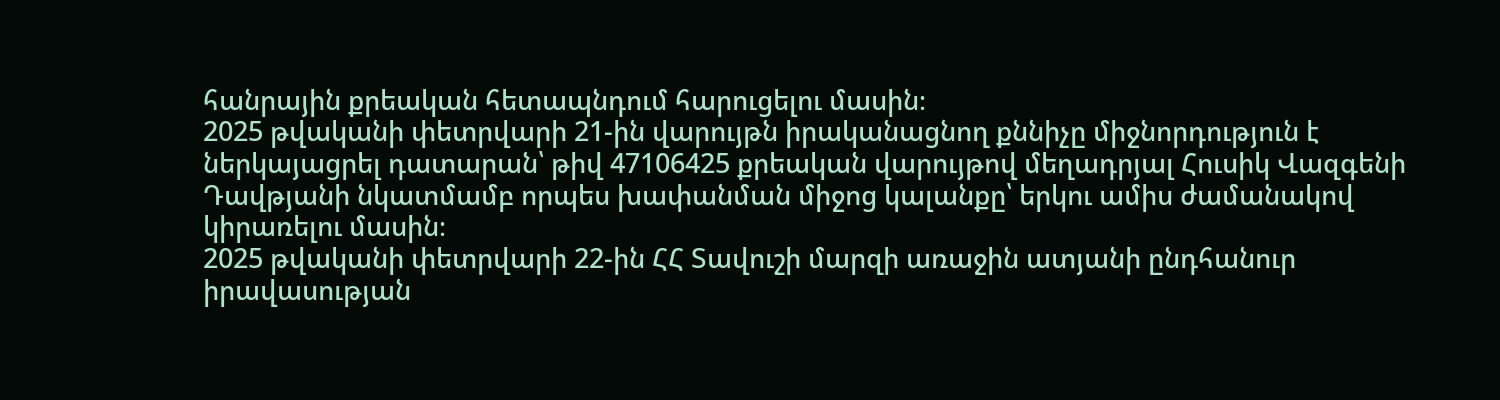հանրային քրեական հետապնդում հարուցելու մասին։
2025 թվականի փետրվարի 21-ին վարույթն իրականացնող քննիչը միջնորդություն է ներկայացրել դատարան՝ թիվ 47106425 քրեական վարույթով մեղադրյալ Հուսիկ Վազգենի Դավթյանի նկատմամբ որպես խափանման միջոց կալանքը՝ երկու ամիս ժամանակով կիրառելու մասին։
2025 թվականի փետրվարի 22-ին ՀՀ Տավուշի մարզի առաջին ատյանի ընդհանուր իրավասության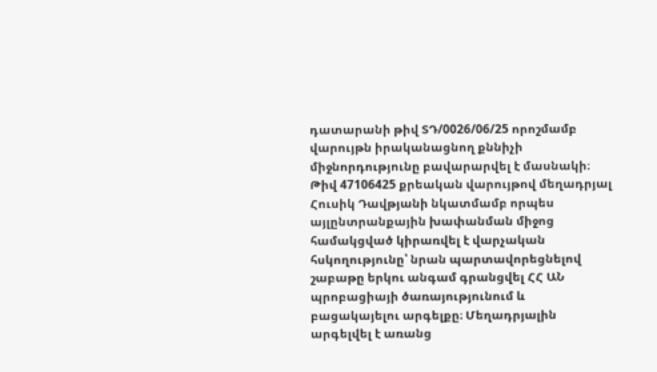դատարանի թիվ ՏԴ/0026/06/25 որոշմամբ վարույթն իրականացնող քննիչի միջնորդությունը բավարարվել է մասնակի։ Թիվ 47106425 քրեական վարույթով մեղադրյալ Հուսիկ Դավթյանի նկատմամբ որպես այլընտրանքային խափանման միջոց համակցված կիրառվել է վարչական հսկողությունը՝ նրան պարտավորեցնելով շաբաթը երկու անգամ գրանցվել ՀՀ ԱՆ պրոբացիայի ծառայությունում և բացակայելու արգելքը։ Մեղադրյալին արգելվել է առանց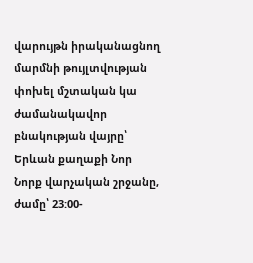վարույթն իրականացնող մարմնի թույլտվության փոխել մշտական կա ժամանակավոր բնակության վայրը՝ Երևան քաղաքի Նոր Նորք վարչական շրջանը, ժամը՝ 23:00-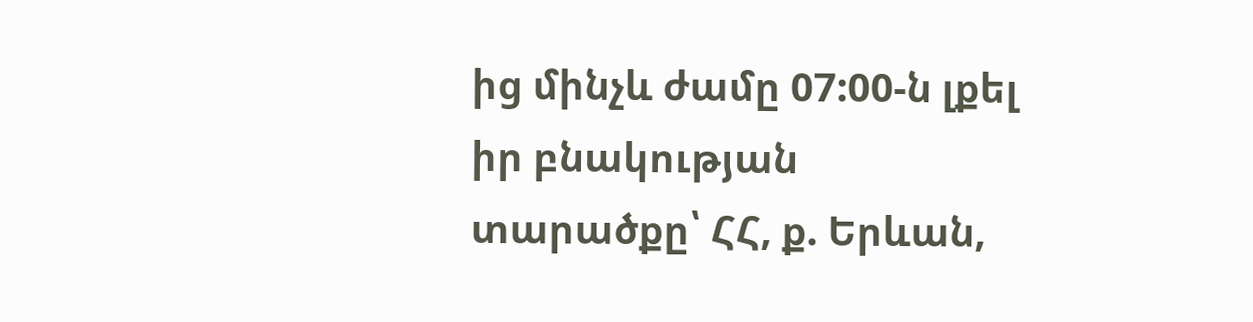ից մինչև ժամը 07:00-ն լքել իր բնակության տարածքը՝ ՀՀ, ք. Երևան,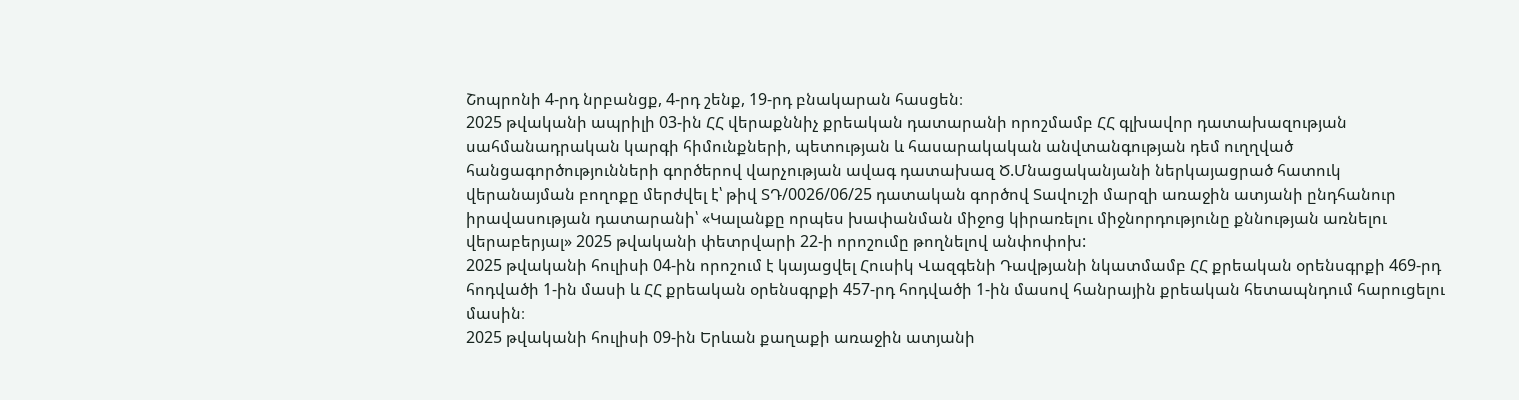Շոպրոնի 4-րդ նրբանցք, 4-րդ շենք, 19-րդ բնակարան հասցեն։
2025 թվականի ապրիլի 03-ին ՀՀ վերաքննիչ քրեական դատարանի որոշմամբ ՀՀ գլխավոր դատախազության սահմանադրական կարգի հիմունքների, պետության և հասարակական անվտանգության դեմ ուղղված հանցագործությունների գործերով վարչության ավագ դատախազ Ծ.Մնացականյանի ներկայացրած հատուկ վերանայման բողոքը մերժվել է՝ թիվ ՏԴ/0026/06/25 դատական գործով Տավուշի մարզի առաջին ատյանի ընդհանուր իրավասության դատարանի՝ «Կալանքը որպես խափանման միջոց կիրառելու միջնորդությունը քննության առնելու վերաբերյալ» 2025 թվականի փետրվարի 22-ի որոշումը թողնելով անփոփոխ:
2025 թվականի հուլիսի 04-ին որոշում է կայացվել Հուսիկ Վազգենի Դավթյանի նկատմամբ ՀՀ քրեական օրենսգրքի 469-րդ հոդվածի 1-ին մասի և ՀՀ քրեական օրենսգրքի 457-րդ հոդվածի 1-ին մասով հանրային քրեական հետապնդում հարուցելու մասին։
2025 թվականի հուլիսի 09-ին Երևան քաղաքի առաջին ատյանի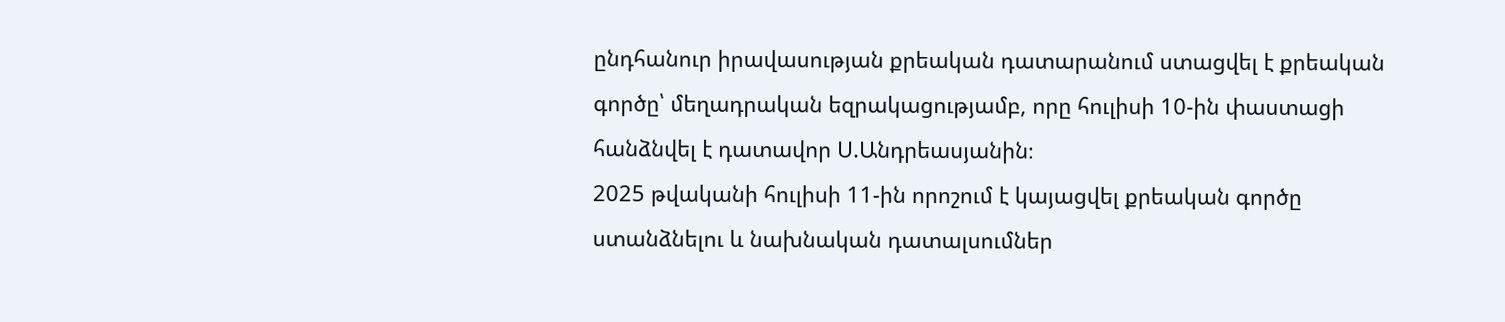ընդհանուր իրավասության քրեական դատարանում ստացվել է քրեական գործը՝ մեղադրական եզրակացությամբ, որը հուլիսի 10-ին փաստացի հանձնվել է դատավոր Ս.Անդրեասյանին։
2025 թվականի հուլիսի 11-ին որոշում է կայացվել քրեական գործը ստանձնելու և նախնական դատալսումներ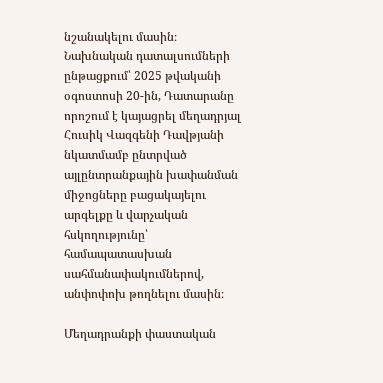նշանակելու մասին։
Նախնական դատալսումների ընթացքում՝ 2025 թվականի օգոստոսի 20-ին, Դատարանը որոշում է կայացրել մեղադրյալ Հուսիկ Վազգենի Դավթյանի նկատմամբ ընտրված այլընտրանքային խափանման միջոցները բացակայելու արգելքը և վարչական հսկողությունը՝ համապատասխան սահմանափակումներով, անփոփոխ թողնելու մասին։

Մեղադրանքի փաստական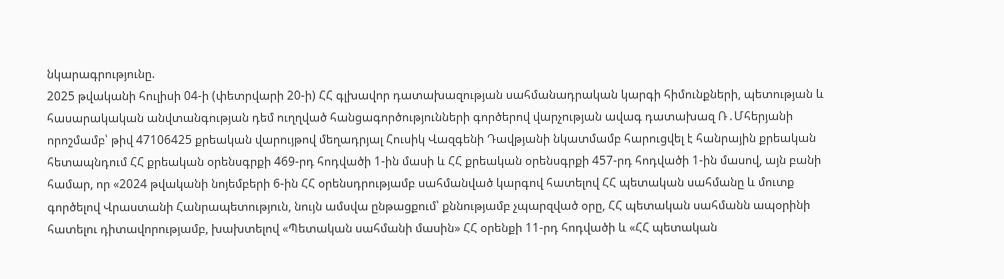նկարագրությունը.
2025 թվականի հուլիսի 04-ի (փետրվարի 20-ի) ՀՀ գլխավոր դատախազության սահմանադրական կարգի հիմունքների, պետության և հասարակական անվտանգության դեմ ուղղված հանցագործությունների գործերով վարչության ավագ դատախազ Ռ․Մհերյանի որոշմամբ՝ թիվ 47106425 քրեական վարույթով մեղադրյալ Հուսիկ Վազգենի Դավթյանի նկատմամբ հարուցվել է հանրային քրեական հետապնդում ՀՀ քրեական օրենսգրքի 469-րդ հոդվածի 1-ին մասի և ՀՀ քրեական օրենսգրքի 457-րդ հոդվածի 1-ին մասով, այն բանի համար, որ «2024 թվականի նոյեմբերի 6-ին ՀՀ օրենսդրությամբ սահմանված կարգով հատելով ՀՀ պետական սահմանը և մուտք գործելով Վրաստանի Հանրապետություն, նույն ամսվա ընթացքում՝ քննությամբ չպարզված օրը, ՀՀ պետական սահմանն ապօրինի հատելու դիտավորությամբ, խախտելով «Պետական սահմանի մասին» ՀՀ օրենքի 11-րդ հոդվածի և «ՀՀ պետական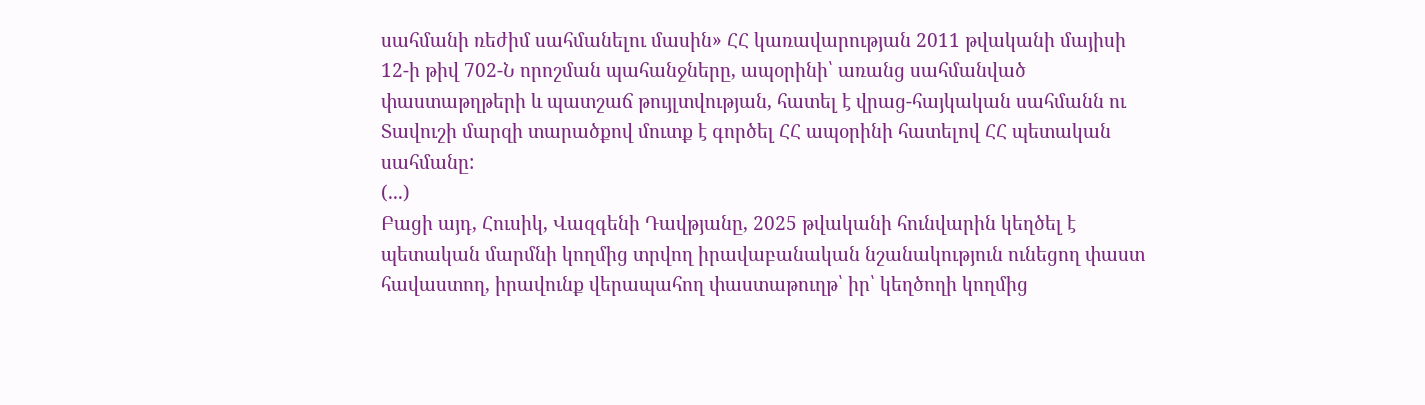սահմանի ռեժիմ սահմանելու մասին» ՀՀ կառավարության 2011 թվականի մայիսի 12-ի թիվ 702-Ն որոշման պահանջները, ապօրինի՝ առանց սահմանված փաստաթղթերի և պատշաճ թույլտվության, հատել է վրաց-հայկական սահմանն ու Տավուշի մարզի տարածքով մուտք է գործել ՀՀ ապօրինի հատելով ՀՀ պետական սահմանը:
(...)
Բացի այդ, Հուսիկ, Վազգենի Դավթյանը, 2025 թվականի հունվարին կեղծել է պետական մարմնի կողմից տրվող իրավաբանական նշանակություն ունեցող փաստ հավաստող, իրավունք վերապահող փաստաթուղթ՝ իր՝ կեղծողի կողմից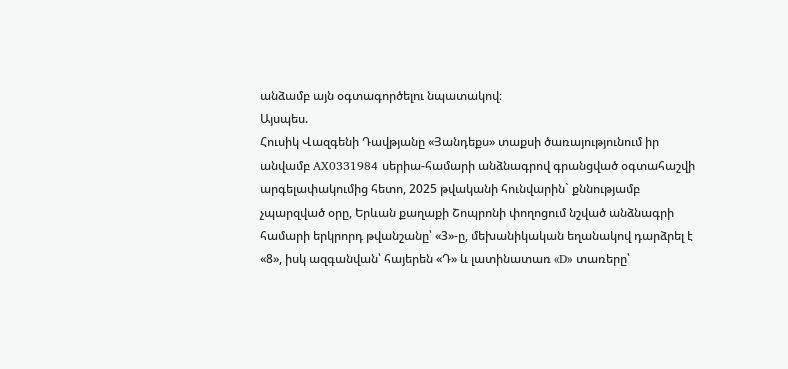անձամբ այն օգտագործելու նպատակով։
Այսպես.
Հուսիկ Վազգենի Դավթյանը «Յանդեքս» տաքսի ծառայությունում իր անվամբ AX0331984 սերիա-համարի անձնագրով գրանցված օգտահաշվի արգելափակումից հետո, 2025 թվականի հունվարին` քննությամբ չպարզված օրը, Երևան քաղաքի Շոպրոնի փողոցում նշված անձնագրի համարի երկրորդ թվանշանը՝ «3»-ը, մեխանիկական եղանակով դարձրել է «8», իսկ ազգանվան՝ հայերեն «Դ» և լատինատառ «D» տառերը՝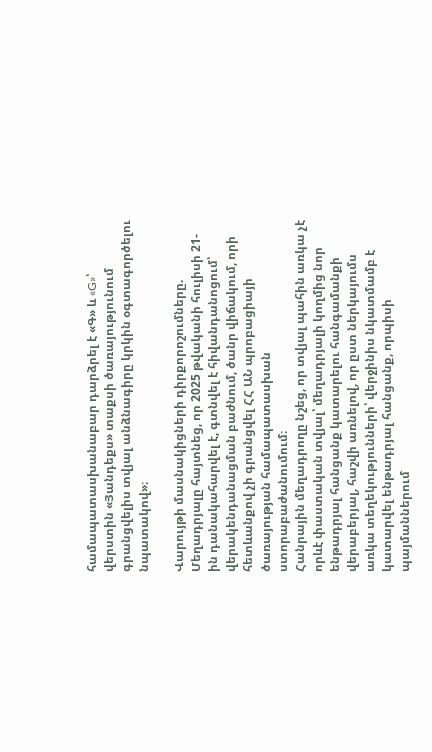համապատասխանաբար դարձրել է «Գ» և «G»՝ վերստին «Յանդեքս» տաքսի ծառայությունում գրանցվելիս տվյալ անձնագիրը կրկին օգտագործելու նպատակով»։

Վարույթի մասնակիցների դիրքորոշումները.
Մեղադրյալը հայտնեց, որ 2025 թվականի հուլիսի 21-ին դանակահարվել է, գտնվել է հիվանդանոցում՝ վերակենդանացման բաժնում, ծանր վիճակում, որի հետևանքով չի գրանցվել ՀՀ ԱՆ պրոբացիայի ծառայության համապատասխան ստորաբաժանումում։
Հանրային մեղադրողը նշեց, որ տվյալ պահին առկա չէ որևէ փաստական տվյալ՝ մեղադրյալի կողմից նոր ենթադրյալ հանցանք կատարելու հանգամանքի վերաբերյալ, հաշվի առնելով, որ ըստ ներկայումս առկա տեղեկությունների՝ վերջինիս նկատմամբ է կատարվել ենթադրյալ հանցանք, որպիսի պայմաններում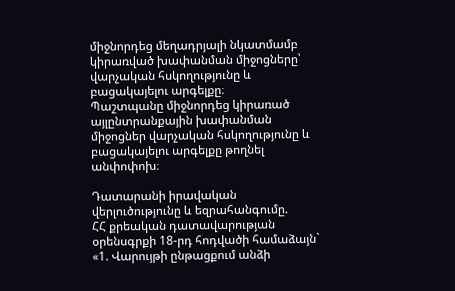միջնորդեց մեղադրյալի նկատմամբ կիրառված խափանման միջոցները՝ վարչական հսկողությունը և բացակայելու արգելքը։
Պաշտպանը միջնորդեց կիրառած այլընտրանքային խափանման միջոցներ վարչական հսկողությունը և բացակայելու արգելքը թողնել անփոփոխ։

Դատարանի իրավական վերլուծությունը և եզրահանգումը.
ՀՀ քրեական դատավարության օրենսգրքի 18-րդ հոդվածի համաձայն`
«1. Վարույթի ընթացքում անձի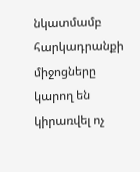նկատմամբ հարկադրանքի միջոցները կարող են կիրառվել ոչ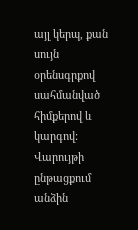այլ կերպ, քան սույն օրենսգրքով սահմանված հիմքերով և կարգով: Վարույթի ընթացքում անձին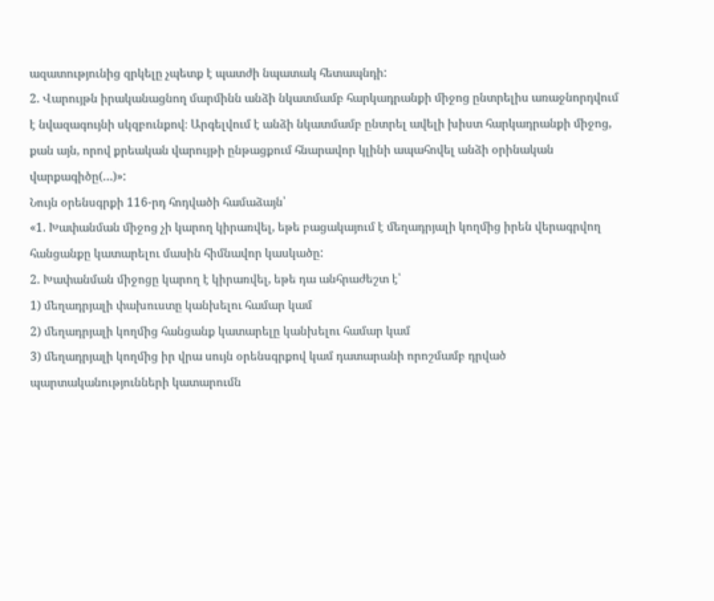ազատությունից զրկելը չպետք է պատժի նպատակ հետապնդի:
2. Վարույթն իրականացնող մարմինն անձի նկատմամբ հարկադրանքի միջոց ընտրելիս առաջնորդվում է նվազագույնի սկզբունքով։ Արգելվում է անձի նկատմամբ ընտրել ավելի խիստ հարկադրանքի միջոց, քան այն, որով քրեական վարույթի ընթացքում հնարավոր կլինի ապահովել անձի օրինական վարքագիծը(…)»:
Նույն օրենսգրքի 116-րդ հոդվածի համաձայն՝
«1. Խափանման միջոց չի կարող կիրառվել, եթե բացակայում է մեղադրյալի կողմից իրեն վերագրվող հանցանքը կատարելու մասին հիմնավոր կասկածը:
2. Խափանման միջոցը կարող է կիրառվել, եթե դա անհրաժեշտ է՝
1) մեղադրյալի փախուստը կանխելու համար կամ
2) մեղադրյալի կողմից հանցանք կատարելը կանխելու համար կամ
3) մեղադրյալի կողմից իր վրա սույն օրենսգրքով կամ դատարանի որոշմամբ դրված պարտականությունների կատարումն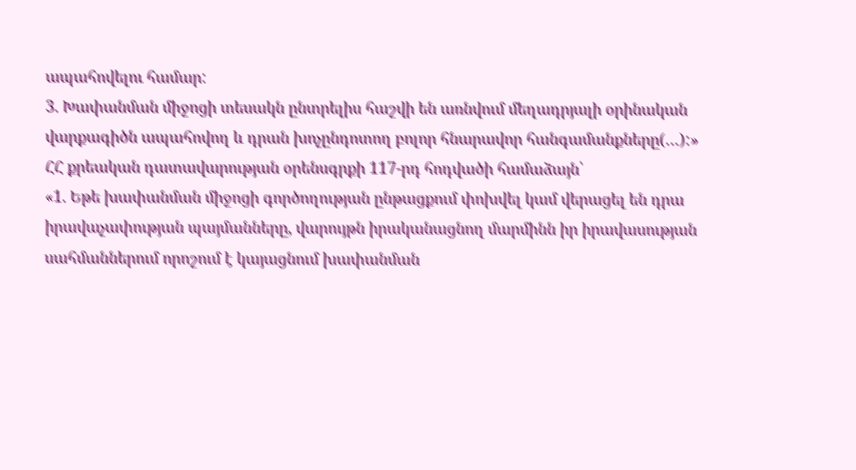ապահովելու համար:
3. Խափանման միջոցի տեսակն ընտրելիս հաշվի են առնվում մեղադրյալի օրինական վարքագիծն ապահովող և դրան խոչընդոտող բոլոր հնարավոր հանգամանքները(…):»
ՀՀ քրեական դատավարության օրենսգրքի 117-րդ հոդվածի համաձայն՝
«1. Եթե խափանման միջոցի գործողության ընթացքում փոխվել կամ վերացել են դրա իրավաչափության պայմանները, վարույթն իրականացնող մարմինն իր իրավասության սահմաններում որոշում է կայացնում խափանման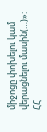միջոցը փոխելու կամ վերացնելու մասին(…)»:
ՀՀ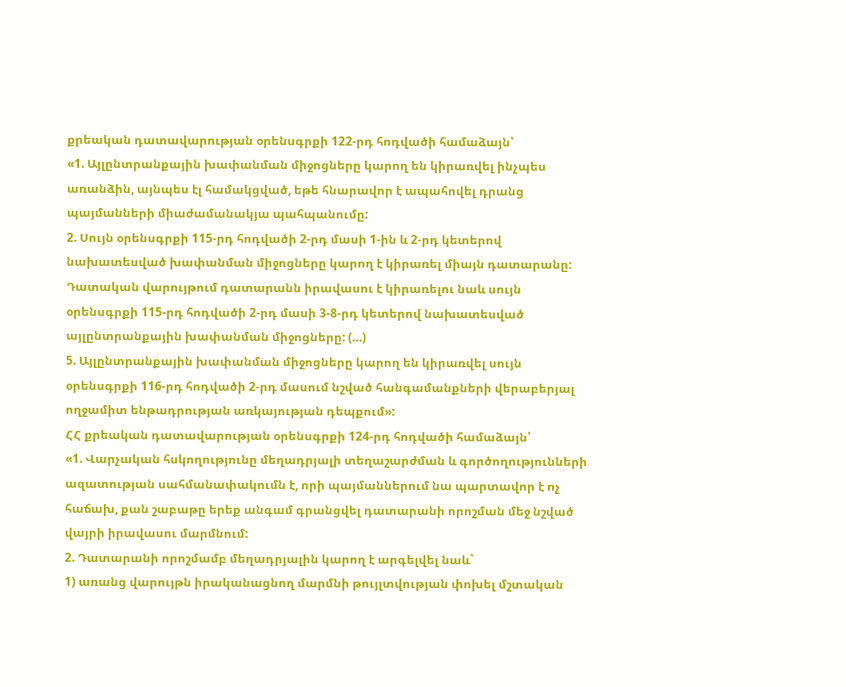քրեական դատավարության օրենսգրքի 122-րդ հոդվածի համաձայն՝
«1. Այլընտրանքային խափանման միջոցները կարող են կիրառվել ինչպես առանձին, այնպես էլ համակցված, եթե հնարավոր է ապահովել դրանց պայմանների միաժամանակյա պահպանումը:
2. Սույն օրենսգրքի 115-րդ հոդվածի 2-րդ մասի 1-ին և 2-րդ կետերով նախատեսված խափանման միջոցները կարող է կիրառել միայն դատարանը: Դատական վարույթում դատարանն իրավասու է կիրառելու նաև սույն օրենսգրքի 115-րդ հոդվածի 2-րդ մասի 3-8-րդ կետերով նախատեսված այլընտրանքային խափանման միջոցները: (…)
5. Այլընտրանքային խափանման միջոցները կարող են կիրառվել սույն օրենսգրքի 116-րդ հոդվածի 2-րդ մասում նշված հանգամանքների վերաբերյալ ողջամիտ ենթադրության առկայության դեպքում»:
ՀՀ քրեական դատավարության օրենսգրքի 124-րդ հոդվածի համաձայն՝
«1. Վարչական հսկողությունը մեղադրյալի տեղաշարժման և գործողությունների ազատության սահմանափակումն է, որի պայմաններում նա պարտավոր է ոչ հաճախ, քան շաբաթը երեք անգամ գրանցվել դատարանի որոշման մեջ նշված վայրի իրավասու մարմնում:
2. Դատարանի որոշմամբ մեղադրյալին կարող է արգելվել նաև`
1) առանց վարույթն իրականացնող մարմնի թույլտվության փոխել մշտական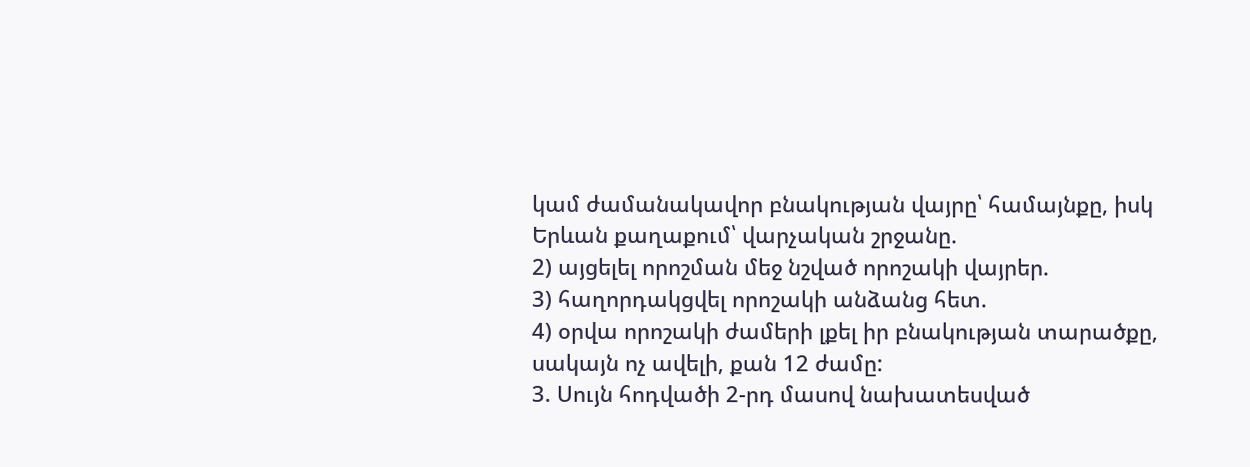կամ ժամանակավոր բնակության վայրը՝ համայնքը, իսկ Երևան քաղաքում՝ վարչական շրջանը.
2) այցելել որոշման մեջ նշված որոշակի վայրեր.
3) հաղորդակցվել որոշակի անձանց հետ.
4) օրվա որոշակի ժամերի լքել իր բնակության տարածքը, սակայն ոչ ավելի, քան 12 ժամը:
3. Սույն հոդվածի 2-րդ մասով նախատեսված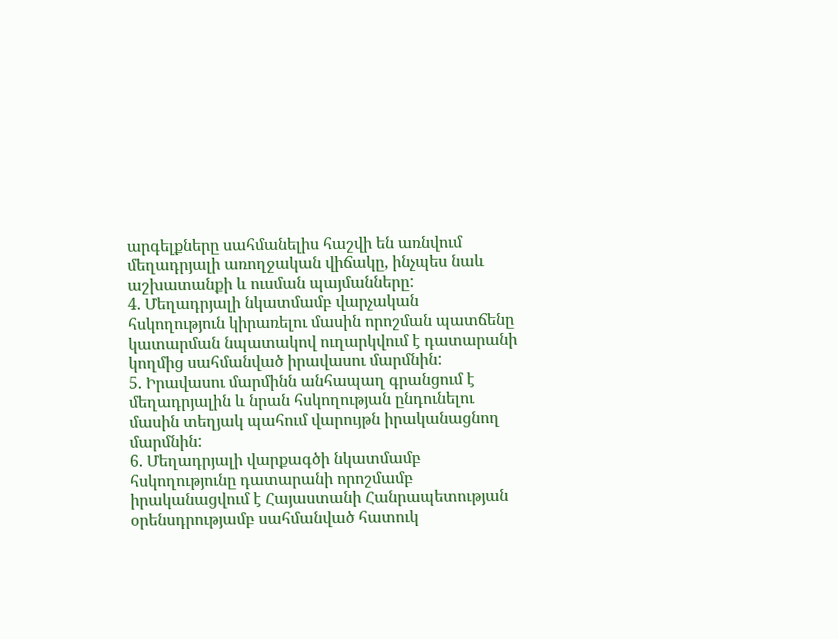արգելքները սահմանելիս հաշվի են առնվում մեղադրյալի առողջական վիճակը, ինչպես նաև աշխատանքի և ուսման պայմանները:
4. Մեղադրյալի նկատմամբ վարչական հսկողություն կիրառելու մասին որոշման պատճենը կատարման նպատակով ուղարկվում է դատարանի կողմից սահմանված իրավասու մարմնին:
5. Իրավասու մարմինն անհապաղ գրանցում է մեղադրյալին և նրան հսկողության ընդունելու մասին տեղյակ պահում վարույթն իրականացնող մարմնին:
6. Մեղադրյալի վարքագծի նկատմամբ հսկողությունը դատարանի որոշմամբ իրականացվում է Հայաստանի Հանրապետության օրենսդրությամբ սահմանված հատուկ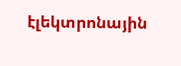էլեկտրոնային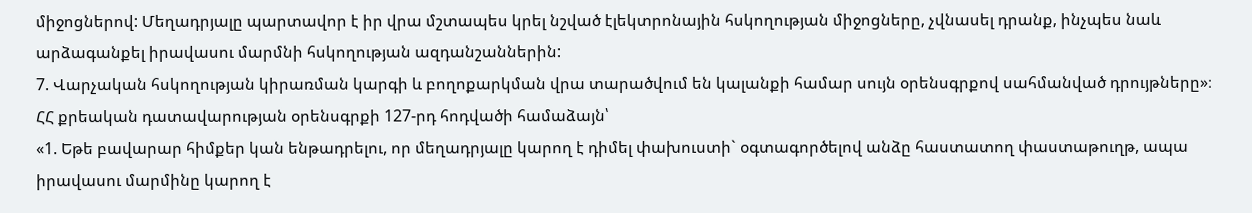միջոցներով: Մեղադրյալը պարտավոր է իր վրա մշտապես կրել նշված էլեկտրոնային հսկողության միջոցները, չվնասել դրանք, ինչպես նաև արձագանքել իրավասու մարմնի հսկողության ազդանշաններին:
7. Վարչական հսկողության կիրառման կարգի և բողոքարկման վրա տարածվում են կալանքի համար սույն օրենսգրքով սահմանված դրույթները»։
ՀՀ քրեական դատավարության օրենսգրքի 127-րդ հոդվածի համաձայն՝
«1. Եթե բավարար հիմքեր կան ենթադրելու, որ մեղադրյալը կարող է դիմել փախուստի` օգտագործելով անձը հաստատող փաստաթուղթ, ապա իրավասու մարմինը կարող է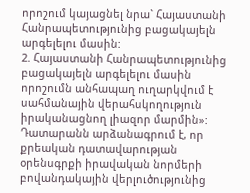որոշում կայացնել նրա` Հայաստանի Հանրապետությունից բացակայելն արգելելու մասին:
2. Հայաստանի Հանրապետությունից բացակայելն արգելելու մասին որոշումն անհապաղ ուղարկվում է սահմանային վերահսկողություն իրականացնող լիազոր մարմին»:
Դատարանն արձանագրում է, որ քրեական դատավարության օրենսգրքի իրավական նորմերի բովանդակային վերլուծությունից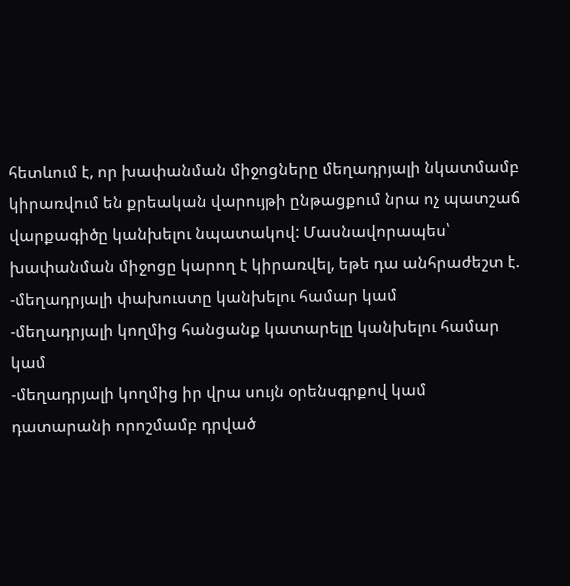հետևում է, որ խափանման միջոցները մեղադրյալի նկատմամբ կիրառվում են քրեական վարույթի ընթացքում նրա ոչ պատշաճ վարքագիծը կանխելու նպատակով: Մասնավորապես՝ խափանման միջոցը կարող է կիրառվել, եթե դա անհրաժեշտ է.
-մեղադրյալի փախուստը կանխելու համար կամ
-մեղադրյալի կողմից հանցանք կատարելը կանխելու համար կամ
-մեղադրյալի կողմից իր վրա սույն օրենսգրքով կամ դատարանի որոշմամբ դրված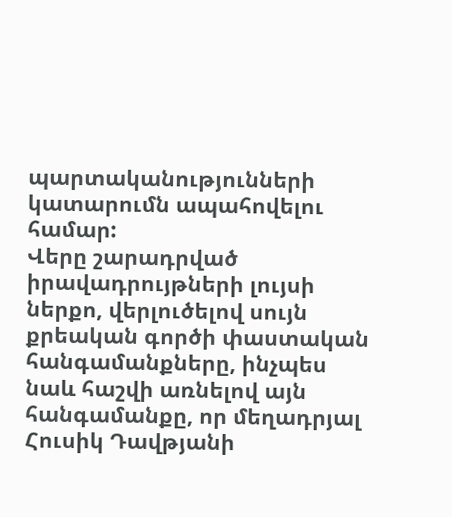պարտականությունների կատարումն ապահովելու համար:
Վերը շարադրված իրավադրույթների լույսի ներքո, վերլուծելով սույն քրեական գործի փաստական հանգամանքները, ինչպես նաև հաշվի առնելով այն հանգամանքը, որ մեղադրյալ Հուսիկ Դավթյանի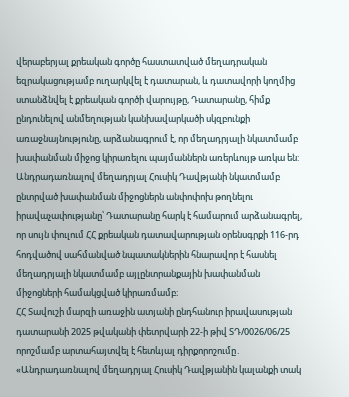վերաբերյալ քրեական գործը հաստատված մեղադրական եզրակացությամբ ուղարկվել է դատարան, և դատավորի կողմից ստանձնվել է քրեական գործի վարույթը, Դատարանը, հիմք ընդունելով անմեղության կանխավարկածի սկզբունքի առաջնայնությունը, արձանագրում է, որ մեղադրյալի նկատմամբ խափանման միջոց կիրառելու պայմաններն առերևույթ առկա են:
Անդրադառնալով մեղադրյալ Հուսիկ Դավթյանի նկատմամբ ընտրված խափանման միջոցներն անփոփոխ թողնելու իրավաչափությանը՝ Դատարանը հարկ է համարում արձանագրել, որ սույն փուլում ՀՀ քրեական դատավարության օրենսգրքի 116-րդ հոդվածով սահմանված նպատակներին հնարավոր է հասնել մեղադրյալի նկատմամբ այլընտրանքային խափանման միջոցների համակցված կիրառմամբ։
ՀՀ Տավուշի մարզի առաջին ատյանի ընդհանուր իրավասության դատարանի 2025 թվականի փետրվարի 22-ի թիվ ՏԴ/0026/06/25 որոշմամբ արտահայտվել է հետևյալ դիրքորոշումը․
«Անդրադառնալով մեղադրյալ Հուսիկ Դավթյանին կալանքի տակ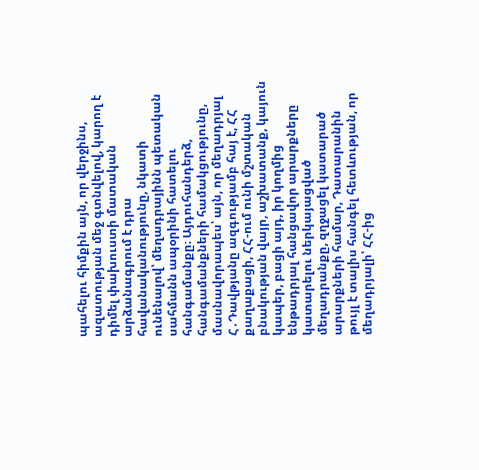պահելու հիմքին այն, որ վերջինս, ազատության մեջ գտնվելով, կարող է դիմել փախուստի մատական արձանագրում է դրա հավանականությունը, նկատի ունենալով՝ մեղադրայինն պետական սահմանն ապօրինի հատելու հանգամանքը։ Այդուհանդերձ, հանգամանքների համակցությունը, մասնավորապես՝ այն, որ մեղադրյալ Հ․Դավթյանը ազգությամբ հայ է, ՀՀ քաղաքացի, ՀՀ-ում ունի մշտական բնակության վայր, աշխատանք, կայուն կապեր, բացի այդ, իր կողմից ենթադրյալ հանցավոր արարքները կատարելու ներկայացված մեղադրանքը, զղջացել կատարած արարքների համար, Դատարանին թույլ է տալիս հանգել հետևության, որ մեղադրյալի՝ ՀՀ-ից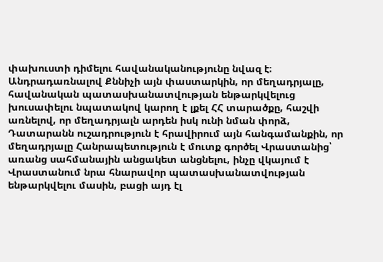փախուստի դիմելու հավանականությունը նվազ է։
Անդրադառնալով Քննիչի այն փաստարկին, որ մեղադրյալը, հավանական պատասխանատվության ենթարկվելուց խուսափելու նպատակով կարող է լքել ՀՀ տարածքը, հաշվի առնելով, որ մեղադրյալն արդեն իսկ ունի նման փորձ, Դատարանն ուշադրություն է հրավիրում այն հանգամանքին, որ մեղադրյալը Հանրապետություն է մուտք գործել Վրաստանից՝ առանց սահմանային անցակետ անցնելու, ինչը վկայում է Վրաստանում նրա հնարավոր պատասխանատվության ենթարկվելու մասին, բացի այդ էլ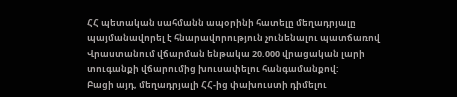ՀՀ պետական սահմանն ապօրինի հատելը մեղադրյալը պայմանավորել է հնարավորություն չունենալու պատճառով Վրաստանում վճարման ենթակա 20.000 վրացական լարի տուգանքի վճարումից խուսափելու հանգամանքով:
Բացի այդ, մեղադրյալի ՀՀ-ից փախուստի դիմելու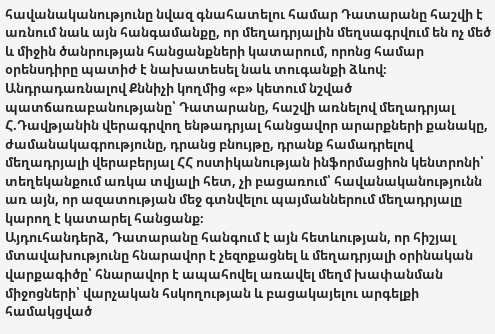հավանականությունը նվազ գնահատելու համար Դատարանը հաշվի է առնում նաև այն հանգամանքը, որ մեղադրյալին մեղսագրվում են ոչ մեծ և միջին ծանրության հանցանքների կատարում, որոնց համար օրենսդիրը պատիժ է նախատեսել նաև տուգանքի ձևով։
Անդրադառնալով Քննիչի կողմից «բ» կետում նշված պատճառաբանությանը՝ Դատարանը, հաշվի առնելով մեղադրյալ Հ.Դավթյանին վերագրվող ենթադրյալ հանցավոր արարքների քանակը, ժամանակագրությունը, դրանց բնույթը, դրանք համադրելով մեղադրյալի վերաբերյալ ՀՀ ոստիկանության ինֆորմացիոն կենտրոնի՝ տեղեկանքում առկա տվյալի հետ, չի բացառում՝ հավանականությունն առ այն, որ ազատության մեջ գտնվելու պայմաններում մեղադրյալը կարող է կատարել հանցանք։
Այդուհանդերձ, Դատարանը հանգում է այն հետևության, որ հիշյալ մտավախությունը հնարավոր է չեզոքացնել և մեղադրյալի օրինական վարքագիծը՝ հնարավոր է ապահովել առավել մեղմ խափանման միջոցների՝ վարչական հսկողության և բացակայելու արգելքի համակցված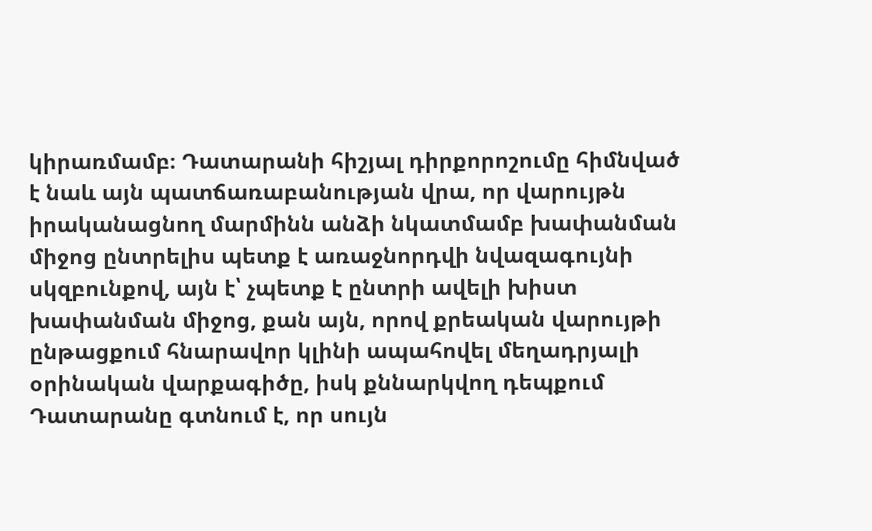կիրառմամբ։ Դատարանի հիշյալ դիրքորոշումը հիմնված է նաև այն պատճառաբանության վրա, որ վարույթն իրականացնող մարմինն անձի նկատմամբ խափանման միջոց ընտրելիս պետք է առաջնորդվի նվազագույնի սկզբունքով, այն է՝ չպետք է ընտրի ավելի խիստ խափանման միջոց, քան այն, որով քրեական վարույթի ընթացքում հնարավոր կլինի ապահովել մեղադրյալի օրինական վարքագիծը, իսկ քննարկվող դեպքում Դատարանը գտնում է, որ սույն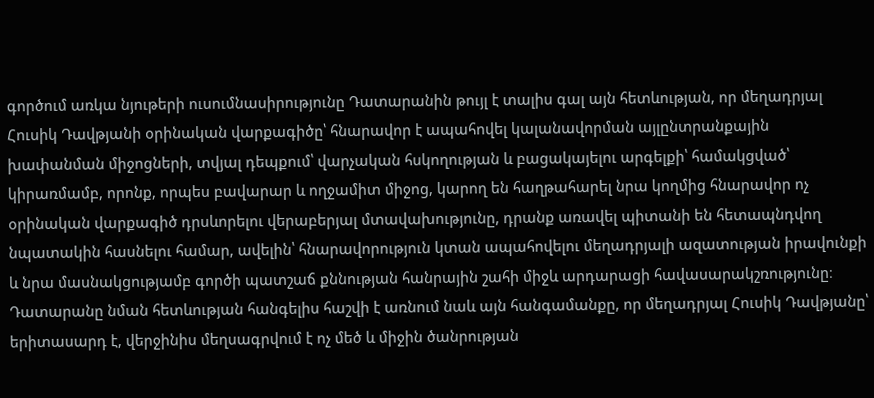գործում առկա նյութերի ուսումնասիրությունը Դատարանին թույլ է տալիս գալ այն հետևության, որ մեղադրյալ Հուսիկ Դավթյանի օրինական վարքագիծը՝ հնարավոր է ապահովել կալանավորման այլընտրանքային խափանման միջոցների, տվյալ դեպքում՝ վարչական հսկողության և բացակայելու արգելքի՝ համակցված՝ կիրառմամբ, որոնք, որպես բավարար և ողջամիտ միջոց, կարող են հաղթահարել նրա կողմից հնարավոր ոչ օրինական վարքագիծ դրսևորելու վերաբերյալ մտավախությունը, դրանք առավել պիտանի են հետապնդվող նպատակին հասնելու համար, ավելին՝ հնարավորություն կտան ապահովելու մեղադրյալի ազատության իրավունքի և նրա մասնակցությամբ գործի պատշաճ քննության հանրային շահի միջև արդարացի հավասարակշռությունը։
Դատարանը նման հետևության հանգելիս հաշվի է առնում նաև այն հանգամանքը, որ մեղադրյալ Հուսիկ Դավթյանը՝ երիտասարդ է, վերջինիս մեղսագրվում է ոչ մեծ և միջին ծանրության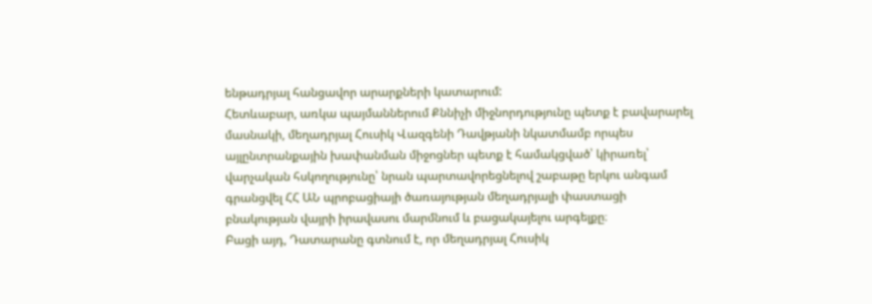ենթադրյալ հանցավոր արարքների կատարում:
Հետևաբար, առկա պայմաններում Քննիչի միջնորդությունը պետք է բավարարել մասնակի, մեղադրյալ Հուսիկ Վազգենի Դավթյանի նկատմամբ որպես այլընտրանքային խափանման միջոցներ պետք է համակցված՝ կիրառել՝ վարչական հսկողությունը՝ նրան պարտավորեցնելով շաբաթը երկու անգամ գրանցվել ՀՀ ԱՆ պրոբացիայի ծառայության մեղադրյալի փաստացի բնակության վայրի իրավասու մարմնում և բացակայելու արգելքը։
Բացի այդ, Դատարանը գտնում է, որ մեղադրյալ Հուսիկ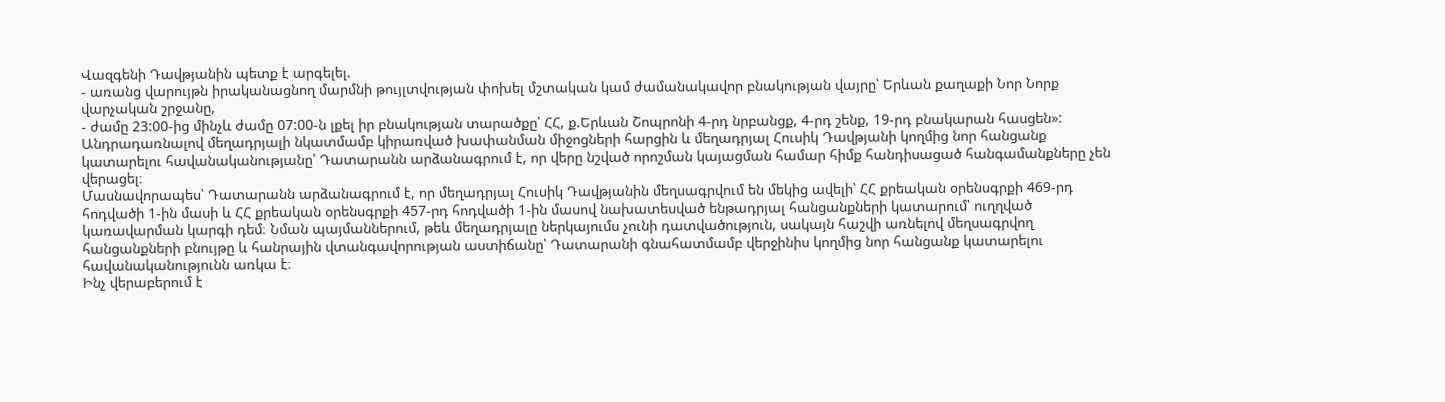Վազգենի Դավթյանին պետք է արգելել.
- առանց վարույթն իրականացնող մարմնի թույլտվության փոխել մշտական կամ ժամանակավոր բնակության վայրը՝ Երևան քաղաքի Նոր Նորք վարչական շրջանը,
- ժամը 23:00-ից մինչև ժամը 07:00-ն լքել իր բնակության տարածքը՝ ՀՀ, ք.Երևան Շոպրոնի 4-րդ նրբանցք, 4-րդ շենք, 19-րդ բնակարան հասցեն»:
Անդրադառնալով մեղադրյալի նկատմամբ կիրառված խափանման միջոցների հարցին և մեղադրյալ Հուսիկ Դավթյանի կողմից նոր հանցանք կատարելու հավանականությանը՝ Դատարանն արձանագրում է, որ վերը նշված որոշման կայացման համար հիմք հանդիսացած հանգամանքները չեն վերացել։
Մասնավորապես՝ Դատարանն արձանագրում է, որ մեղադրյալ Հուսիկ Դավթյանին մեղսագրվում են մեկից ավելի՝ ՀՀ քրեական օրենսգրքի 469-րդ հոդվածի 1-ին մասի և ՀՀ քրեական օրենսգրքի 457-րդ հոդվածի 1-ին մասով նախատեսված ենթադրյալ հանցանքների կատարում՝ ուղղված կառավարման կարգի դեմ։ Նման պայմաններում, թեև մեղադրյալը ներկայումս չունի դատվածություն, սակայն հաշվի առնելով մեղսագրվող հանցանքների բնույթը և հանրային վտանգավորության աստիճանը՝ Դատարանի գնահատմամբ վերջինիս կողմից նոր հանցանք կատարելու հավանականությունն առկա է։
Ինչ վերաբերում է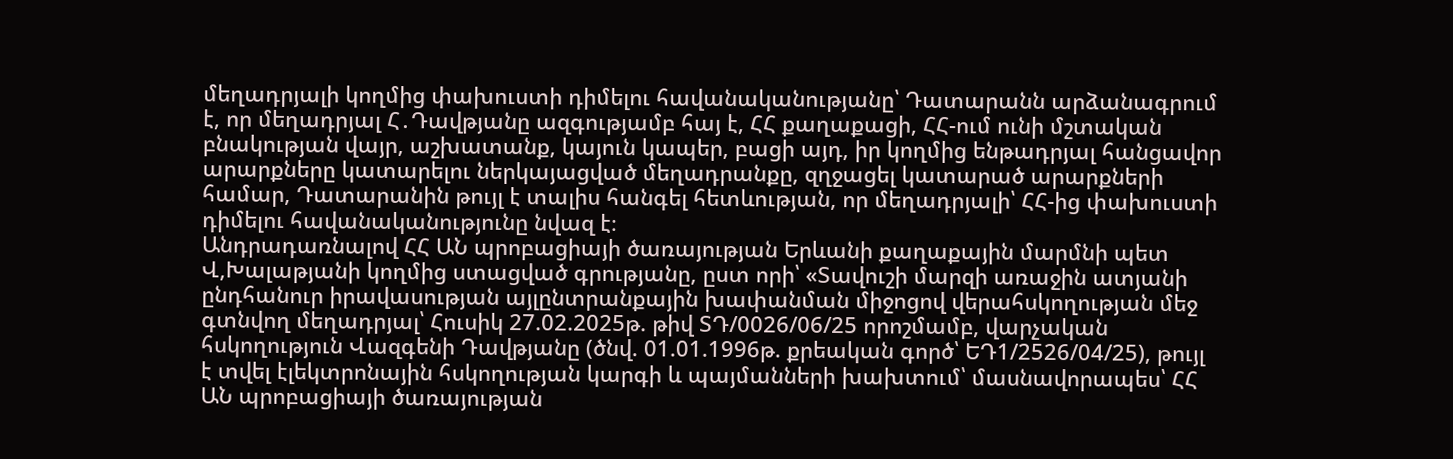մեղադրյալի կողմից փախուստի դիմելու հավանականությանը՝ Դատարանն արձանագրում է, որ մեղադրյալ Հ․Դավթյանը ազգությամբ հայ է, ՀՀ քաղաքացի, ՀՀ-ում ունի մշտական բնակության վայր, աշխատանք, կայուն կապեր, բացի այդ, իր կողմից ենթադրյալ հանցավոր արարքները կատարելու ներկայացված մեղադրանքը, զղջացել կատարած արարքների համար, Դատարանին թույլ է տալիս հանգել հետևության, որ մեղադրյալի՝ ՀՀ-ից փախուստի դիմելու հավանականությունը նվազ է։
Անդրադառնալով ՀՀ ԱՆ պրոբացիայի ծառայության Երևանի քաղաքային մարմնի պետ Վ,Խալաթյանի կողմից ստացված գրությանը, ըստ որի՝ «Տավուշի մարզի առաջին ատյանի ընդհանուր իրավասության այլընտրանքային խափանման միջոցով վերահսկողության մեջ գտնվող մեղադրյալ՝ Հուսիկ 27.02.2025թ. թիվ ՏԴ/0026/06/25 որոշմամբ, վարչական հսկողություն Վազգենի Դավթյանը (ծնվ. 01.01.1996թ. քրեական գործ՝ ԵԴ1/2526/04/25), թույլ է տվել էլեկտրոնային հսկողության կարգի և պայմանների խախտում՝ մասնավորապես՝ ՀՀ ԱՆ պրոբացիայի ծառայության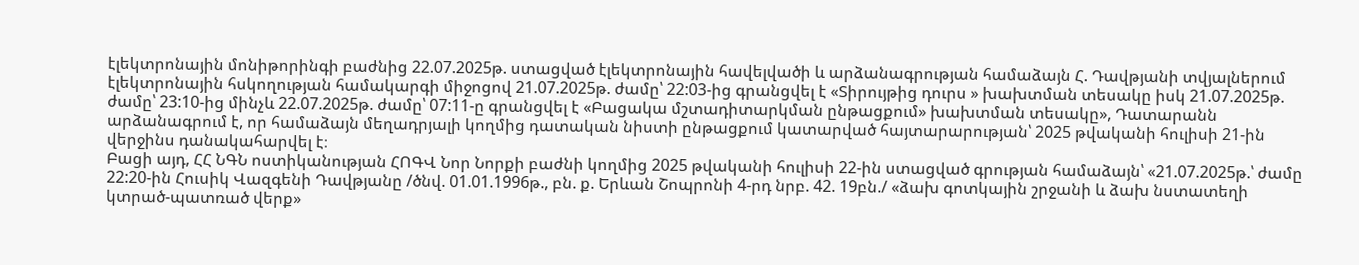էլեկտրոնային մոնիթորինգի բաժնից 22.07.2025թ. ստացված էլեկտրոնային հավելվածի և արձանագրության համաձայն Հ. Դավթյանի տվյալներում էլեկտրոնային հսկողության համակարգի միջոցով 21.07.2025թ. ժամը՝ 22:03-ից գրանցվել է «Տիրույթից դուրս » խախտման տեսակը իսկ 21.07.2025թ. ժամը՝ 23:10-ից մինչև 22.07.2025թ. ժամը՝ 07:11-ը գրանցվել է «Բացակա մշտադիտարկման ընթացքում» խախտման տեսակը», Դատարանն արձանագրում է, որ համաձայն մեղադրյալի կողմից դատական նիստի ընթացքում կատարված հայտարարության՝ 2025 թվականի հուլիսի 21-ին վերջինս դանակահարվել է։
Բացի այդ, ՀՀ ՆԳՆ ոստիկանության ՀՈԳՎ Նոր Նորքի բաժնի կողմից 2025 թվականի հուլիսի 22-ին ստացված գրության համաձայն՝ «21.07.2025թ.՝ ժամը 22:20-ին Հուսիկ Վազգենի Դավթյանը /ծնվ. 01.01.1996թ., բն. ք. Երևան Շոպրոնի 4-րդ նրբ. 42. 19բն./ «ձախ գոտկային շրջանի և ձախ նստատեղի կտրած-պատռած վերք»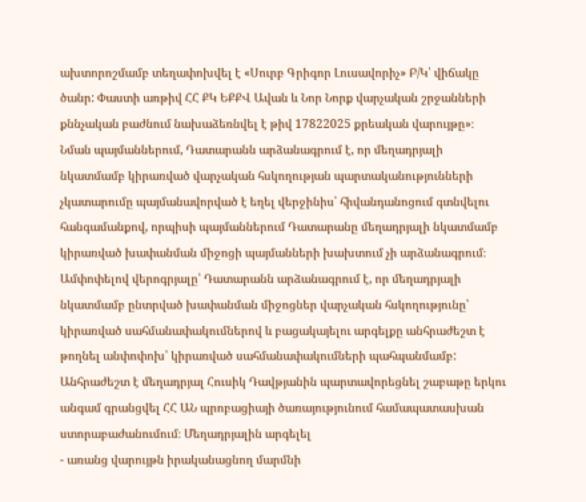ախտորոշմամբ տեղափոխվել է «Սուրբ Գրիգոր Լուսավորիչ» Բ/Կ՝ վիճակը ծանր: Փաստի առթիվ ՀՀ ՔԿ ԵՔՔՎ Ավան և Նոր Նորք վարչական շրջանների քննչական բաժնում նախաձեռնվել է թիվ 17822025 քրեական վարույթը»։
Նման պայմաններում, Դատարանն արձանագրում է, որ մեղադրյալի նկատմամբ կիրառված վարչական հսկողության պարտականությունների չկատարումը պայմանավորված է եղել վերջինիս՝ հիվանդանոցում գտնվելու հանգամանքով, որպիսի պայմաններում Դատարանը մեղադրյալի նկատմամբ կիրառված խափանման միջոցի պայմանների խախտում չի արձանագրում։
Ամփոփելով վերոգրյալը՝ Դատարանն արձանագրում է, որ մեղադրյալի նկատմամբ ընտրված խափանման միջոցներ վարչական հսկողությունը՝ կիրառված սահմանափակումներով և բացակայելու արգելքը անհրաժեշտ է թողնել անփոփոխ՝ կիրառված սահմանափակումների պահպանմամբ:
Անհրաժեշտ է մեղադրյալ Հուսիկ Դավթյանին պարտավորեցնել շաբաթը երկու անգամ գրանցվել ՀՀ ԱՆ պրոբացիայի ծառայությունում համապատասխան ստորաբաժանումում։ Մեղադրյալին արգելել
- առանց վարույթն իրականացնող մարմնի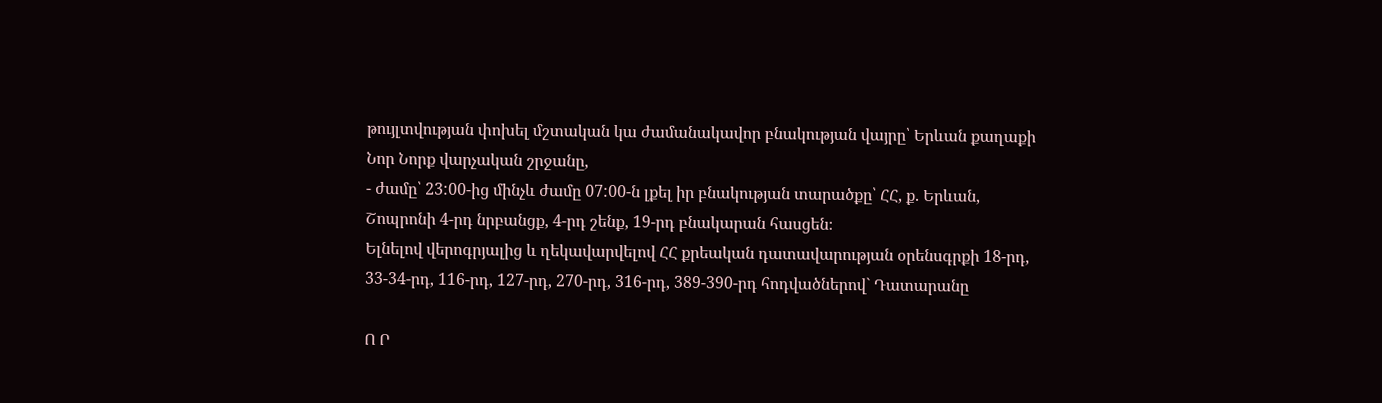թույլտվության փոխել մշտական կա ժամանակավոր բնակության վայրը՝ Երևան քաղաքի Նոր Նորք վարչական շրջանը,
- ժամը՝ 23:00-ից մինչև ժամը 07:00-ն լքել իր բնակության տարածքը՝ ՀՀ, ք. Երևան, Շոպրոնի 4-րդ նրբանցք, 4-րդ շենք, 19-րդ բնակարան հասցեն։
Ելնելով վերոգրյալից և ղեկավարվելով ՀՀ քրեական դատավարության օրենսգրքի 18-րդ, 33-34-րդ, 116-րդ, 127-րդ, 270-րդ, 316-րդ, 389-390-րդ հոդվածներով` Դատարանը

Ո Ր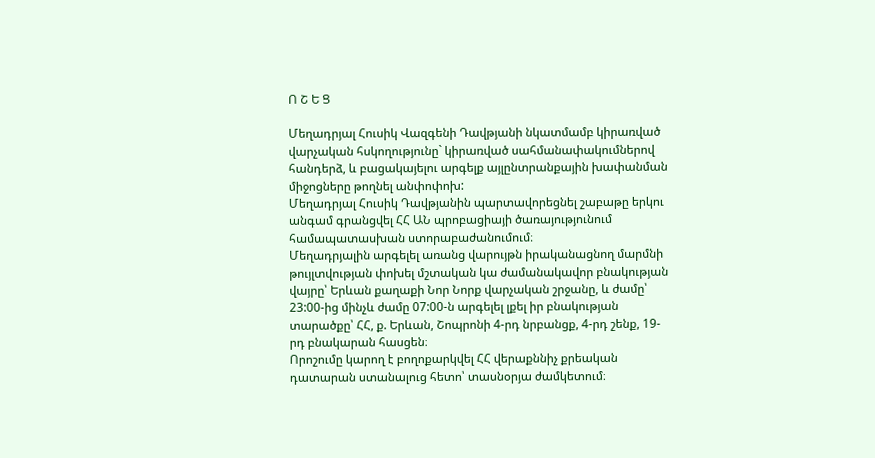Ո Շ Ե Ց

Մեղադրյալ Հուսիկ Վազգենի Դավթյանի նկատմամբ կիրառված վարչական հսկողությունը` կիրառված սահմանափակումներով հանդերձ, և բացակայելու արգելք այլընտրանքային խափանման միջոցները թողնել անփոփոխ:
Մեղադրյալ Հուսիկ Դավթյանին պարտավորեցնել շաբաթը երկու անգամ գրանցվել ՀՀ ԱՆ պրոբացիայի ծառայությունում համապատասխան ստորաբաժանումում։
Մեղադրյալին արգելել առանց վարույթն իրականացնող մարմնի թույլտվության փոխել մշտական կա ժամանակավոր բնակության վայրը՝ Երևան քաղաքի Նոր Նորք վարչական շրջանը, և ժամը՝ 23:00-ից մինչև ժամը 07:00-ն արգելել լքել իր բնակության տարածքը՝ ՀՀ, ք. Երևան, Շոպրոնի 4-րդ նրբանցք, 4-րդ շենք, 19-րդ բնակարան հասցեն։
Որոշումը կարող է բողոքարկվել ՀՀ վերաքննիչ քրեական դատարան ստանալուց հետո՝ տասնօրյա ժամկետում։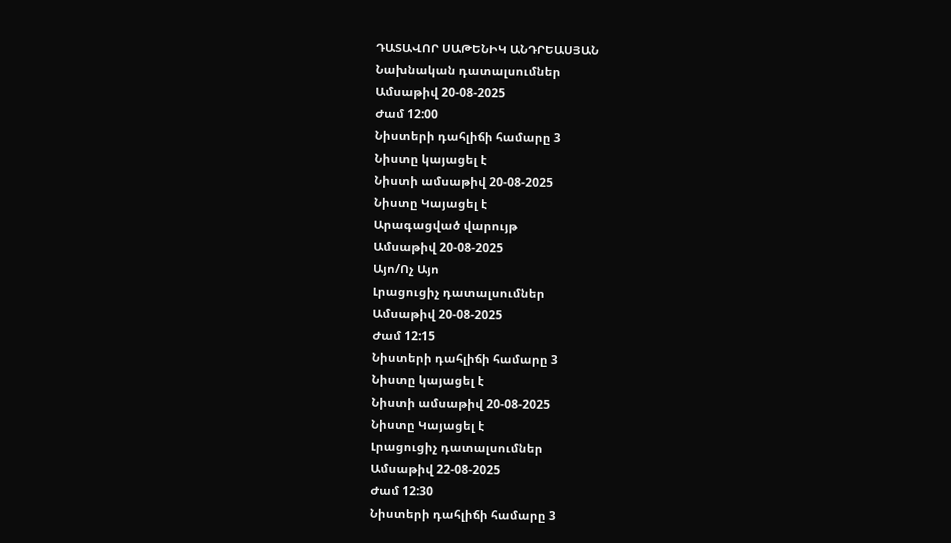ԴԱՏԱՎՈՐ ՍԱԹԵՆԻԿ ԱՆԴՐԵԱՍՅԱՆ
Նախնական դատալսումներ
Ամսաթիվ 20-08-2025
Ժամ 12:00
Նիստերի դահլիճի համարը 3
Նիստը կայացել է
Նիստի ամսաթիվ 20-08-2025
Նիստը Կայացել է
Արագացված վարույթ
Ամսաթիվ 20-08-2025
Այո/Ոչ Այո
Լրացուցիչ դատալսումներ
Ամսաթիվ 20-08-2025
Ժամ 12:15
Նիստերի դահլիճի համարը 3
Նիստը կայացել է
Նիստի ամսաթիվ 20-08-2025
Նիստը Կայացել է
Լրացուցիչ դատալսումներ
Ամսաթիվ 22-08-2025
Ժամ 12:30
Նիստերի դահլիճի համարը 3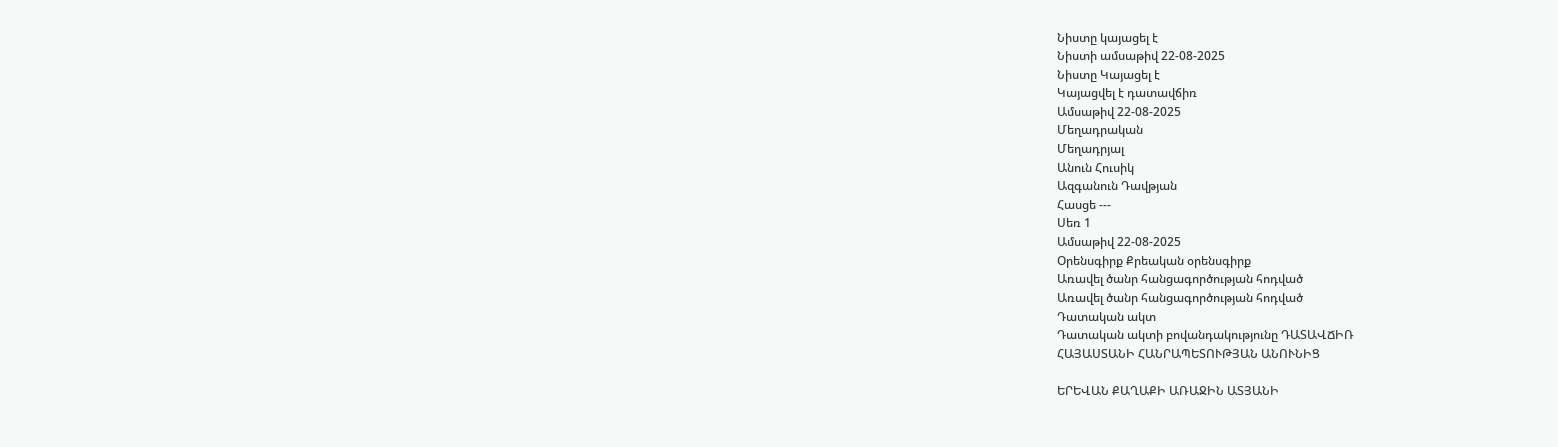Նիստը կայացել է
Նիստի ամսաթիվ 22-08-2025
Նիստը Կայացել է
Կայացվել է դատավճիռ
Ամսաթիվ 22-08-2025
Մեղադրական
Մեղադրյալ
Անուն Հուսիկ
Ազգանուն Դավթյան
Հասցե ---
Սեռ 1
Ամսաթիվ 22-08-2025
Օրենսգիրք Քրեական օրենսգիրք
Առավել ծանր հանցագործության հոդված
Առավել ծանր հանցագործության հոդված
Դատական ակտ
Դատական ակտի բովանդակությունը ԴԱՏԱՎՃԻՌ
ՀԱՅԱՍՏԱՆԻ ՀԱՆՐԱՊԵՏՈՒԹՅԱՆ ԱՆՈՒՆԻՑ

ԵՐԵՎԱՆ ՔԱՂԱՔԻ ԱՌԱՋԻՆ ԱՏՅԱՆԻ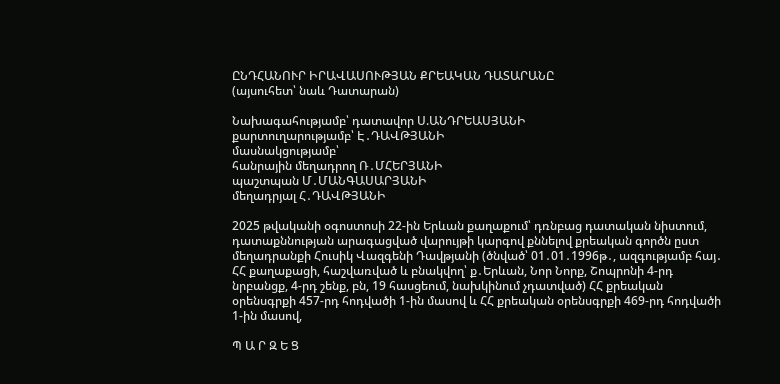ԸՆԴՀԱՆՈՒՐ ԻՐԱՎԱՍՈՒԹՅԱՆ ՔՐԵԱԿԱՆ ԴԱՏԱՐԱՆԸ
(այսուհետ՝ նաև Դատարան)

Նախագահությամբ՝ դատավոր Ս.ԱՆԴՐԵԱՍՅԱՆԻ
քարտուղարությամբ՝ Է․ԴԱՎԹՅԱՆԻ
մասնակցությամբ՝
հանրային մեղադրող Ռ․ՄՀԵՐՅԱՆԻ
պաշտպան Մ․ՄԱՆԳԱՍԱՐՅԱՆԻ
մեղադրյալ Հ․ԴԱՎԹՅԱՆԻ

2025 թվականի օգոստոսի 22-ին Երևան քաղաքում՝ դռնբաց դատական նիստում, դատաքննության արագացված վարույթի կարգով քննելով քրեական գործն ըստ մեղադրանքի Հուսիկ Վազգենի Դավթյանի (ծնված՝ 01․01․1996թ․, ազգությամբ հայ․ ՀՀ քաղաքացի, հաշվառված և բնակվող՝ ք․Երևան, Նոր Նորք, Շոպրոնի 4-րդ նրբանցք, 4-րդ շենք, բն, 19 հասցեում, նախկինում չդատված) ՀՀ քրեական օրենսգրքի 457-րդ հոդվածի 1-ին մասով և ՀՀ քրեական օրենսգրքի 469-րդ հոդվածի 1-ին մասով,

Պ Ա Ր Զ Ե Ց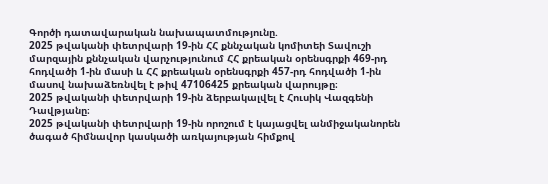Գործի դատավարական նախապատմությունը.
2025 թվականի փետրվարի 19-ին ՀՀ քննչական կոմիտեի Տավուշի մարզային քննչական վարչությունում ՀՀ քրեական օրենսգրքի 469-րդ հոդվածի 1-ին մասի և ՀՀ քրեական օրենսգրքի 457-րդ հոդվածի 1-ին մասով նախաձեռնվել է թիվ 47106425 քրեական վարույթը։
2025 թվականի փետրվարի 19-ին ձերբակալվել է Հուսիկ Վազգենի Դավթյանը։
2025 թվականի փետրվարի 19-ին որոշում է կայացվել անմիջականորեն ծագած հիմնավոր կասկածի առկայության հիմքով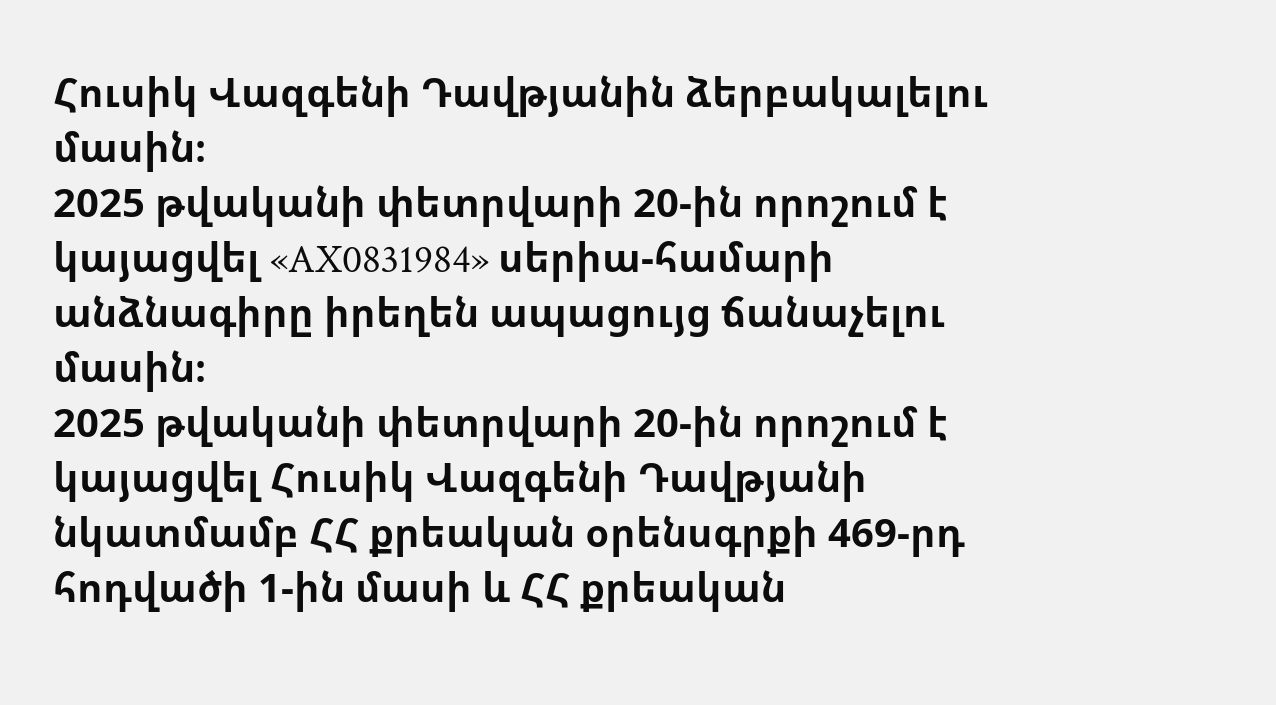Հուսիկ Վազգենի Դավթյանին ձերբակալելու մասին։
2025 թվականի փետրվարի 20-ին որոշում է կայացվել «AX0831984» սերիա-համարի անձնագիրը իրեղեն ապացույց ճանաչելու մասին։
2025 թվականի փետրվարի 20-ին որոշում է կայացվել Հուսիկ Վազգենի Դավթյանի նկատմամբ ՀՀ քրեական օրենսգրքի 469-րդ հոդվածի 1-ին մասի և ՀՀ քրեական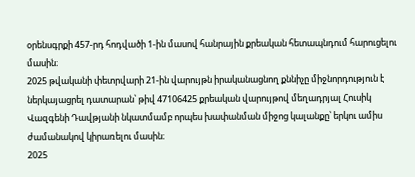օրենսգրքի 457-րդ հոդվածի 1-ին մասով հանրային քրեական հետապնդում հարուցելու մասին։
2025 թվականի փետրվարի 21-ին վարույթն իրականացնող քննիչը միջնորդություն է ներկայացրել դատարան՝ թիվ 47106425 քրեական վարույթով մեղադրյալ Հուսիկ Վազգենի Դավթյանի նկատմամբ որպես խափանման միջոց կալանքը՝ երկու ամիս ժամանակով կիրառելու մասին։
2025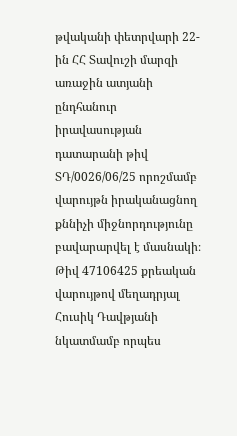թվականի փետրվարի 22-ին ՀՀ Տավուշի մարզի առաջին ատյանի ընդհանուր իրավասության դատարանի թիվ ՏԴ/0026/06/25 որոշմամբ վարույթն իրականացնող քննիչի միջնորդությունը բավարարվել է մասնակի։ Թիվ 47106425 քրեական վարույթով մեղադրյալ Հուսիկ Դավթյանի նկատմամբ որպես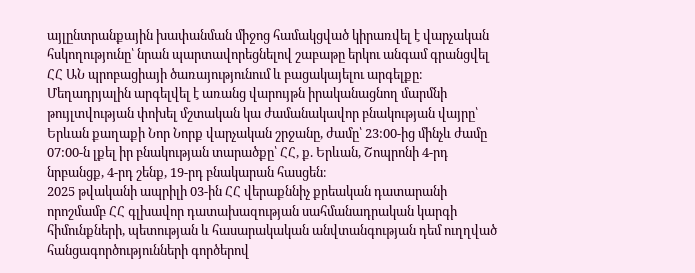այլընտրանքային խափանման միջոց համակցված կիրառվել է վարչական հսկողությունը՝ նրան պարտավորեցնելով շաբաթը երկու անգամ գրանցվել ՀՀ ԱՆ պրոբացիայի ծառայությունում և բացակայելու արգելքը։ Մեղադրյալին արգելվել է առանց վարույթն իրականացնող մարմնի թույլտվության փոխել մշտական կա ժամանակավոր բնակության վայրը՝ Երևան քաղաքի Նոր Նորք վարչական շրջանը, ժամը՝ 23:00-ից մինչև ժամը 07:00-ն լքել իր բնակության տարածքը՝ ՀՀ, ք. Երևան, Շոպրոնի 4-րդ նրբանցք, 4-րդ շենք, 19-րդ բնակարան հասցեն։
2025 թվականի ապրիլի 03-ին ՀՀ վերաքննիչ քրեական դատարանի որոշմամբ ՀՀ գլխավոր դատախազության սահմանադրական կարգի հիմունքների, պետության և հասարակական անվտանգության դեմ ուղղված հանցագործությունների գործերով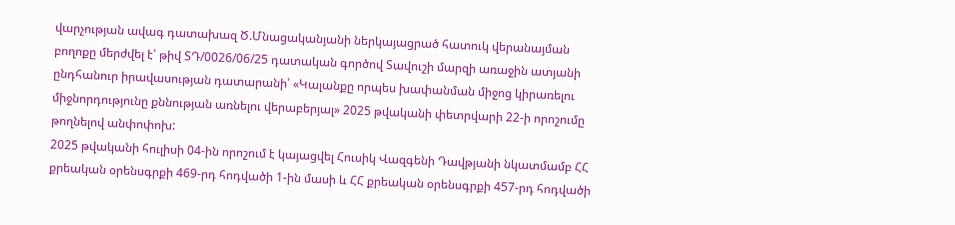վարչության ավագ դատախազ Ծ.Մնացականյանի ներկայացրած հատուկ վերանայման բողոքը մերժվել է՝ թիվ ՏԴ/0026/06/25 դատական գործով Տավուշի մարզի առաջին ատյանի ընդհանուր իրավասության դատարանի՝ «Կալանքը որպես խափանման միջոց կիրառելու միջնորդությունը քննության առնելու վերաբերյալ» 2025 թվականի փետրվարի 22-ի որոշումը թողնելով անփոփոխ:
2025 թվականի հուլիսի 04-ին որոշում է կայացվել Հուսիկ Վազգենի Դավթյանի նկատմամբ ՀՀ քրեական օրենսգրքի 469-րդ հոդվածի 1-ին մասի և ՀՀ քրեական օրենսգրքի 457-րդ հոդվածի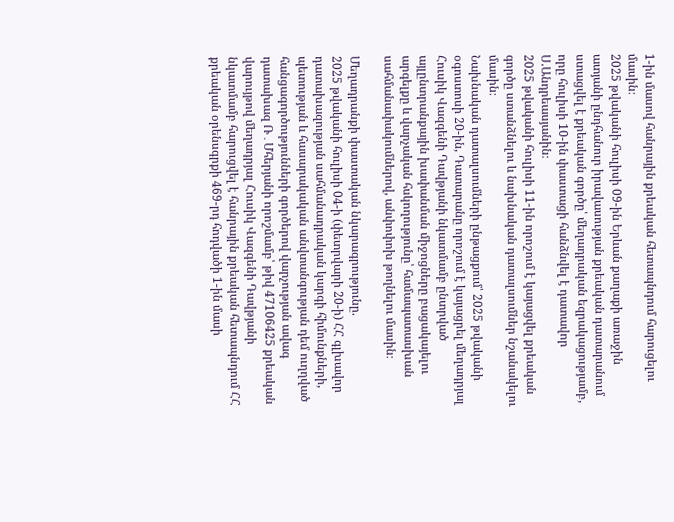1-ին մասով հանրային քրեական հետապնդում հարուցելու մասին։
2025 թվականի հուլիսի 09-ին Երևան քաղաքի առաջին ատյանի ընդհանուր իրավասության քրեական դատարանում ստացվել է քրեական գործը՝ մեղադրական եզրակացությամբ, որը հուլիսի 10-ին փաստացի հանձնվել է դատավոր Ս.Անդրեասյանին։
2025 թվականի հուլիսի 11-ին որոշում է կայացվել քրեական գործը ստանձնելու և նախնական դատալսումներ նշանակելու մասին։
Նախնական դատալսումների ընթացքում՝ 2025 թվականի օգոստոսի 20-ին, Դատարանը որոշում է կայացրել մեղադրյալ Հուսիկ Վազգենի Դավթյանի նկատմամբ ընտրված այլընտրանքային խափանման միջոցները բացակայելու արգելքը և վարչական հսկողությունը՝ համապատասխան սահմանափակումներով, անփոփոխ թողնելու մասին։

Մեղադրանքի փաստական նկարագրությունը.
2025 թվականի հուլիսի 04-ի (փետրվարի 20-ի) ՀՀ գլխավոր դատախազության սահմանադրական կարգի հիմունքների, պետության և հասարակական անվտանգության դեմ ուղղված հանցագործությունների գործերով վարչության ավագ դատախազ Ռ․Մհերյանի որոշմամբ՝ թիվ 47106425 քրեական վարույթով մեղադրյալ Հուսիկ Վազգենի Դավթյանի նկատմամբ հարուցվել է հանրային քրեական հետապնդում ՀՀ քրեական օրենսգրքի 469-րդ հոդվածի 1-ին մասի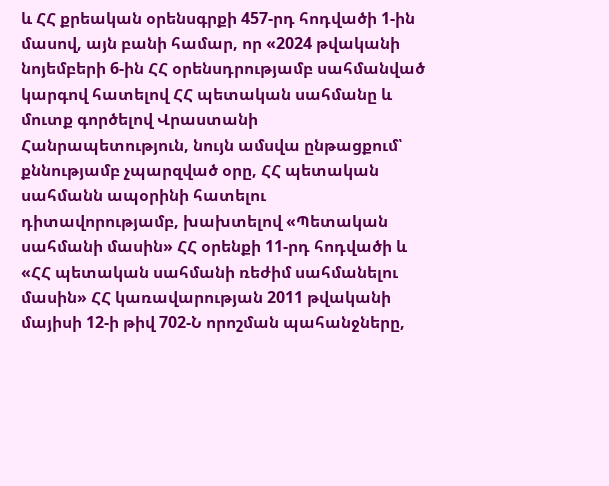և ՀՀ քրեական օրենսգրքի 457-րդ հոդվածի 1-ին մասով, այն բանի համար, որ «2024 թվականի նոյեմբերի 6-ին ՀՀ օրենսդրությամբ սահմանված կարգով հատելով ՀՀ պետական սահմանը և մուտք գործելով Վրաստանի Հանրապետություն, նույն ամսվա ընթացքում՝ քննությամբ չպարզված օրը, ՀՀ պետական սահմանն ապօրինի հատելու դիտավորությամբ, խախտելով «Պետական սահմանի մասին» ՀՀ օրենքի 11-րդ հոդվածի և «ՀՀ պետական սահմանի ռեժիմ սահմանելու մասին» ՀՀ կառավարության 2011 թվականի մայիսի 12-ի թիվ 702-Ն որոշման պահանջները,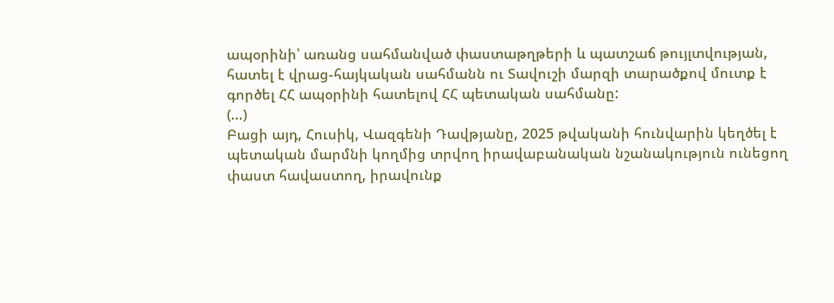ապօրինի՝ առանց սահմանված փաստաթղթերի և պատշաճ թույլտվության, հատել է վրաց-հայկական սահմանն ու Տավուշի մարզի տարածքով մուտք է գործել ՀՀ ապօրինի հատելով ՀՀ պետական սահմանը:
(...)
Բացի այդ, Հուսիկ, Վազգենի Դավթյանը, 2025 թվականի հունվարին կեղծել է պետական մարմնի կողմից տրվող իրավաբանական նշանակություն ունեցող փաստ հավաստող, իրավունք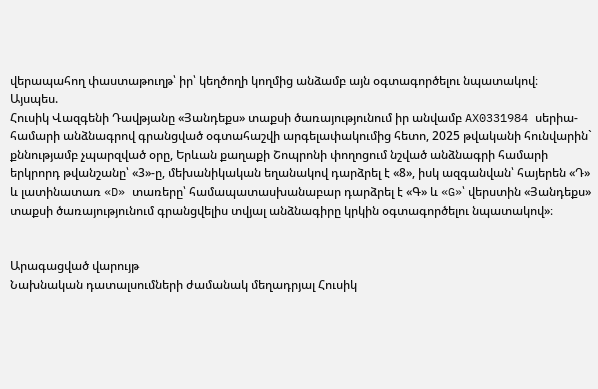վերապահող փաստաթուղթ՝ իր՝ կեղծողի կողմից անձամբ այն օգտագործելու նպատակով։
Այսպես.
Հուսիկ Վազգենի Դավթյանը «Յանդեքս» տաքսի ծառայությունում իր անվամբ AX0331984 սերիա-համարի անձնագրով գրանցված օգտահաշվի արգելափակումից հետո, 2025 թվականի հունվարին` քննությամբ չպարզված օրը, Երևան քաղաքի Շոպրոնի փողոցում նշված անձնագրի համարի երկրորդ թվանշանը՝ «3»-ը, մեխանիկական եղանակով դարձրել է «8», իսկ ազգանվան՝ հայերեն «Դ» և լատինատառ «D» տառերը՝ համապատասխանաբար դարձրել է «Գ» և «G»՝ վերստին «Յանդեքս» տաքսի ծառայությունում գրանցվելիս տվյալ անձնագիրը կրկին օգտագործելու նպատակով»։


Արագացված վարույթ
Նախնական դատալսումների ժամանակ մեղադրյալ Հուսիկ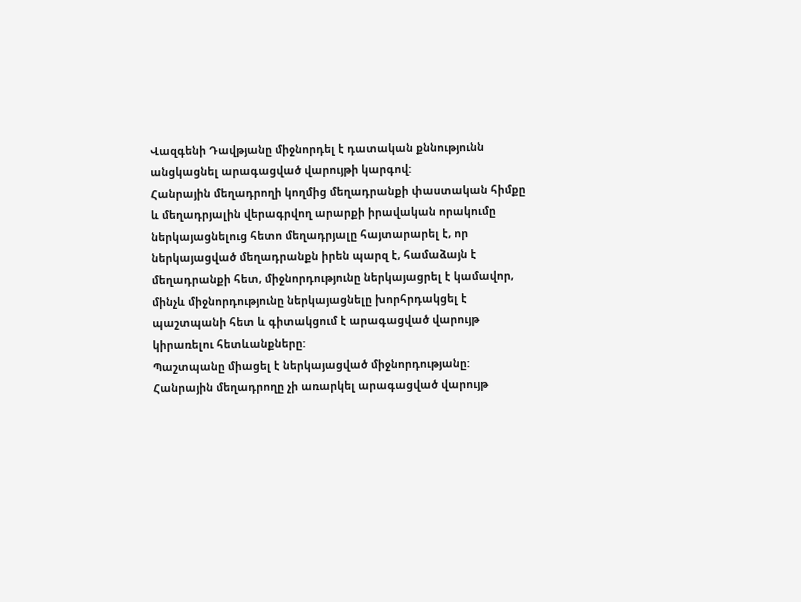Վազգենի Դավթյանը միջնորդել է դատական քննությունն անցկացնել արագացված վարույթի կարգով:
Հանրային մեղադրողի կողմից մեղադրանքի փաստական հիմքը և մեղադրյալին վերագրվող արարքի իրավական որակումը ներկայացնելուց հետո մեղադրյալը հայտարարել է, որ ներկայացված մեղադրանքն իրեն պարզ է, համաձայն է մեղադրանքի հետ, միջնորդությունը ներկայացրել է կամավոր, մինչև միջնորդությունը ներկայացնելը խորհրդակցել է պաշտպանի հետ և գիտակցում է արագացված վարույթ կիրառելու հետևանքները:
Պաշտպանը միացել է ներկայացված միջնորդությանը:
Հանրային մեղադրողը չի առարկել արագացված վարույթ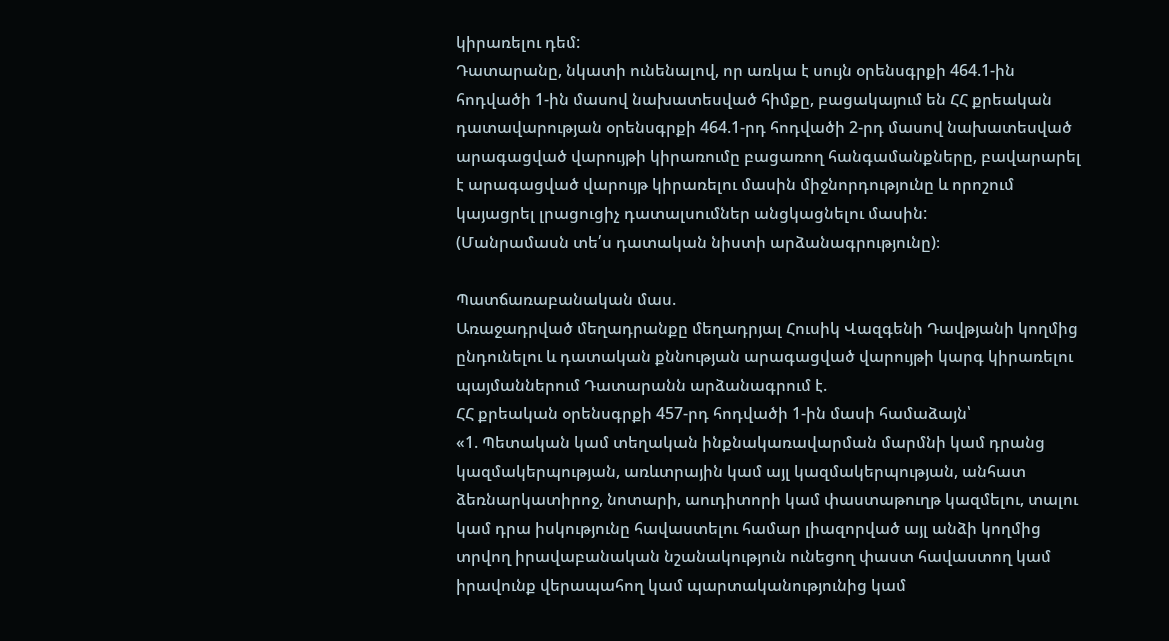կիրառելու դեմ:
Դատարանը, նկատի ունենալով, որ առկա է սույն օրենսգրքի 464.1-ին հոդվածի 1-ին մասով նախատեսված հիմքը, բացակայում են ՀՀ քրեական դատավարության օրենսգրքի 464.1-րդ հոդվածի 2-րդ մասով նախատեսված արագացված վարույթի կիրառումը բացառող հանգամանքները, բավարարել է արագացված վարույթ կիրառելու մասին միջնորդությունը և որոշում կայացրել լրացուցիչ դատալսումներ անցկացնելու մասին:
(Մանրամասն տե՛ս դատական նիստի արձանագրությունը)։

Պատճառաբանական մաս.
Առաջադրված մեղադրանքը մեղադրյալ Հուսիկ Վազգենի Դավթյանի կողմից ընդունելու և դատական քննության արագացված վարույթի կարգ կիրառելու պայմաններում Դատարանն արձանագրում է.
ՀՀ քրեական օրենսգրքի 457-րդ հոդվածի 1-ին մասի համաձայն՝
«1. Պետական կամ տեղական ինքնակառավարման մարմնի կամ դրանց կազմակերպության, առևտրային կամ այլ կազմակերպության, անհատ ձեռնարկատիրոջ, նոտարի, աուդիտորի կամ փաստաթուղթ կազմելու, տալու կամ դրա իսկությունը հավաստելու համար լիազորված այլ անձի կողմից տրվող իրավաբանական նշանակություն ունեցող փաստ հավաստող կամ իրավունք վերապահող կամ պարտականությունից կամ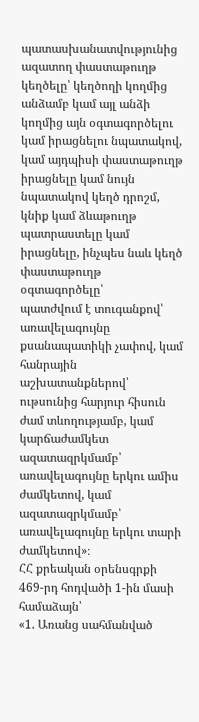պատասխանատվությունից ազատող փաստաթուղթ կեղծելը՝ կեղծողի կողմից անձամբ կամ այլ անձի կողմից այն օգտագործելու կամ իրացնելու նպատակով, կամ այդպիսի փաստաթուղթ իրացնելը կամ նույն նպատակով կեղծ դրոշմ, կնիք կամ ձևաթուղթ պատրաստելը կամ իրացնելը, ինչպես նաև կեղծ փաստաթուղթ օգտագործելը՝
պատժվում է տուգանքով՝ առավելագույնը քսանապատիկի չափով, կամ հանրային աշխատանքներով՝ ութսունից հարյուր հիսուն ժամ տևողությամբ, կամ կարճաժամկետ ազատազրկմամբ՝ առավելագույնը երկու ամիս ժամկետով, կամ ազատազրկմամբ՝ առավելագույնը երկու տարի ժամկետով»։
ՀՀ քրեական օրենսգրքի 469-րդ հոդվածի 1-ին մասի համաձայն՝
«1. Առանց սահմանված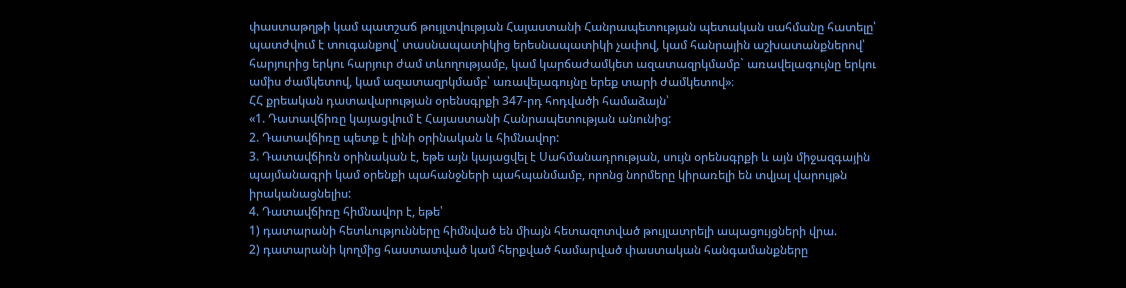փաստաթղթի կամ պատշաճ թույլտվության Հայաստանի Հանրապետության պետական սահմանը հատելը՝
պատժվում է տուգանքով՝ տասնապատիկից երեսնապատիկի չափով, կամ հանրային աշխատանքներով՝ հարյուրից երկու հարյուր ժամ տևողությամբ, կամ կարճաժամկետ ազատազրկմամբ` առավելագույնը երկու ամիս ժամկետով, կամ ազատազրկմամբ՝ առավելագույնը երեք տարի ժամկետով»։
ՀՀ քրեական դատավարության օրենսգրքի 347-րդ հոդվածի համաձայն՝
«1. Դատավճիռը կայացվում է Հայաստանի Հանրապետության անունից:
2. Դատավճիռը պետք է լինի օրինական և հիմնավոր:
3. Դատավճիռն օրինական է, եթե այն կայացվել է Սահմանադրության, սույն օրենսգրքի և այն միջազգային պայմանագրի կամ օրենքի պահանջների պահպանմամբ, որոնց նորմերը կիրառելի են տվյալ վարույթն իրականացնելիս:
4. Դատավճիռը հիմնավոր է, եթե՝
1) դատարանի հետևությունները հիմնված են միայն հետազոտված թույլատրելի ապացույցների վրա.
2) դատարանի կողմից հաստատված կամ հերքված համարված փաստական հանգամանքները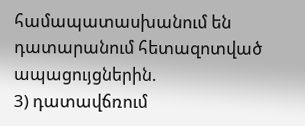համապատասխանում են դատարանում հետազոտված ապացույցներին.
3) դատավճռում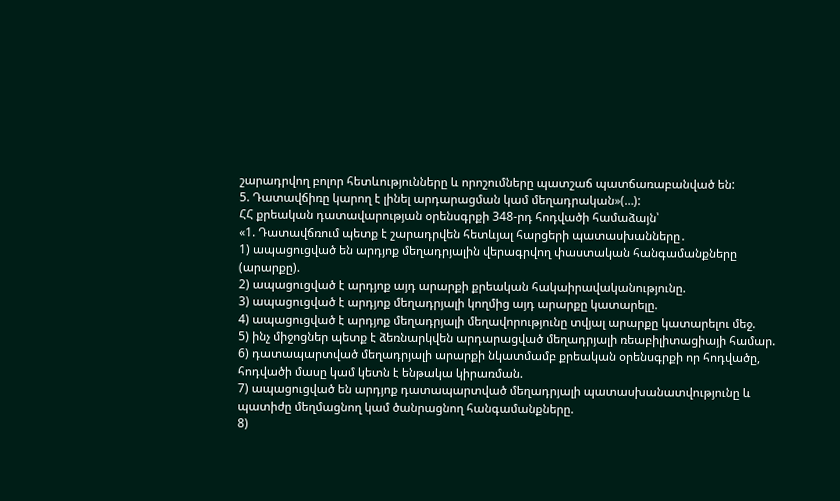շարադրվող բոլոր հետևությունները և որոշումները պատշաճ պատճառաբանված են:
5. Դատավճիռը կարող է լինել արդարացման կամ մեղադրական»(…):
ՀՀ քրեական դատավարության օրենսգրքի 348-րդ հոդվածի համաձայն՝
«1. Դատավճռում պետք է շարադրվեն հետևյալ հարցերի պատասխանները․
1) ապացուցված են արդյոք մեղադրյալին վերագրվող փաստական հանգամանքները (արարքը).
2) ապացուցված է արդյոք այդ արարքի քրեական հակաիրավականությունը.
3) ապացուցված է արդյոք մեղադրյալի կողմից այդ արարքը կատարելը.
4) ապացուցված է արդյոք մեղադրյալի մեղավորությունը տվյալ արարքը կատարելու մեջ.
5) ինչ միջոցներ պետք է ձեռնարկվեն արդարացված մեղադրյալի ռեաբիլիտացիայի համար.
6) դատապարտված մեղադրյալի արարքի նկատմամբ քրեական օրենսգրքի որ հոդվածը, հոդվածի մասը կամ կետն է ենթակա կիրառման.
7) ապացուցված են արդյոք դատապարտված մեղադրյալի պատասխանատվությունը և պատիժը մեղմացնող կամ ծանրացնող հանգամանքները.
8)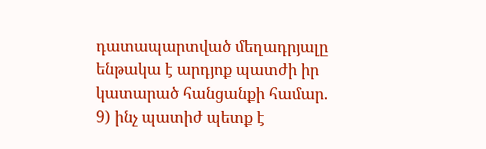դատապարտված մեղադրյալը ենթակա է արդյոք պատժի իր կատարած հանցանքի համար.
9) ինչ պատիժ պետք է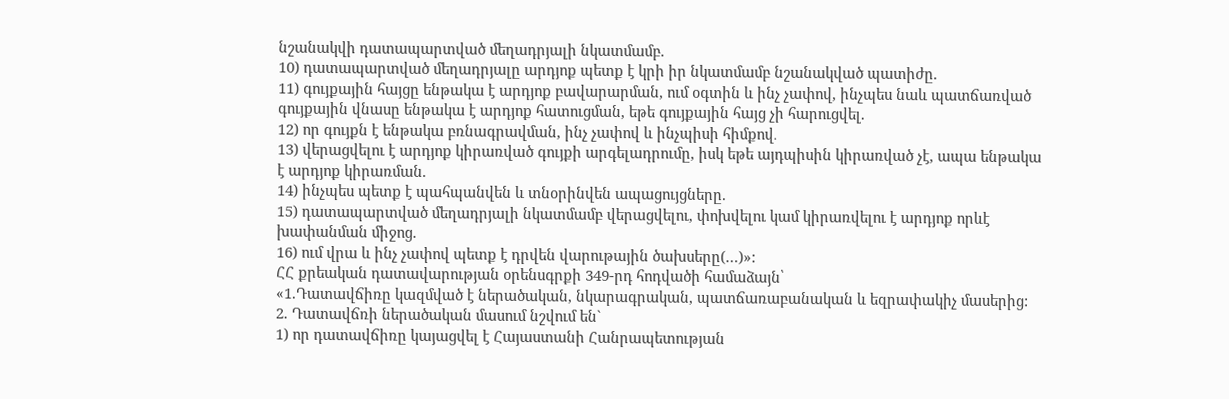նշանակվի դատապարտված մեղադրյալի նկատմամբ.
10) դատապարտված մեղադրյալը արդյոք պետք է կրի իր նկատմամբ նշանակված պատիժը.
11) գույքային հայցը ենթակա է արդյոք բավարարման, ում օգտին և ինչ չափով, ինչպես նաև պատճառված գույքային վնասը ենթակա է արդյոք հատուցման, եթե գույքային հայց չի հարուցվել.
12) որ գույքն է ենթակա բռնագրավման, ինչ չափով և ինչպիսի հիմքով․
13) վերացվելու է արդյոք կիրառված գույքի արգելադրումը, իսկ եթե այդպիսին կիրառված չէ, ապա ենթակա է արդյոք կիրառման.
14) ինչպես պետք է պահպանվեն և տնօրինվեն ապացույցները.
15) դատապարտված մեղադրյալի նկատմամբ վերացվելու, փոխվելու կամ կիրառվելու է արդյոք որևէ խափանման միջոց.
16) ում վրա և ինչ չափով պետք է դրվեն վարութային ծախսերը(…)»:
ՀՀ քրեական դատավարության օրենսգրքի 349-րդ հոդվածի համաձայն՝
«1.Դատավճիռը կազմված է ներածական, նկարագրական, պատճառաբանական և եզրափակիչ մասերից:
2. Դատավճռի ներածական մասում նշվում են`
1) որ դատավճիռը կայացվել է Հայաստանի Հանրապետության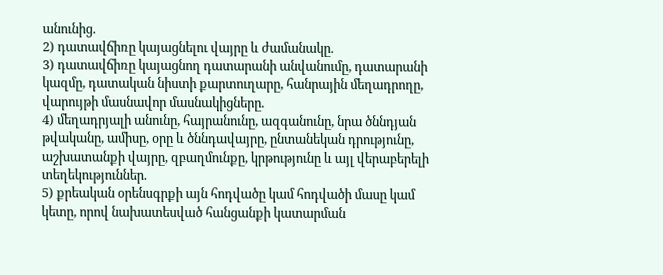անունից.
2) դատավճիռը կայացնելու վայրը և ժամանակը.
3) դատավճիռը կայացնող դատարանի անվանումը, դատարանի կազմը, դատական նիստի քարտուղարը, հանրային մեղադրողը, վարույթի մասնավոր մասնակիցները.
4) մեղադրյալի անունը, հայրանունը, ազգանունը, նրա ծննդյան թվականը, ամիսը, օրը և ծննդավայրը, ընտանեկան դրությունը, աշխատանքի վայրը, զբաղմունքը, կրթությունը և այլ վերաբերելի տեղեկություններ.
5) քրեական օրենսգրքի այն հոդվածը կամ հոդվածի մասը կամ կետը, որով նախատեսված հանցանքի կատարման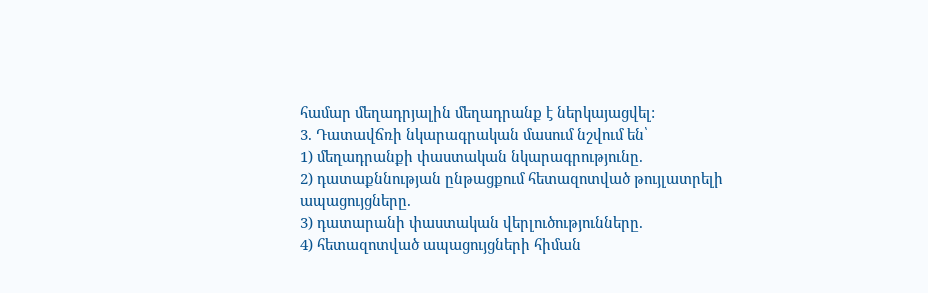համար մեղադրյալին մեղադրանք է ներկայացվել:
3. Դատավճռի նկարագրական մասում նշվում են՝
1) մեղադրանքի փաստական նկարագրությունը.
2) դատաքննության ընթացքում հետազոտված թույլատրելի ապացույցները.
3) դատարանի փաստական վերլուծությունները.
4) հետազոտված ապացույցների հիման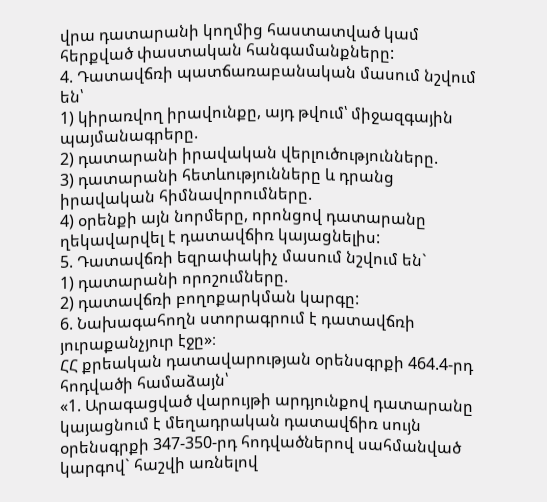վրա դատարանի կողմից հաստատված կամ հերքված փաստական հանգամանքները:
4. Դատավճռի պատճառաբանական մասում նշվում են՝
1) կիրառվող իրավունքը, այդ թվում՝ միջազգային պայմանագրերը.
2) դատարանի իրավական վերլուծությունները.
3) դատարանի հետևությունները և դրանց իրավական հիմնավորումները.
4) օրենքի այն նորմերը, որոնցով դատարանը ղեկավարվել է դատավճիռ կայացնելիս:
5. Դատավճռի եզրափակիչ մասում նշվում են`
1) դատարանի որոշումները.
2) դատավճռի բողոքարկման կարգը:
6. Նախագահողն ստորագրում է դատավճռի յուրաքանչյուր էջը»։
ՀՀ քրեական դատավարության օրենսգրքի 464.4-րդ հոդվածի համաձայն՝
«1. Արագացված վարույթի արդյունքով դատարանը կայացնում է մեղադրական դատավճիռ սույն օրենսգրքի 347-350-րդ հոդվածներով սահմանված կարգով` հաշվի առնելով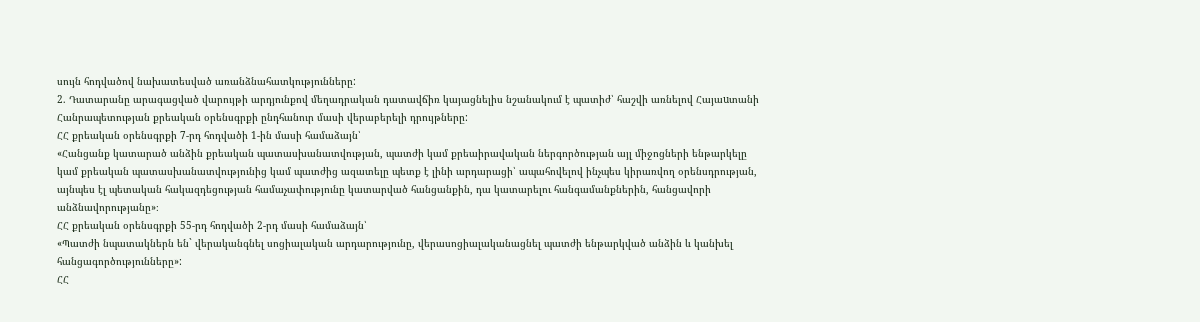սույն հոդվածով նախատեսված առանձնահատկությունները:
2. Դատարանը արագացված վարույթի արդյունքով մեղադրական դատավճիռ կայացնելիս նշանակում է պատիժ՝ հաշվի առնելով Հայաuտանի Հանրապետության քրեական օրենսգրքի ընդհանուր մասի վերաբերելի դրույթները:
ՀՀ քրեական օրենսգրքի 7-րդ հոդվածի 1-ին մասի համաձայն՝
«Հանցանք կատարած անձին քրեական պատասխանատվության, պատժի կամ քրեաիրավական ներգործության այլ միջոցների ենթարկելը կամ քրեական պատասխանատվությունից կամ պատժից ազատելը պետք է լինի արդարացի՝ ապահովելով ինչպես կիրառվող օրենսդրության, այնպես էլ պետական հակազդեցության համաչափությունը կատարված հանցանքին, դա կատարելու հանգամանքներին, հանցավորի անձնավորությանը»։
ՀՀ քրեական օրենսգրքի 55-րդ հոդվածի 2-րդ մասի համաձայն՝
«Պատժի նպատակներն են` վերականգնել սոցիալական արդարությունը, վերասոցիալականացնել պատժի ենթարկված անձին և կանխել հանցագործությունները»:
ՀՀ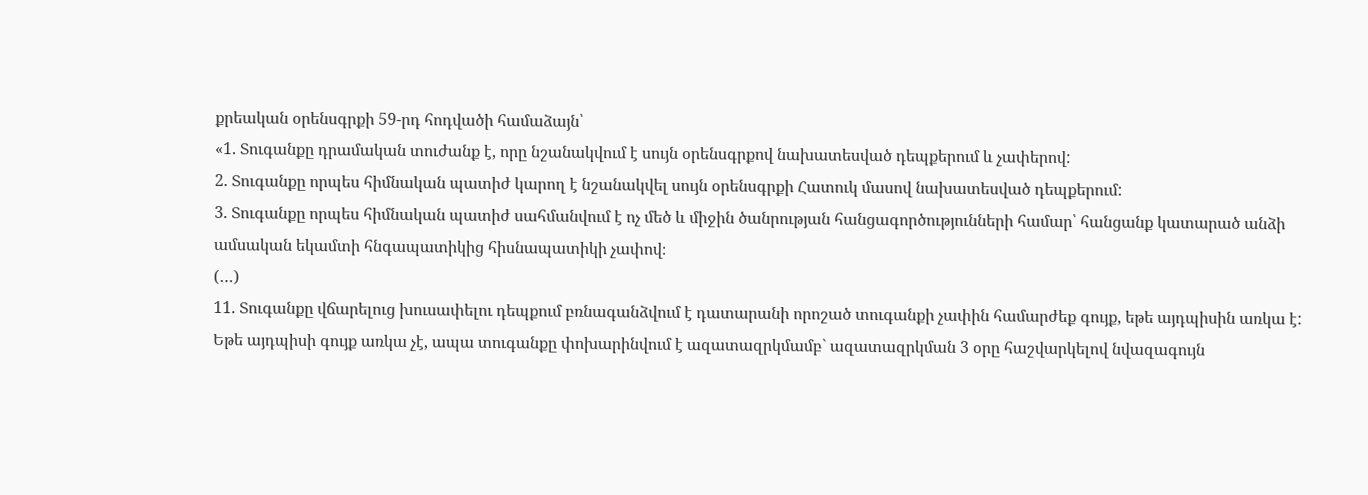քրեական օրենսգրքի 59-րդ հոդվածի համաձայն՝
«1. Տուգանքը դրամական տուժանք է, որը նշանակվում է սույն օրենսգրքով նախատեսված դեպքերում և չափերով:
2. Տուգանքը որպես հիմնական պատիժ կարող է նշանակվել սույն օրենսգրքի Հատուկ մասով նախատեսված դեպքերում:
3. Տուգանքը որպես հիմնական պատիժ սահմանվում է ոչ մեծ և միջին ծանրության հանցագործությունների համար՝ հանցանք կատարած անձի ամսական եկամտի հնգապատիկից հիսնապատիկի չափով։
(…)
11. Տուգանքը վճարելուց խուսափելու դեպքում բռնագանձվում է դատարանի որոշած տուգանքի չափին համարժեք գույք, եթե այդպիսին առկա է: Եթե այդպիսի գույք առկա չէ, ապա տուգանքը փոխարինվում է ազատազրկմամբ` ազատազրկման 3 օրը հաշվարկելով նվազագույն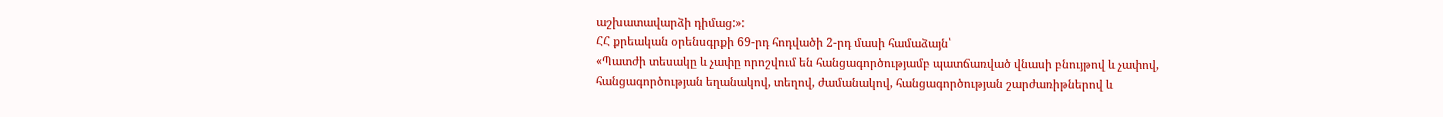աշխատավարձի դիմաց:»:
ՀՀ քրեական օրենսգրքի 69-րդ հոդվածի 2-րդ մասի համաձայն՝
«Պատժի տեսակը և չափը որոշվում են հանցագործությամբ պատճառված վնասի բնույթով և չափով, հանցագործության եղանակով, տեղով, ժամանակով, հանցագործության շարժառիթներով և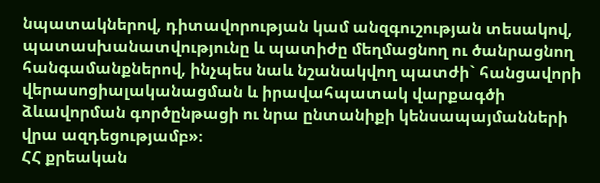նպատակներով, դիտավորության կամ անզգուշության տեսակով, պատասխանատվությունը և պատիժը մեղմացնող ու ծանրացնող հանգամանքներով, ինչպես նաև նշանակվող պատժի` հանցավորի վերասոցիալականացման և իրավահպատակ վարքագծի ձևավորման գործընթացի ու նրա ընտանիքի կենսապայմանների վրա ազդեցությամբ»։
ՀՀ քրեական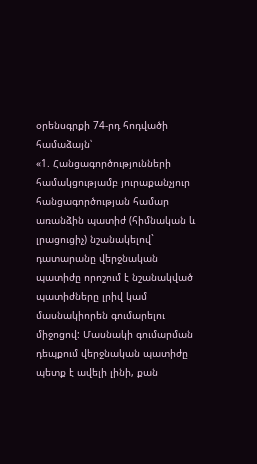օրենսգրքի 74-րդ հոդվածի համաձայն՝
«1. Հանցագործությունների համակցությամբ յուրաքանչյուր հանցագործության համար առանձին պատիժ (հիմնական և լրացուցիչ) նշանակելով` դատարանը վերջնական պատիժը որոշում է նշանակված պատիժները լրիվ կամ մասնակիորեն գումարելու միջոցով: Մասնակի գումարման դեպքում վերջնական պատիժը պետք է ավելի լինի, քան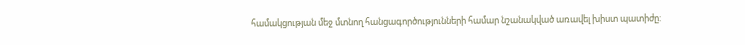համակցության մեջ մտնող հանցագործությունների համար նշանակված առավել խիստ պատիժը: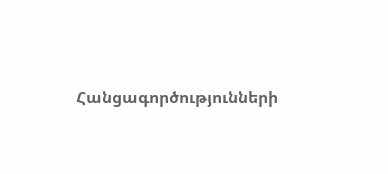Հանցագործությունների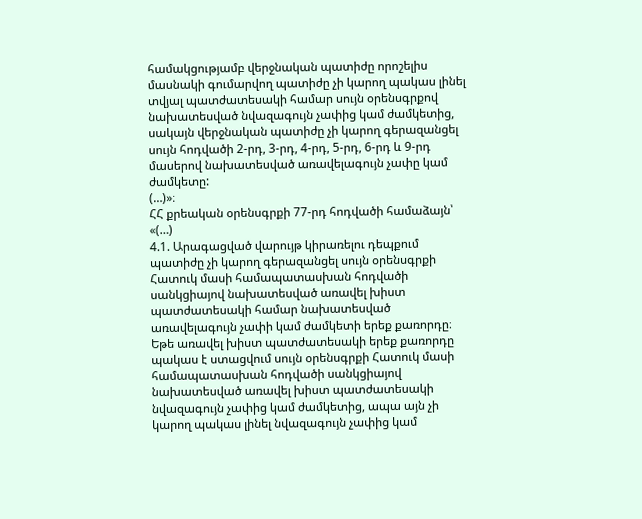համակցությամբ վերջնական պատիժը որոշելիս մասնակի գումարվող պատիժը չի կարող պակաս լինել տվյալ պատժատեսակի համար սույն օրենսգրքով նախատեսված նվազագույն չափից կամ ժամկետից, սակայն վերջնական պատիժը չի կարող գերազանցել սույն հոդվածի 2-րդ, 3-րդ, 4-րդ, 5-րդ, 6-րդ և 9-րդ մասերով նախատեսված առավելագույն չափը կամ ժամկետը:
(…)»։
ՀՀ քրեական օրենսգրքի 77-րդ հոդվածի համաձայն՝
«(…)
4.1. Արագացված վարույթ կիրառելու դեպքում պատիժը չի կարող գերազանցել սույն օրենսգրքի Հատուկ մասի համապատասխան հոդվածի սանկցիայով նախատեսված առավել խիստ պատժատեսակի համար նախատեսված առավելագույն չափի կամ ժամկետի երեք քառորդը։ Եթե առավել խիստ պատժատեսակի երեք քառորդը պակաս է ստացվում սույն օրենսգրքի Հատուկ մասի համապատասխան հոդվածի սանկցիայով նախատեսված առավել խիստ պատժատեսակի նվազագույն չափից կամ ժամկետից, ապա այն չի կարող պակաս լինել նվազագույն չափից կամ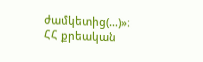ժամկետից(…)»։
ՀՀ քրեական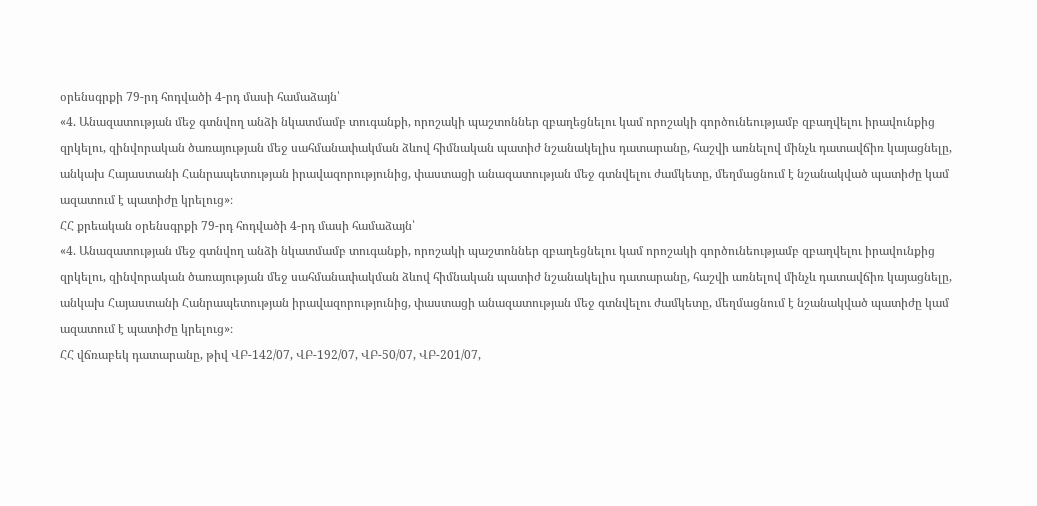օրենսգրքի 79-րդ հոդվածի 4-րդ մասի համաձայն՝
«4. Անազատության մեջ գտնվող անձի նկատմամբ տուգանքի, որոշակի պաշտոններ զբաղեցնելու կամ որոշակի գործունեությամբ զբաղվելու իրավունքից զրկելու, զինվորական ծառայության մեջ սահմանափակման ձևով հիմնական պատիժ նշանակելիս դատարանը, հաշվի առնելով մինչև դատավճիռ կայացնելը, անկախ Հայաստանի Հանրապետության իրավազորությունից, փաստացի անազատության մեջ գտնվելու ժամկետը, մեղմացնում է նշանակված պատիժը կամ ազատում է պատիժը կրելուց»։
ՀՀ քրեական օրենսգրքի 79-րդ հոդվածի 4-րդ մասի համաձայն՝
«4. Անազատության մեջ գտնվող անձի նկատմամբ տուգանքի, որոշակի պաշտոններ զբաղեցնելու կամ որոշակի գործունեությամբ զբաղվելու իրավունքից զրկելու, զինվորական ծառայության մեջ սահմանափակման ձևով հիմնական պատիժ նշանակելիս դատարանը, հաշվի առնելով մինչև դատավճիռ կայացնելը, անկախ Հայաստանի Հանրապետության իրավազորությունից, փաստացի անազատության մեջ գտնվելու ժամկետը, մեղմացնում է նշանակված պատիժը կամ ազատում է պատիժը կրելուց»։
ՀՀ վճռաբեկ դատարանը, թիվ ՎԲ-142/07, ՎԲ-192/07, ՎԲ-50/07, ՎԲ-201/07,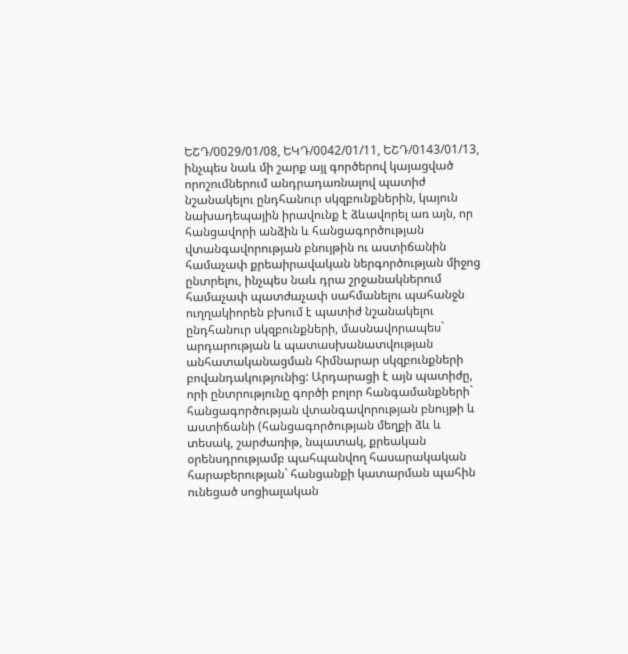ԵՇԴ/0029/01/08, ԵԿԴ/0042/01/11, ԵՇԴ/0143/01/13, ինչպես նաև մի շարք այլ գործերով կայացված որոշումներում անդրադառնալով պատիժ նշանակելու ընդհանուր սկզբունքներին, կայուն նախադեպային իրավունք է ձևավորել առ այն, որ հանցավորի անձին և հանցագործության վտանգավորության բնույթին ու աստիճանին համաչափ քրեաիրավական ներգործության միջոց ընտրելու, ինչպես նաև դրա շրջանակներում համաչափ պատժաչափ սահմանելու պահանջն ուղղակիորեն բխում է պատիժ նշանակելու ընդհանուր սկզբունքների, մասնավորապես` արդարության և պատասխանատվության անհատականացման հիմնարար սկզբունքների բովանդակությունից: Արդարացի է այն պատիժը, որի ընտրությունը գործի բոլոր հանգամանքների` հանցագործության վտանգավորության բնույթի և աստիճանի (հանցագործության մեղքի ձև և տեսակ, շարժառիթ, նպատակ, քրեական օրենսդրությամբ պահպանվող հասարակական հարաբերության` հանցանքի կատարման պահին ունեցած սոցիալական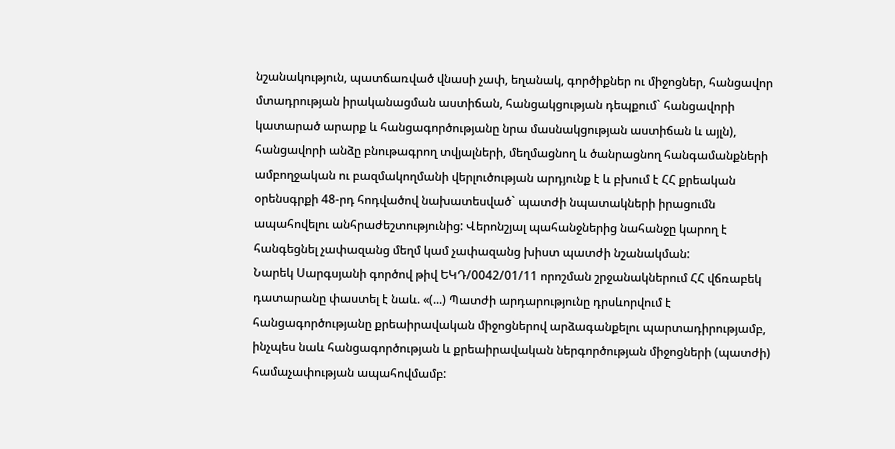նշանակություն, պատճառված վնասի չափ, եղանակ, գործիքներ ու միջոցներ, հանցավոր մտադրության իրականացման աստիճան, հանցակցության դեպքում` հանցավորի կատարած արարք և հանցագործությանը նրա մասնակցության աստիճան և այլն), հանցավորի անձը բնութագրող տվյալների, մեղմացնող և ծանրացնող հանգամանքների ամբողջական ու բազմակողմանի վերլուծության արդյունք է և բխում է ՀՀ քրեական օրենսգրքի 48-րդ հոդվածով նախատեսված` պատժի նպատակների իրացումն ապահովելու անհրաժեշտությունից: Վերոնշյալ պահանջներից նահանջը կարող է հանգեցնել չափազանց մեղմ կամ չափազանց խիստ պատժի նշանակման:
Նարեկ Սարգսյանի գործով թիվ ԵԿԴ/0042/01/11 որոշման շրջանակներում ՀՀ վճռաբեկ դատարանը փաստել է նաև. «(...) Պատժի արդարությունը դրսևորվում է հանցագործությանը քրեաիրավական միջոցներով արձագանքելու պարտադիրությամբ, ինչպես նաև հանցագործության և քրեաիրավական ներգործության միջոցների (պատժի) համաչափության ապահովմամբ: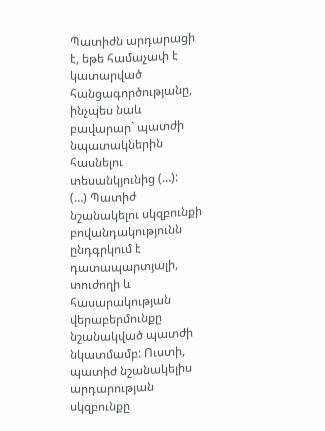Պատիժն արդարացի է, եթե համաչափ է կատարված հանցագործությանը, ինչպես նաև բավարար` պատժի նպատակներին հասնելու տեսանկյունից (…):
(…) Պատիժ նշանակելու սկզբունքի բովանդակությունն ընդգրկում է դատապարտյալի, տուժողի և հասարակության վերաբերմունքը նշանակված պատժի նկատմամբ: Ուստի, պատիժ նշանակելիս արդարության սկզբունքը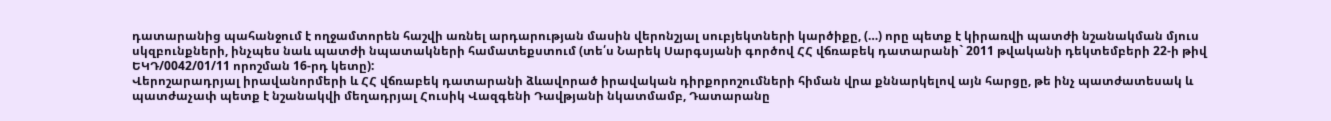դատարանից պահանջում է ողջամտորեն հաշվի առնել արդարության մասին վերոնշյալ սուբյեկտների կարծիքը, (…) որը պետք է կիրառվի պատժի նշանակման մյուս սկզբունքների, ինչպես նաև պատժի նպատակների համատեքստում (տե՛ս Նարեկ Սարգսյանի գործով ՀՀ վճռաբեկ դատարանի` 2011 թվականի դեկտեմբերի 22-ի թիվ ԵԿԴ/0042/01/11 որոշման 16-րդ կետը):
Վերոշարադրյալ իրավանորմերի և ՀՀ վճռաբեկ դատարանի ձևավորած իրավական դիրքորոշումների հիման վրա քննարկելով այն հարցը, թե ինչ պատժատեսակ և պատժաչափ պետք է նշանակվի մեղադրյալ Հուսիկ Վազգենի Դավթյանի նկատմամբ, Դատարանը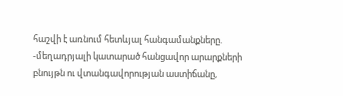հաշվի է առնում հետևյալ հանգամանքները.
-մեղադրյալի կատարած հանցավոր արարքների բնույթն ու վտանգավորության աստիճանը,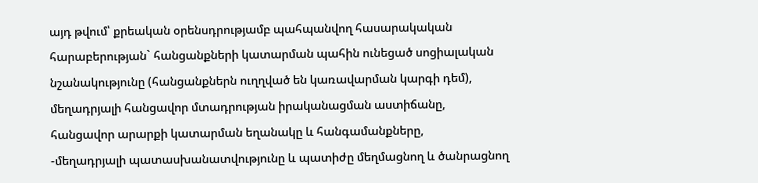այդ թվում՝ քրեական օրենսդրությամբ պահպանվող հասարակական հարաբերության` հանցանքների կատարման պահին ունեցած սոցիալական նշանակությունը (հանցանքներն ուղղված են կառավարման կարգի դեմ), մեղադրյալի հանցավոր մտադրության իրականացման աստիճանը, հանցավոր արարքի կատարման եղանակը և հանգամանքները,
-մեղադրյալի պատասխանատվությունը և պատիժը մեղմացնող և ծանրացնող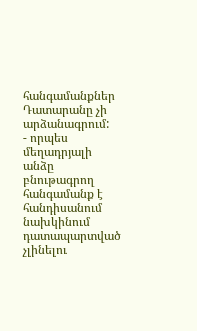հանգամանքներ Դատարանը չի արձանագրում:
- որպես մեղադրյալի անձը բնութագրող հանգամանք է հանդիսանում նախկինում դատապարտված չլինելու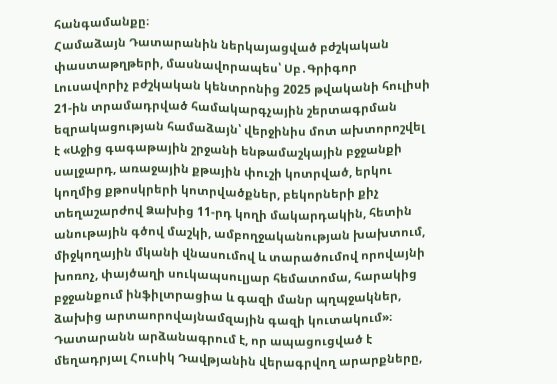հանգամանքը։
Համաձայն Դատարանին ներկայացված բժշկական փաստաթղթերի, մասնավորապես՝ Սբ․Գրիգոր Լուսավորիչ բժշկական կենտրոնից 2025 թվականի հուլիսի 21-ին տրամադրված համակարգչային շերտագրման եզրակացության համաձայն՝ վերջինիս մոտ ախտորոշվել է «Աջից գագաթային շրջանի ենթամաշկային բջջանքի սալջարդ, առաջային քթային փուշի կոտրված, երկու կողմից քթոսկրերի կոտրվածքներ, բեկորների քիչ տեղաշարժով Ձախից 11-րդ կողի մակարդակին, հետին անութային գծով մաշկի, ամբողջականության խախտում, միջկողային մկանի վնասումով և տարածումով որովայնի խոռոչ, փայծաղի սուկապսուլյար հեմատոմա, հարակից բջջանքում ինֆիլտրացիա և գազի մանր պղպջակներ, ձախից արտաորովայնամզային գազի կուտակում»։
Դատարանն արձանագրում է, որ ապացուցված է մեղադրյալ Հուսիկ Դավթյանին վերագրվող արարքները,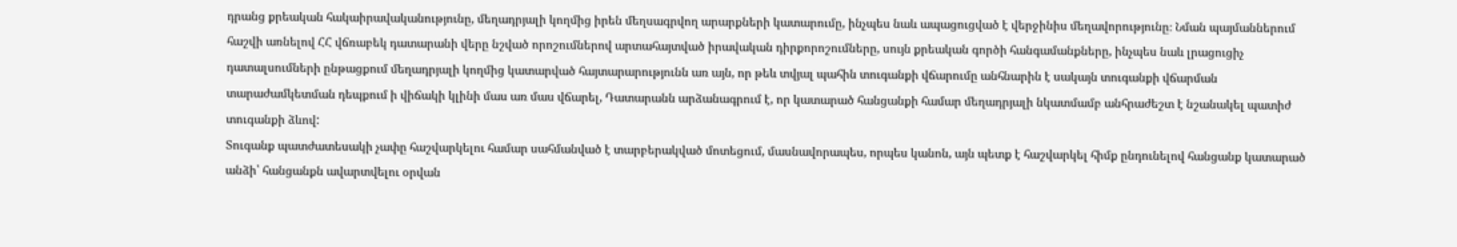դրանց քրեական հակաիրավականությունը, մեղադրյալի կողմից իրեն մեղսագրվող արարքների կատարումը, ինչպես նաև ապացուցված է վերջինիս մեղավորությունը։ Նման պայմաններում հաշվի առնելով ՀՀ վճռաբեկ դատարանի վերը նշված որոշումներով արտահայտված իրավական դիրքորոշումները, սույն քրեական գործի հանգամանքները, ինչպես նաև լրացուցիչ դատալսումների ընթացքում մեղադրյալի կողմից կատարված հայտարարությունն առ այն, որ թեև տվյալ պահին տուգանքի վճարումը անհնարին է սակայն տուգանքի վճարման տարաժամկետման դեպքում ի վիճակի կլինի մաս առ մաս վճարել, Դատարանն արձանագրում է, որ կատարած հանցանքի համար մեղադրյալի նկատմամբ անհրաժեշտ է նշանակել պատիժ տուգանքի ձևով:
Տուգանք պատժատեսակի չափը հաշվարկելու համար սահմանված է տարբերակված մոտեցում, մասնավորապես, որպես կանոն, այն պետք է հաշվարկել հիմք ընդունելով հանցանք կատարած անձի՝ հանցանքն ավարտվելու օրվան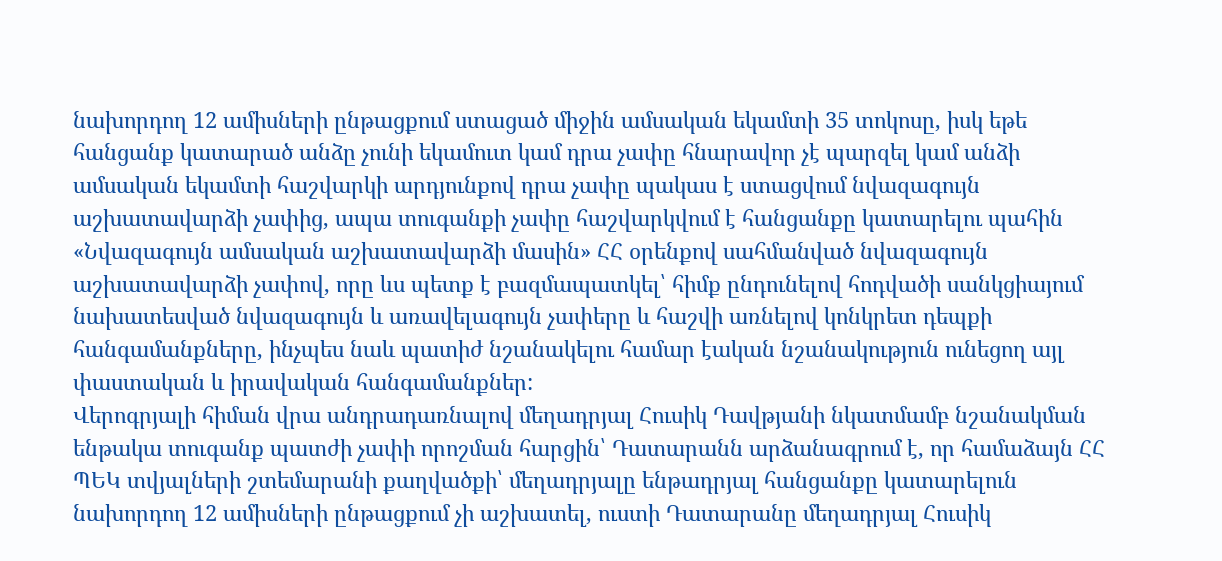նախորդող 12 ամիսների ընթացքում ստացած միջին ամսական եկամտի 35 տոկոսը, իսկ եթե հանցանք կատարած անձը չունի եկամուտ կամ դրա չափը հնարավոր չէ պարզել կամ անձի ամսական եկամտի հաշվարկի արդյունքով դրա չափը պակաս է ստացվում նվազագույն աշխատավարձի չափից, ապա տուգանքի չափը հաշվարկվում է հանցանքը կատարելու պահին «Նվազագույն ամսական աշխատավարձի մասին» ՀՀ օրենքով սահմանված նվազագույն աշխատավարձի չափով, որը ևս պետք է բազմապատկել՝ հիմք ընդունելով հոդվածի սանկցիայում նախատեսված նվազագույն և առավելագույն չափերը և հաշվի առնելով կոնկրետ դեպքի հանգամանքները, ինչպես նաև պատիժ նշանակելու համար էական նշանակություն ունեցող այլ փաստական և իրավական հանգամանքներ:
Վերոգրյալի հիման վրա անդրադառնալով մեղադրյալ Հուսիկ Դավթյանի նկատմամբ նշանակման ենթակա տուգանք պատժի չափի որոշման հարցին՝ Դատարանն արձանագրում է, որ համաձայն ՀՀ ՊԵԿ տվյալների շտեմարանի քաղվածքի՝ մեղադրյալը ենթադրյալ հանցանքը կատարելուն նախորդող 12 ամիսների ընթացքում չի աշխատել, ուստի Դատարանը մեղադրյալ Հուսիկ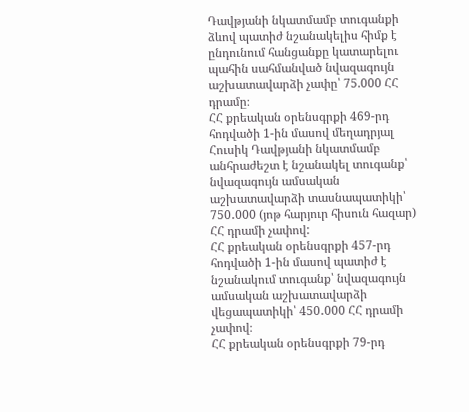Դավթյանի նկատմամբ տուգանքի ձևով պատիժ նշանակելիս հիմք է ընդունում հանցանքը կատարելու պահին սահմանված նվազագույն աշխատավարձի չափը՝ 75.000 ՀՀ դրամը։
ՀՀ քրեական օրենսգրքի 469-րդ հոդվածի 1-ին մասով մեղադրյալ Հուսիկ Դավթյանի նկատմամբ անհրաժեշտ է նշանակել տուգանք՝ նվազագույն ամսական աշխատավարձի տասնապատիկի՝ 750․000 (յոթ հարյուր հիսուն հազար) ՀՀ դրամի չափով:
ՀՀ քրեական օրենսգրքի 457-րդ հոդվածի 1-ին մասով պատիժ է նշանակում տուգանք՝ նվազագույն ամսական աշխատավարձի վեցապատիկի՝ 450․000 ՀՀ դրամի չափով։
ՀՀ քրեական օրենսգրքի 79-րդ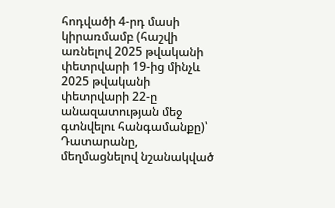հոդվածի 4-րդ մասի կիրառմամբ (հաշվի առնելով 2025 թվականի փետրվարի 19-ից մինչև 2025 թվականի փետրվարի 22-ը անազատության մեջ գտնվելու հանգամանքը)՝ Դատարանը, մեղմացնելով նշանակված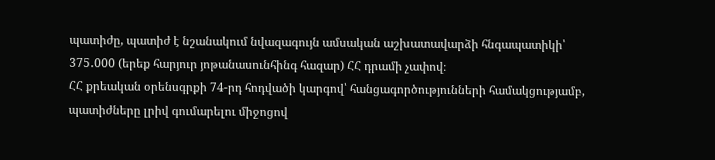պատիժը, պատիժ է նշանակում նվազագույն ամսական աշխատավարձի հնգապատիկի՝ 375․000 (երեք հարյուր յոթանասունհինգ հազար) ՀՀ դրամի չափով։
ՀՀ քրեական օրենսգրքի 74-րդ հոդվածի կարգով՝ հանցագործությունների համակցությամբ, պատիժները լրիվ գումարելու միջոցով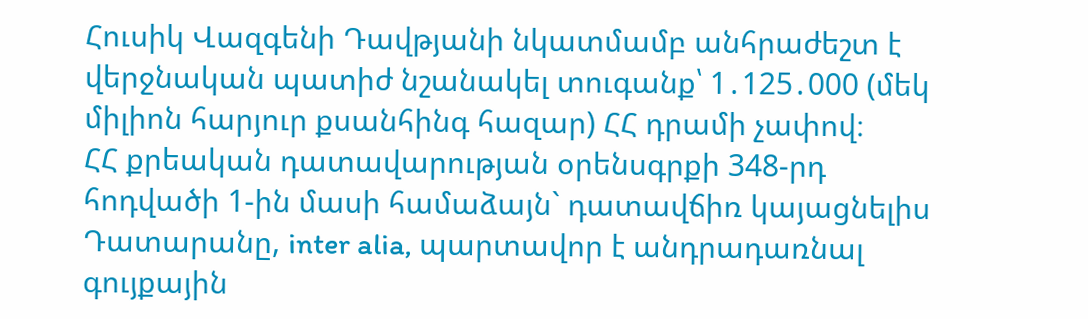Հուսիկ Վազգենի Դավթյանի նկատմամբ անհրաժեշտ է վերջնական պատիժ նշանակել տուգանք՝ 1․125․000 (մեկ միլիոն հարյուր քսանհինգ հազար) ՀՀ դրամի չափով։
ՀՀ քրեական դատավարության օրենսգրքի 348-րդ հոդվածի 1-ին մասի համաձայն` դատավճիռ կայացնելիս Դատարանը, inter alia, պարտավոր է անդրադառնալ գույքային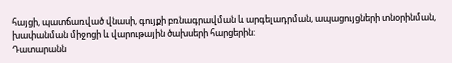հայցի, պատճառված վնասի, գույքի բռնագրավման և արգելադրման, ապացույցների տնօրինման, խափանման միջոցի և վարութային ծախսերի հարցերին:
Դատարանն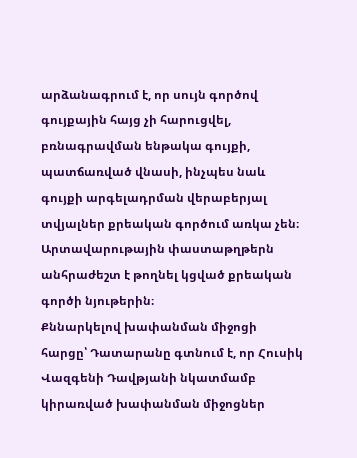արձանագրում է, որ սույն գործով գույքային հայց չի հարուցվել, բռնագրավման ենթակա գույքի, պատճառված վնասի, ինչպես նաև գույքի արգելադրման վերաբերյալ տվյալներ քրեական գործում առկա չեն։
Արտավարութային փաստաթղթերն անհրաժեշտ է թողնել կցված քրեական գործի նյութերին։
Քննարկելով խափանման միջոցի հարցը՝ Դատարանը գտնում է, որ Հուսիկ Վազգենի Դավթյանի նկատմամբ կիրառված խափանման միջոցներ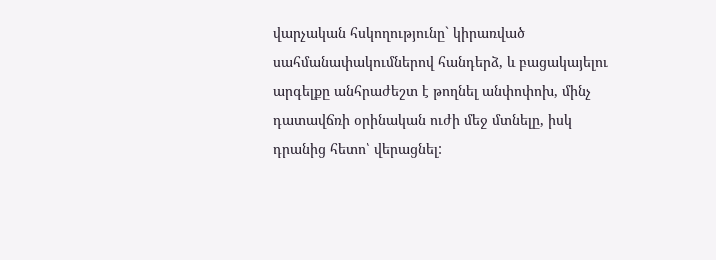վարչական հսկողությունը` կիրառված սահմանափակումներով հանդերձ, և բացակայելու արգելքը անհրաժեշտ է թողնել անփոփոխ, մինչ դատավճռի օրինական ուժի մեջ մտնելը, իսկ դրանից հետո՝ վերացնել: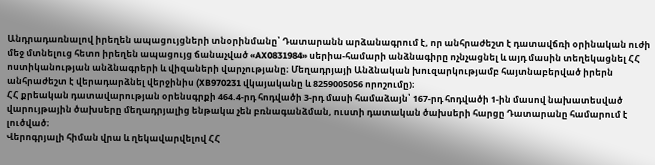Անդրադառնալով իրեղեն ապացույցների տնօրինմանը՝ Դատարանն արձանագրում է, որ անհրաժեշտ է դատավճռի օրինական ուժի մեջ մտնելուց հետո իրեղեն ապացույց ճանաչված «AX0831984» սերիա-համարի անձնագիրը ոչնչացնել և այդ մասին տեղեկացնել ՀՀ ոստիկանության անձնագրերի և վիզաների վարչությանը։ Մեղադրյայի Անձնական խուզարկությամբ հայտնաբերված իրերն անհրաժեշտ է վերադարձնել վերջինիս (XB970231 վկայականը և 8259005056 որոշումը)։
ՀՀ քրեական դատավարության օրենսգրքի 464.4-րդ հոդվածի 3-րդ մասի համաձայն՝ 167-րդ հոդվածի 1-ին մասով նախատեսված վարույթային ծախսերը մեղադրյալից ենթակա չեն բռնագանձման, ուստի դատական ծախսերի հարցը Դատարանը համարում է լուծված։
Վերոգրյալի հիման վրա և ղեկավարվելով ՀՀ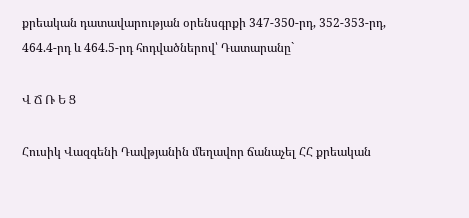քրեական դատավարության օրենսգրքի 347-350-րդ, 352-353-րդ, 464.4-րդ և 464.5-րդ հոդվածներով՝ Դատարանը`

Վ Ճ Ռ Ե Ց

Հուսիկ Վազգենի Դավթյանին մեղավոր ճանաչել ՀՀ քրեական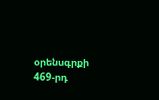օրենսգրքի 469-րդ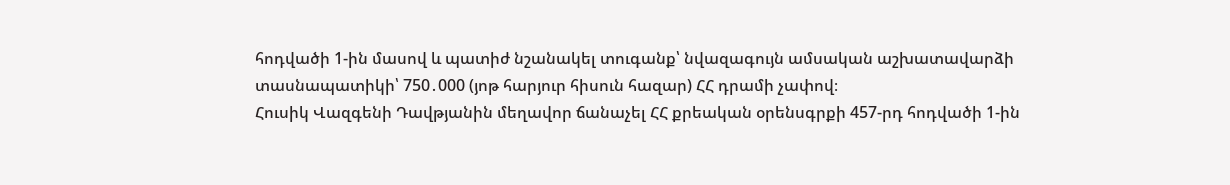հոդվածի 1-ին մասով և պատիժ նշանակել տուգանք՝ նվազագույն ամսական աշխատավարձի տասնապատիկի՝ 750․000 (յոթ հարյուր հիսուն հազար) ՀՀ դրամի չափով։
Հուսիկ Վազգենի Դավթյանին մեղավոր ճանաչել ՀՀ քրեական օրենսգրքի 457-րդ հոդվածի 1-ին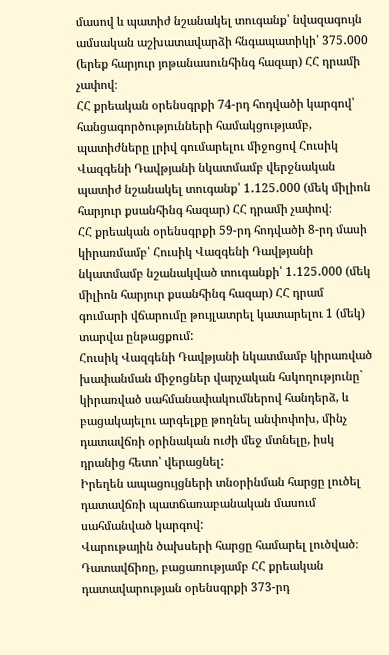մասով և պատիժ նշանակել տուգանք՝ նվազագույն ամսական աշխատավարձի հնգապատիկի՝ 375․000 (երեք հարյուր յոթանասունհինգ հազար) ՀՀ դրամի չափով։
ՀՀ քրեական օրենսգրքի 74-րդ հոդվածի կարգով՝ հանցագործությունների համակցությամբ, պատիժները լրիվ գումարելու միջոցով Հուսիկ Վազգենի Դավթյանի նկատմամբ վերջնական պատիժ նշանակել տուգանք՝ 1․125․000 (մեկ միլիոն հարյուր քսանհինգ հազար) ՀՀ դրամի չափով։
ՀՀ քրեական օրենսգրքի 59-րդ հոդվածի 8-րդ մասի կիրառմամբ՝ Հուսիկ Վազգենի Դավթյանի նկատմամբ նշանակված տուգանքի՝ 1․125․000 (մեկ միլիոն հարյուր քսանհինգ հազար) ՀՀ դրամ գումարի վճարումը թույլատրել կատարելու 1 (մեկ) տարվա ընթացքում:
Հուսիկ Վազգենի Դավթյանի նկատմամբ կիրառված խափանման միջոցներ վարչական հսկողությունը` կիրառված սահմանափակումներով հանդերձ, և բացակայելու արգելքը թողնել անփոփոխ, մինչ դատավճռի օրինական ուժի մեջ մտնելը, իսկ դրանից հետո՝ վերացնել:
Իրեղեն ապացույցների տնօրինման հարցը լուծել դատավճռի պատճառաբանական մասում սահմանված կարգով:
Վարութային ծախսերի հարցը համարել լուծված։
Դատավճիռը, բացառությամբ ՀՀ քրեական դատավարության օրենսգրքի 373-րդ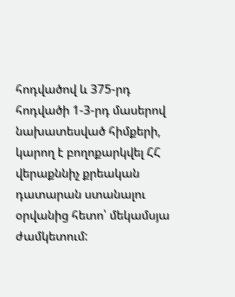հոդվածով և 375-րդ հոդվածի 1-3-րդ մասերով նախատեսված հիմքերի, կարող է բողոքարկվել ՀՀ վերաքննիչ քրեական դատարան ստանալու օրվանից հետո՝ մեկամսյա ժամկետում: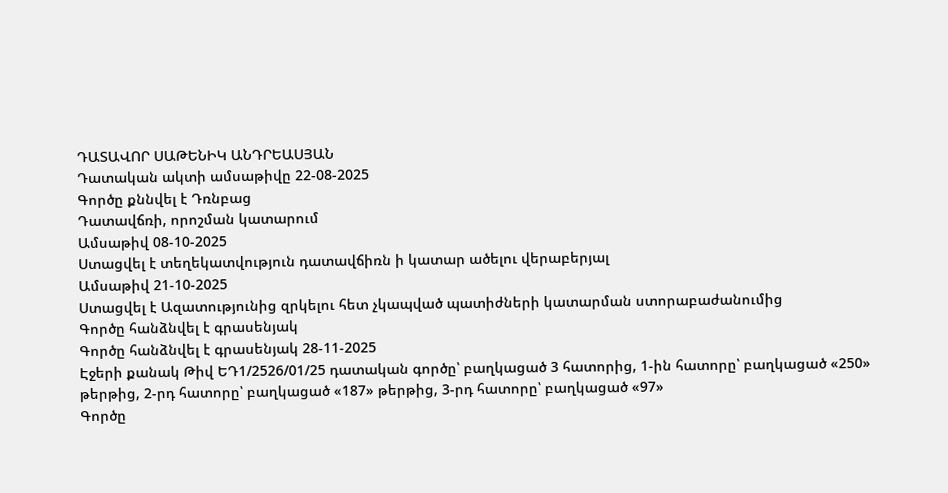ԴԱՏԱՎՈՐ ՍԱԹԵՆԻԿ ԱՆԴՐԵԱՍՅԱՆ
Դատական ակտի ամսաթիվը 22-08-2025
Գործը քննվել է Դռնբաց
Դատավճռի, որոշման կատարում
Ամսաթիվ 08-10-2025
Ստացվել է տեղեկատվություն դատավճիռն ի կատար ածելու վերաբերյալ
Ամսաթիվ 21-10-2025
Ստացվել է Ազատությունից զրկելու հետ չկապված պատիժների կատարման ստորաբաժանումից
Գործը հանձնվել է գրասենյակ
Գործը հանձնվել է գրասենյակ 28-11-2025
Էջերի քանակ Թիվ ԵԴ1/2526/01/25 դատական գործը՝ բաղկացած 3 հատորից, 1-ին հատորը՝ բաղկացած «250» թերթից, 2-րդ հատորը՝ բաղկացած «187» թերթից, 3-րդ հատորը՝ բաղկացած «97»
Գործը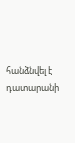հանձնվել է դատարանի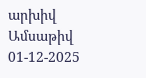արխիվ
Ամսաթիվ 01-12-2025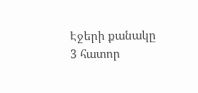Էջերի քանակը 3 հատոր